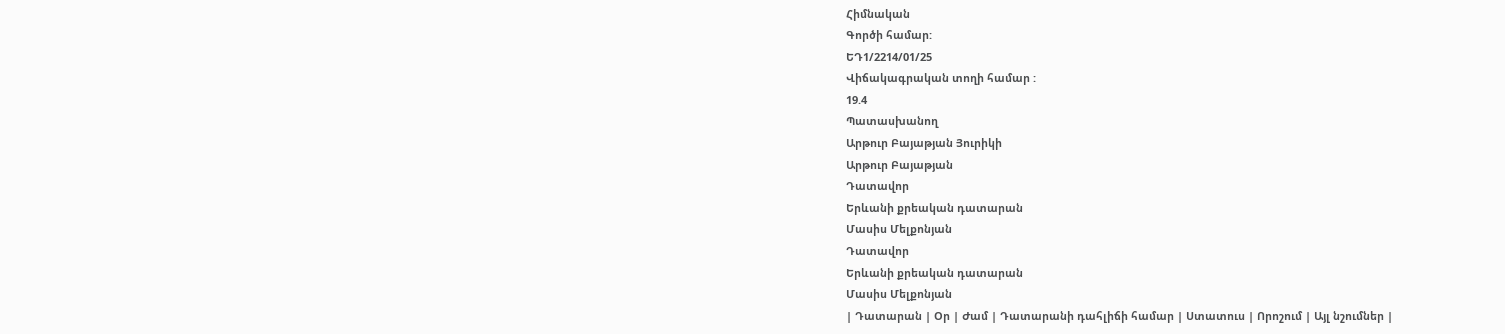Հիմնական
Գործի համար:
ԵԴ1/2214/01/25
Վիճակագրական տողի համար :
19.4
Պատասխանող
Արթուր Բայաթյան Յուրիկի
Արթուր Բայաթյան
Դատավոր
Երևանի քրեական դատարան
Մասիս Մելքոնյան
Դատավոր
Երևանի քրեական դատարան
Մասիս Մելքոնյան
| Դատարան | Օր | Ժամ | Դատարանի դահլիճի համար | Ստատուս | Որոշում | Այլ նշումներ |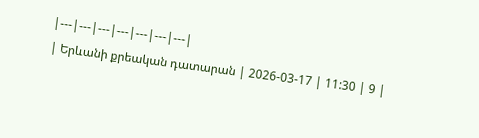|---|---|---|---|---|---|---|
| Երևանի քրեական դատարան | 2026-03-17 | 11:30 | 9 |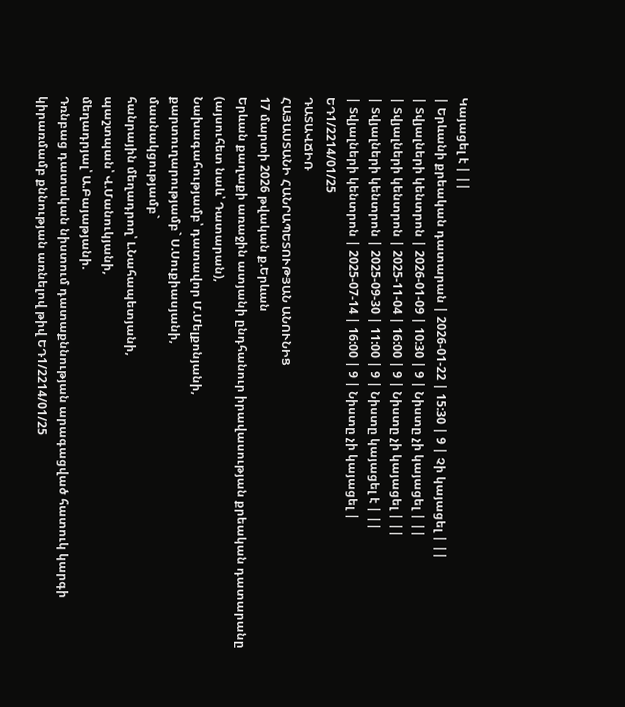Կայացել է | ||
| Երևանի քրեական դատարան | 2026-01-22 | 15:30 | 9 | Չի կայացել | ||
| Տվյալների կենտրոն | 2026-01-09 | 10:30 | 9 | Նիստը չի կայացել | ||
| Տվյալների կենտրոն | 2025-11-04 | 16:00 | 9 | Նիստը չի կայացել | ||
| Տվյալների կենտրոն | 2025-09-30 | 11:00 | 9 | Նիստը կայացել է | ||
| Տվյալների կենտրոն | 2025-07-14 | 16:00 | 9 | Նիստը չի կայացել |
ԵԴ1/2214/01/25
ԴԱՏԱՎՃԻՌ
ՀԱՅԱՍՏԱՆԻ ՀԱՆՐԱՊԵՏՈՒԹՅԱՆ ԱՆՈՒՆԻՑ
17 մարտի 2026 թվական ք.Երևան
Երևան քաղաքի առաջին ատյանի ընդհանուր իրավասության քրեական դատարանը (այսուհետ նաև՝ Դատարան),
Նախագահությամբ՝ դատավոր Մ.Մելքոնյանի,
քարտուղարությամբ` Ս.Սուքիասյանի,
մասնակցությամբ`
հանրային մեղադրող՝ Լ.Նահապետյանի,
պաշտպան՝ Վ.Մանուկյանի,
մեղադրյալ՝ Ա.Բայաթյանի.
Դռնբաց դատական նիստում դատաքննության արագացված հատուկ կարգի կիրառմամբ քննության առնելով թիվ ԵԴ1/2214/01/25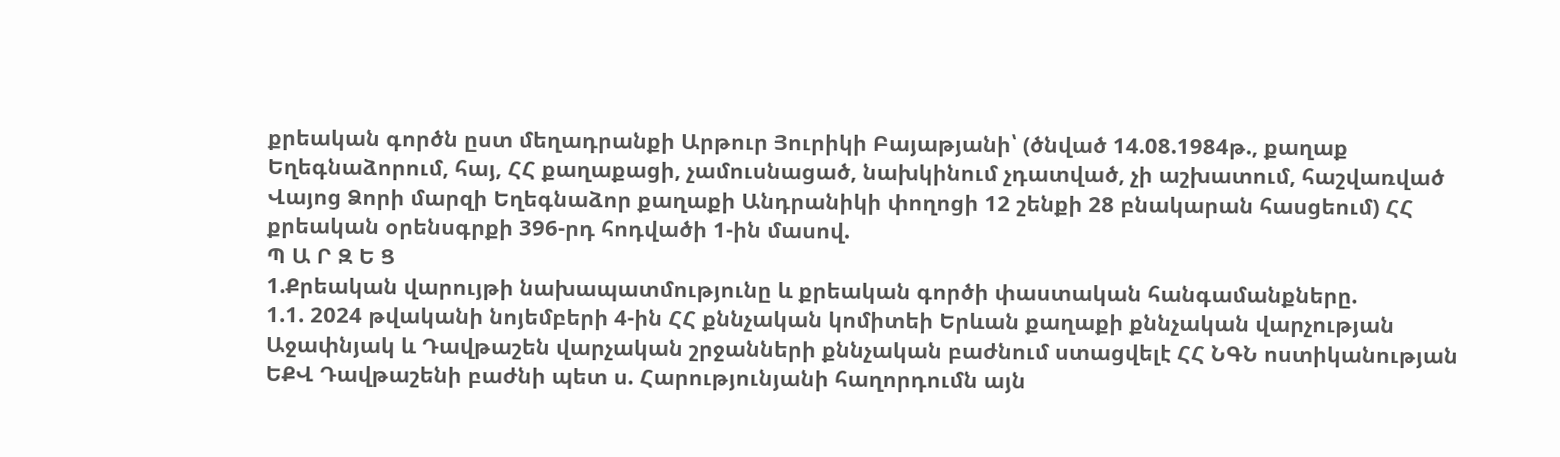քրեական գործն ըստ մեղադրանքի Արթուր Յուրիկի Բայաթյանի՝ (ծնված 14.08.1984թ., քաղաք Եղեգնաձորում, հայ, ՀՀ քաղաքացի, չամուսնացած, նախկինում չդատված, չի աշխատում, հաշվառված Վայոց Ձորի մարզի Եղեգնաձոր քաղաքի Անդրանիկի փողոցի 12 շենքի 28 բնակարան հասցեում) ՀՀ քրեական օրենսգրքի 396-րդ հոդվածի 1-ին մասով.
Պ Ա Ր Զ Ե Ց
1.Քրեական վարույթի նախապատմությունը և քրեական գործի փաստական հանգամանքները.
1.1. 2024 թվականի նոյեմբերի 4-ին ՀՀ քննչական կոմիտեի Երևան քաղաքի քննչական վարչության Աջափնյակ և Դավթաշեն վարչական շրջանների քննչական բաժնում ստացվելէ ՀՀ ՆԳՆ ոստիկանության ԵՔՎ Դավթաշենի բաժնի պետ ս. Հարությունյանի հաղորդումն այն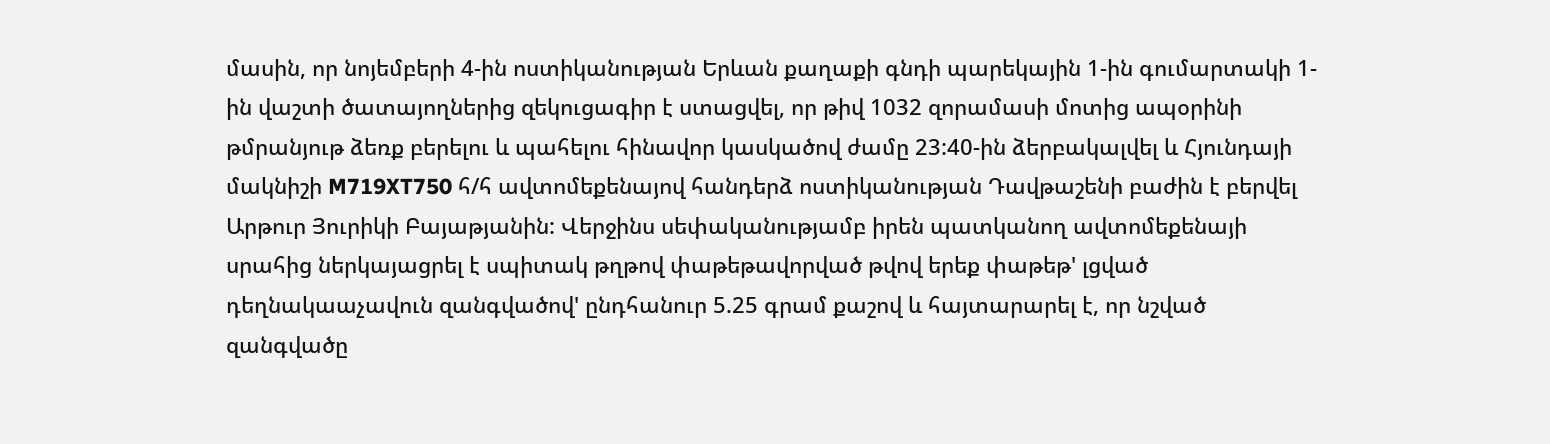մասին, որ նոյեմբերի 4-ին ոստիկանության Երևան քաղաքի գնդի պարեկային 1-ին գումարտակի 1-ին վաշտի ծատայողներից զեկուցագիր է ստացվել, որ թիվ 1032 զորամասի մոտից ապօրինի թմրանյութ ձեռք բերելու և պահելու հինավոր կասկածով ժամը 23:40-ին ձերբակալվել և Հյունդայի մակնիշի M719XT750 հ/հ ավտոմեքենայով հանդերձ ոստիկանության Դավթաշենի բաժին է բերվել Արթուր Յուրիկի Բայաթյանին: Վերջինս սեփականությամբ իրեն պատկանող ավտոմեքենայի սրահից ներկայացրել է սպիտակ թղթով փաթեթավորված թվով երեք փաթեթ' լցված դեղնակաաչավուն զանգվածով' ընդհանուր 5.25 գրամ քաշով և հայտարարել է, որ նշված զանգվածը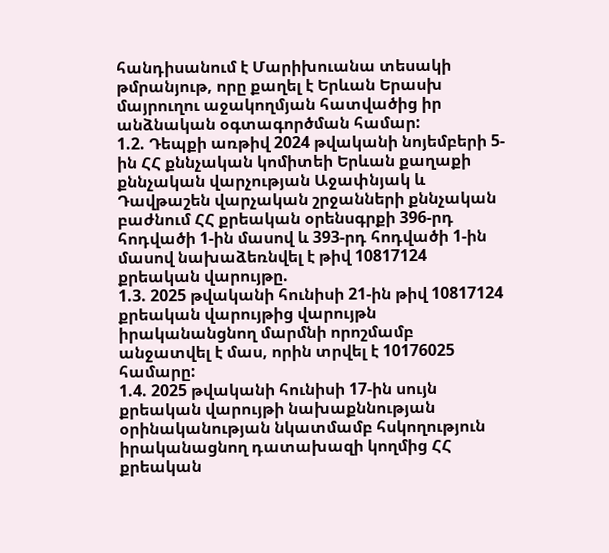հանդիսանում է Մարիխուանա տեսակի թմրանյութ, որը քաղել է Երևան Երասխ մայրուղու աջակողմյան հատվածից իր անձնական օգտագործման համար:
1.2. Դեպքի առթիվ 2024 թվականի նոյեմբերի 5-ին ՀՀ քննչական կոմիտեի Երևան քաղաքի քննչական վարչության Աջափնյակ և Դավթաշեն վարչական շրջանների քննչական բաժնում ՀՀ քրեական օրենսգրքի 396-րդ հոդվածի 1-ին մասով և 393-րդ հոդվածի 1-ին մասով նախաձեռնվել է թիվ 10817124 քրեական վարույթը.
1.3. 2025 թվականի հունիսի 21-ին թիվ 10817124 քրեական վարույթից վարույթն իրականանցնող մարմնի որոշմամբ անջատվել է մաս, որին տրվել է 10176025 համարը:
1.4. 2025 թվականի հունիսի 17-ին սույն քրեական վարույթի նախաքննության օրինականության նկատմամբ հսկողություն իրականացնող դատախազի կողմից ՀՀ քրեական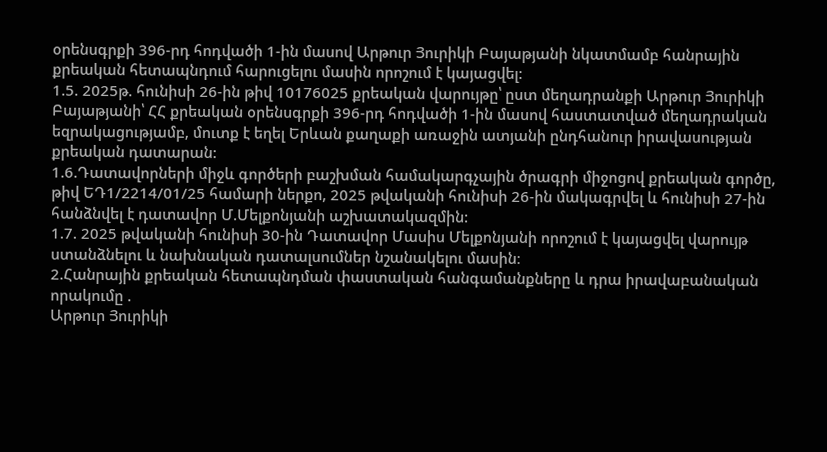օրենսգրքի 396-րդ հոդվածի 1-ին մասով Արթուր Յուրիկի Բայաթյանի նկատմամբ հանրային քրեական հետապնդում հարուցելու մասին որոշում է կայացվել:
1.5. 2025թ. հունիսի 26-ին թիվ 10176025 քրեական վարույթը՝ ըստ մեղադրանքի Արթուր Յուրիկի Բայաթյանի՝ ՀՀ քրեական օրենսգրքի 396-րդ հոդվածի 1-ին մասով հաստատված մեղադրական եզրակացությամբ, մուտք է եղել Երևան քաղաքի առաջին ատյանի ընդհանուր իրավասության քրեական դատարան:
1.6.Դատավորների միջև գործերի բաշխման համակարգչային ծրագրի միջոցով քրեական գործը, թիվ ԵԴ1/2214/01/25 համարի ներքո, 2025 թվականի հունիսի 26-ին մակագրվել և հունիսի 27-ին հանձնվել է դատավոր Մ.Մելքոնյանի աշխատակազմին:
1.7. 2025 թվականի հունիսի 30-ին Դատավոր Մասիս Մելքոնյանի որոշում է կայացվել վարույթ ստանձնելու և նախնական դատալսումներ նշանակելու մասին։
2.Հանրային քրեական հետապնդման փաստական հանգամանքները և դրա իրավաբանական որակումը .
Արթուր Յուրիկի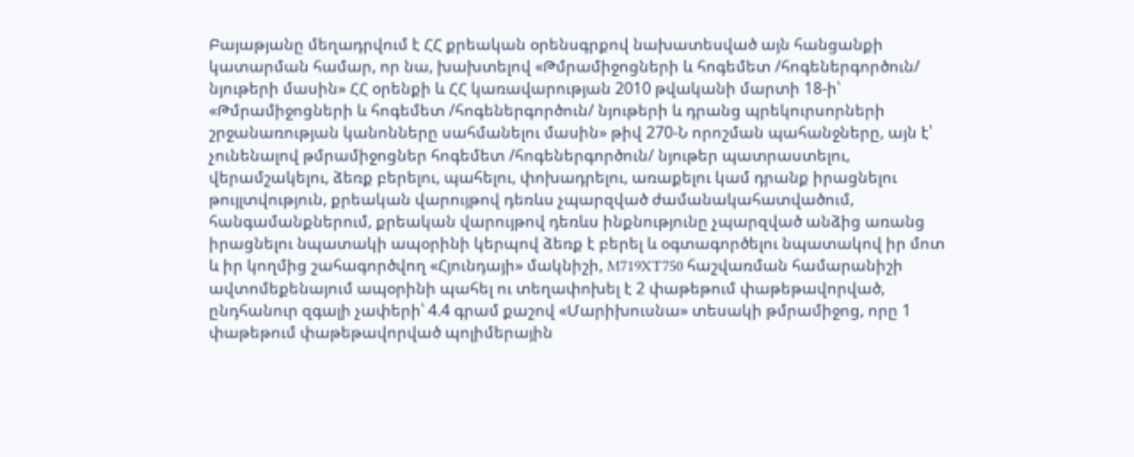Բայաթյանը մեղադրվում է ՀՀ քրեական օրենսգրքով նախատեսված այն հանցանքի կատարման համար, որ նա, խախտելով «Թմրամիջոցների և հոգեմետ /հոգեներգործուն/ նյութերի մասին» ՀՀ օրենքի և ՀՀ կառավարության 2010 թվականի մարտի 18-ի՝ «Թմրամիջոցների և հոգեմետ /հոգեներգործուն/ նյութերի և դրանց պրեկուրսորների շրջանառության կանոնները սահմանելու մասին» թիվ 270-Ն որոշման պահանջները, այն է՝ չունենալով թմրամիջոցներ հոգեմետ /հոգեներգործուն/ նյութեր պատրաստելու, վերամշակելու, ձեռք բերելու, պահելու, փոխադրելու, առաքելու կամ դրանք իրացնելու թույլտվություն, քրեական վարույթով դեռևս չպարզված ժամանակահատվածում, հանգամանքներում, քրեական վարույթով դեռևս ինքնությունը չպարզված անձից առանց իրացնելու նպատակի ապօրինի կերպով ձեռք է բերել և օգտագործելու նպատակով իր մոտ և իր կողմից շահագործվող «Հյունդայի» մակնիշի, M719XT750 հաշվառման համարանիշի ավտոմեքենայում ապօրինի պահել ու տեղափոխել է 2 փաթեթում փաթեթավորված, ընդհանուր զգալի չափերի՝ 4.4 գրամ քաշով «Մարիխուսնա» տեսակի թմրամիջոց, որը 1 փաթեթում փաթեթավորված պոլիմերային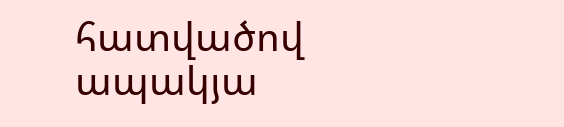հատվածով ապակյա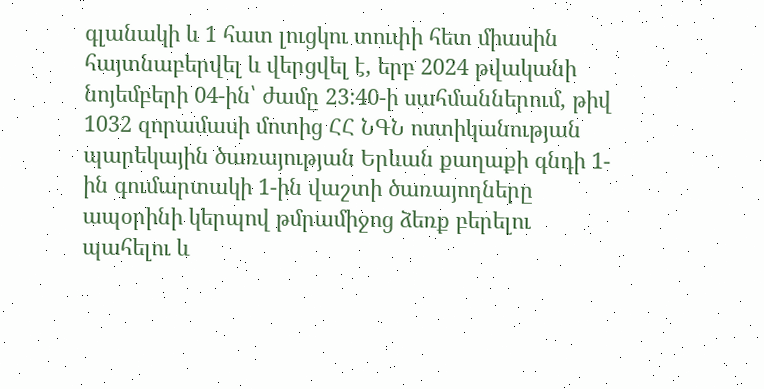գլանակի և 1 հատ լուցկու տուփի հետ միասին հայտնաբերվել և վերցվել է, երբ 2024 թվականի նոյեմբերի 04-ին՝ ժամը 23:40-ի սահմաններում, թիվ 1032 զորամասի մոտից ՀՀ ՆԳՆ ոստիկանության պարեկային ծառայության Երևան քաղաքի գնդի 1-ին գումարտակի 1-ին վաշտի ծառայողները ապօրինի կերպով թմրամիջոց ձեռք բերելու պահելու և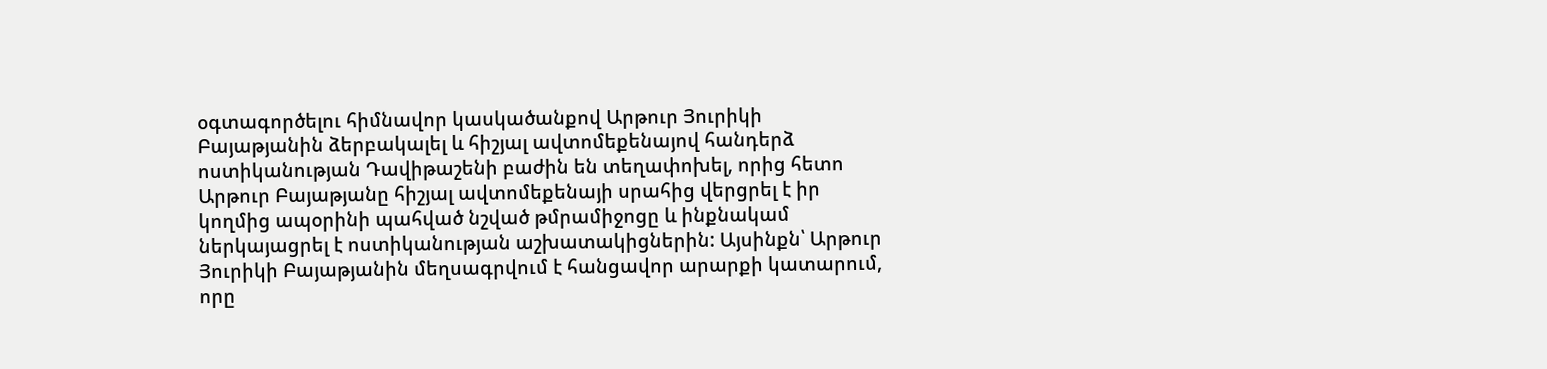օգտագործելու հիմնավոր կասկածանքով Արթուր Յուրիկի Բայաթյանին ձերբակալել և հիշյալ ավտոմեքենայով հանդերձ ոստիկանության Դավիթաշենի բաժին են տեղափոխել, որից հետո Արթուր Բայաթյանը հիշյալ ավտոմեքենայի սրահից վերցրել է իր կողմից ապօրինի պահված նշված թմրամիջոցը և ինքնակամ ներկայացրել է ոստիկանության աշխատակիցներին: Այսինքն՝ Արթուր Յուրիկի Բայաթյանին մեղսագրվում է հանցավոր արարքի կատարում, որը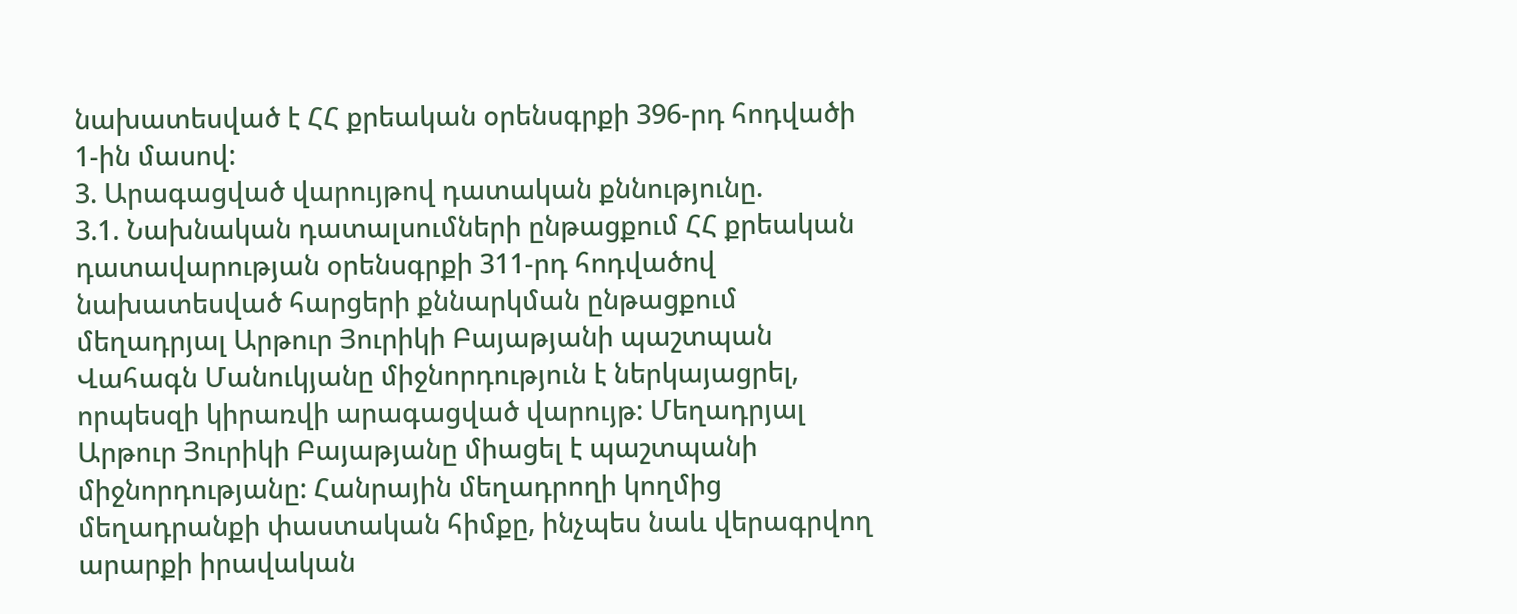նախատեսված է ՀՀ քրեական օրենսգրքի 396-րդ հոդվածի 1-ին մասով:
3. Արագացված վարույթով դատական քննությունը.
3.1. Նախնական դատալսումների ընթացքում ՀՀ քրեական դատավարության օրենսգրքի 311-րդ հոդվածով նախատեսված հարցերի քննարկման ընթացքում մեղադրյալ Արթուր Յուրիկի Բայաթյանի պաշտպան Վահագն Մանուկյանը միջնորդություն է ներկայացրել, որպեսզի կիրառվի արագացված վարույթ: Մեղադրյալ Արթուր Յուրիկի Բայաթյանը միացել է պաշտպանի միջնորդությանը: Հանրային մեղադրողի կողմից մեղադրանքի փաստական հիմքը, ինչպես նաև վերագրվող արարքի իրավական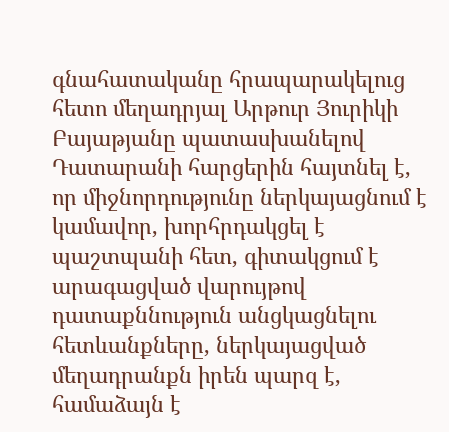գնահատականը հրապարակելուց հետո մեղադրյալ Արթուր Յուրիկի Բայաթյանը պատասխանելով Դատարանի հարցերին հայտնել է, որ միջնորդությունը ներկայացնում է կամավոր, խորհրդակցել է պաշտպանի հետ, գիտակցում է արագացված վարույթով դատաքննություն անցկացնելու հետևանքները, ներկայացված մեղադրանքն իրեն պարզ է, համաձայն է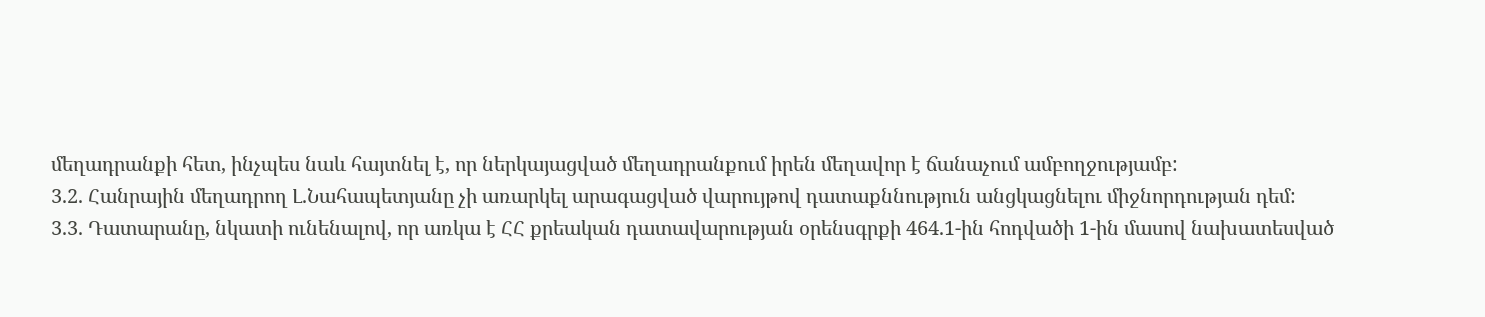մեղադրանքի հետ, ինչպես նաև հայտնել է, որ ներկայացված մեղադրանքում իրեն մեղավոր է ճանաչում ամբողջությամբ:
3.2. Հանրային մեղադրող Լ.Նահապետյանը չի առարկել արագացված վարույթով դատաքննություն անցկացնելու միջնորդության դեմ:
3.3. Դատարանը, նկատի ունենալով, որ առկա է ՀՀ քրեական դատավարության օրենսգրքի 464.1-ին հոդվածի 1-ին մասով նախատեսված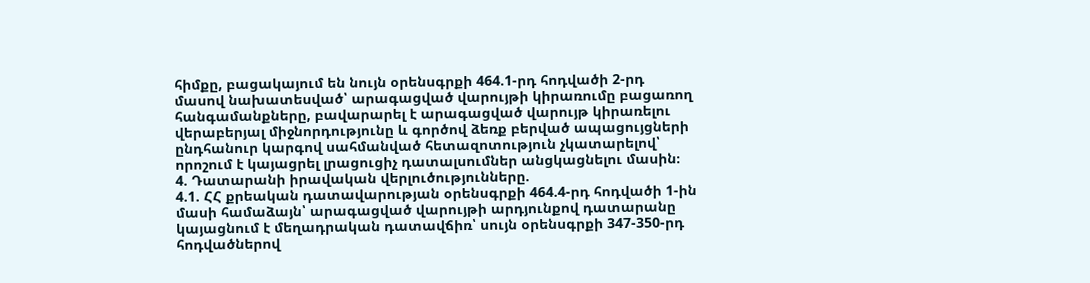հիմքը, բացակայում են նույն օրենսգրքի 464.1-րդ հոդվածի 2-րդ մասով նախատեսված՝ արագացված վարույթի կիրառումը բացառող հանգամանքները, բավարարել է արագացված վարույթ կիրառելու վերաբերյալ միջնորդությունը և գործով ձեռք բերված ապացույցների ընդհանուր կարգով սահմանված հետազոտություն չկատարելով՝ որոշում է կայացրել լրացուցիչ դատալսումներ անցկացնելու մասին։
4. Դատարանի իրավական վերլուծությունները.
4.1. ՀՀ քրեական դատավարության օրենսգրքի 464.4-րդ հոդվածի 1-ին մասի համաձայն՝ արագացված վարույթի արդյունքով դատարանը կայացնում է մեղադրական դատավճիռ՝ սույն օրենսգրքի 347-350-րդ հոդվածներով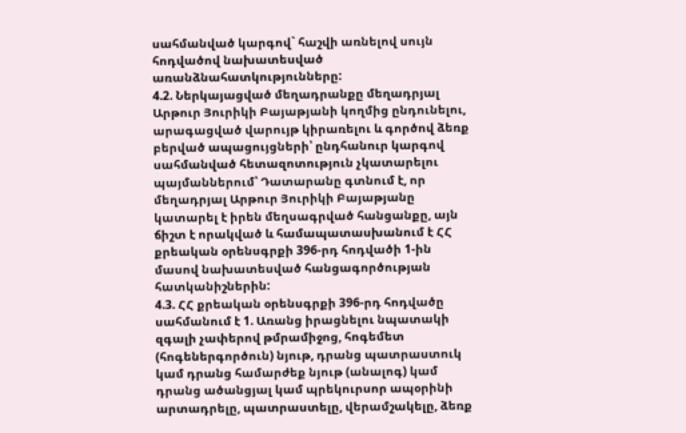սահմանված կարգով` հաշվի առնելով սույն հոդվածով նախատեսված առանձնահատկությունները:
4.2. Ներկայացված մեղադրանքը մեղադրյալ Արթուր Յուրիկի Բայաթյանի կողմից ընդունելու, արագացված վարույթ կիրառելու և գործով ձեռք բերված ապացույցների՝ ընդհանուր կարգով սահմանված հետազոտություն չկատարելու պայմաններում՝ Դատարանը գտնում է, որ մեղադրյալ Արթուր Յուրիկի Բայաթյանը կատարել է իրեն մեղսագրված հանցանքը, այն ճիշտ է որակված և համապատասխանում է ՀՀ քրեական օրենսգրքի 396-րդ հոդվածի 1-ին մասով նախատեսված հանցագործության հատկանիշներին:
4.3. ՀՀ քրեական օրենսգրքի 396-րդ հոդվածը սահմանում է 1. Առանց իրացնելու նպատակի զգալի չափերով թմրամիջոց, հոգեմետ (հոգեներգործուն) նյութ, դրանց պատրաստուկ կամ դրանց համարժեք նյութ (անալոգ) կամ դրանց ածանցյալ կամ պրեկուրսոր ապօրինի արտադրելը, պատրաստելը, վերամշակելը, ձեռք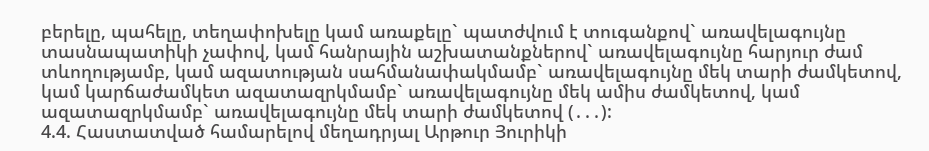բերելը, պահելը, տեղափոխելը կամ առաքելը` պատժվում է տուգանքով` առավելագույնը տասնապատիկի չափով, կամ հանրային աշխատանքներով` առավելագույնը հարյուր ժամ տևողությամբ, կամ ազատության սահմանափակմամբ` առավելագույնը մեկ տարի ժամկետով, կամ կարճաժամկետ ազատազրկմամբ` առավելագույնը մեկ ամիս ժամկետով, կամ ազատազրկմամբ` առավելագույնը մեկ տարի ժամկետով (․․․):
4.4. Հաստատված համարելով մեղադրյալ Արթուր Յուրիկի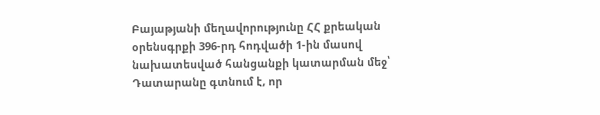Բայաթյանի մեղավորությունը ՀՀ քրեական օրենսգրքի 396-րդ հոդվածի 1-ին մասով նախատեսված հանցանքի կատարման մեջ՝ Դատարանը գտնում է, որ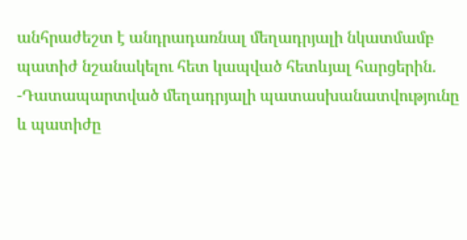անհրաժեշտ է անդրադառնալ մեղադրյալի նկատմամբ պատիժ նշանակելու հետ կապված հետևյալ հարցերին.
-Դատապարտված մեղադրյալի պատասխանատվությունը և պատիժը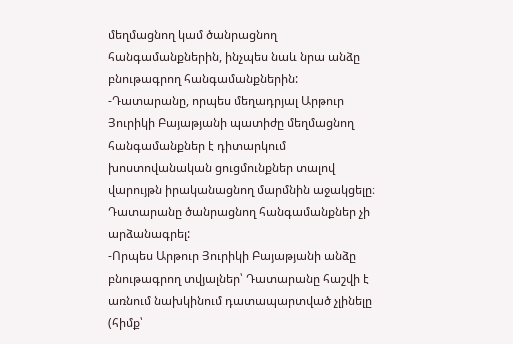մեղմացնող կամ ծանրացնող հանգամանքներին, ինչպես նաև նրա անձը բնութագրող հանգամանքներին:
-Դատարանը, որպես մեղադրյալ Արթուր Յուրիկի Բայաթյանի պատիժը մեղմացնող հանգամանքներ է դիտարկում խոստովանական ցուցմունքներ տալով վարույթն իրականացնող մարմնին աջակցելը։ Դատարանը ծանրացնող հանգամանքներ չի արձանագրել:
-Որպես Արթուր Յուրիկի Բայաթյանի անձը բնութագրող տվյալներ՝ Դատարանը հաշվի է առնում նախկինում դատապարտված չլինելը (հիմք՝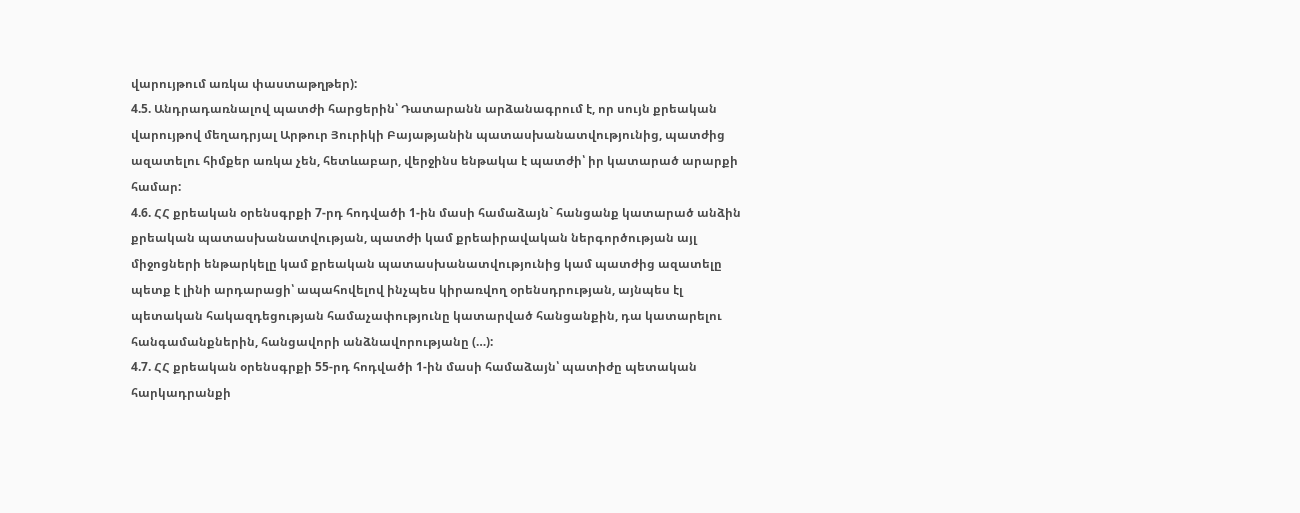վարույթում առկա փաստաթղթեր):
4.5. Անդրադառնալով պատժի հարցերին՝ Դատարանն արձանագրում է, որ սույն քրեական վարույթով մեղադրյալ Արթուր Յուրիկի Բայաթյանին պատասխանատվությունից, պատժից ազատելու հիմքեր առկա չեն, հետևաբար, վերջինս ենթակա է պատժի՝ իր կատարած արարքի համար:
4.6. ՀՀ քրեական օրենսգրքի 7-րդ հոդվածի 1-ին մասի համաձայն` հանցանք կատարած անձին քրեական պատասխանատվության, պատժի կամ քրեաիրավական ներգործության այլ միջոցների ենթարկելը կամ քրեական պատասխանատվությունից կամ պատժից ազատելը պետք է լինի արդարացի՝ ապահովելով ինչպես կիրառվող օրենսդրության, այնպես էլ պետական հակազդեցության համաչափությունը կատարված հանցանքին, դա կատարելու հանգամանքներին, հանցավորի անձնավորությանը (…):
4.7. ՀՀ քրեական օրենսգրքի 55-րդ հոդվածի 1-ին մասի համաձայն՝ պատիժը պետական հարկադրանքի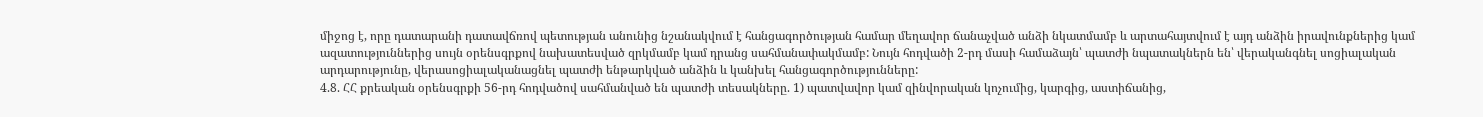միջոց է, որը դատարանի դատավճռով պետության անունից նշանակվում է հանցագործության համար մեղավոր ճանաչված անձի նկատմամբ և արտահայտվում է այդ անձին իրավունքներից կամ ազատություններից սույն օրենսգրքով նախատեսված զրկմամբ կամ դրանց սահմանափակմամբ: Նույն հոդվածի 2-րդ մասի համաձայն՝ պատժի նպատակներն են՝ վերականգնել սոցիալական արդարությունը, վերասոցիալականացնել պատժի ենթարկված անձին և կանխել հանցագործությունները:
4.8. ՀՀ քրեական օրենսգրքի 56-րդ հոդվածով սահմանված են պատժի տեսակները. 1) պատվավոր կամ զինվորական կոչումից, կարգից, աստիճանից,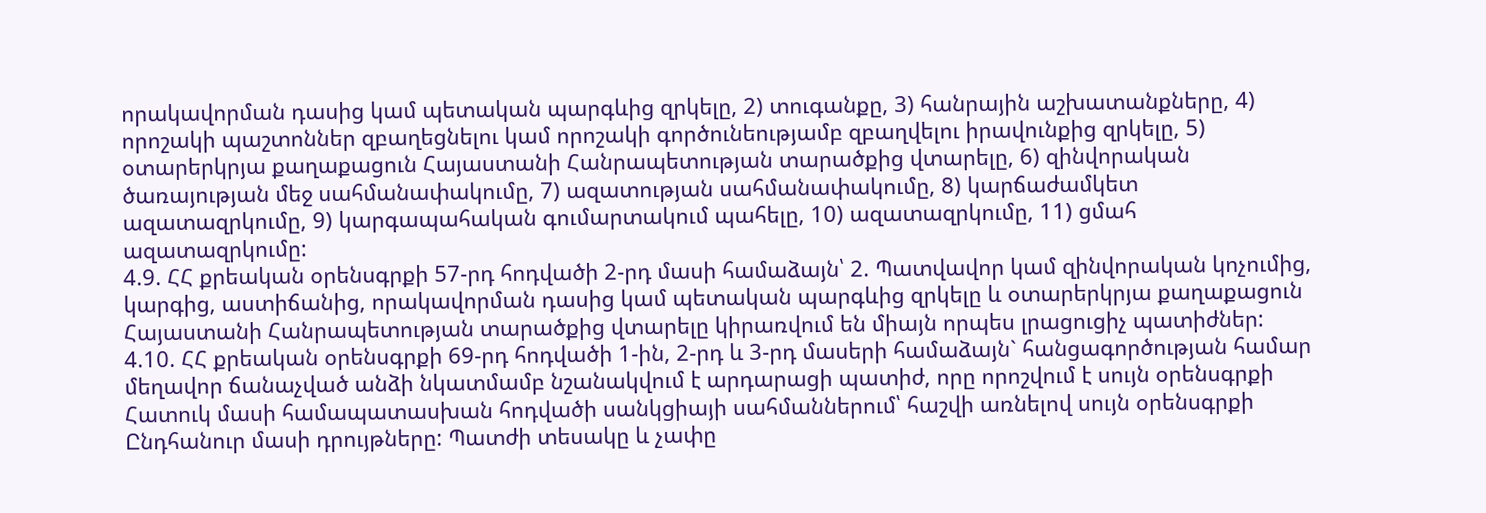որակավորման դասից կամ պետական պարգևից զրկելը, 2) տուգանքը, 3) հանրային աշխատանքները, 4) որոշակի պաշտոններ զբաղեցնելու կամ որոշակի գործունեությամբ զբաղվելու իրավունքից զրկելը, 5) օտարերկրյա քաղաքացուն Հայաստանի Հանրապետության տարածքից վտարելը, 6) զինվորական ծառայության մեջ սահմանափակումը, 7) ազատության սահմանափակումը, 8) կարճաժամկետ ազատազրկումը, 9) կարգապահական գումարտակում պահելը, 10) ազատազրկումը, 11) ցմահ ազատազրկումը:
4.9. ՀՀ քրեական օրենսգրքի 57-րդ հոդվածի 2-րդ մասի համաձայն՝ 2. Պատվավոր կամ զինվորական կոչումից, կարգից, աստիճանից, որակավորման դասից կամ պետական պարգևից զրկելը և օտարերկրյա քաղաքացուն Հայաստանի Հանրապետության տարածքից վտարելը կիրառվում են միայն որպես լրացուցիչ պատիժներ:
4.10. ՀՀ քրեական օրենսգրքի 69-րդ հոդվածի 1-ին, 2-րդ և 3-րդ մասերի համաձայն` հանցագործության համար մեղավոր ճանաչված անձի նկատմամբ նշանակվում է արդարացի պատիժ, որը որոշվում է սույն օրենսգրքի Հատուկ մասի համապատասխան հոդվածի սանկցիայի սահմաններում՝ հաշվի առնելով սույն օրենսգրքի Ընդհանուր մասի դրույթները: Պատժի տեսակը և չափը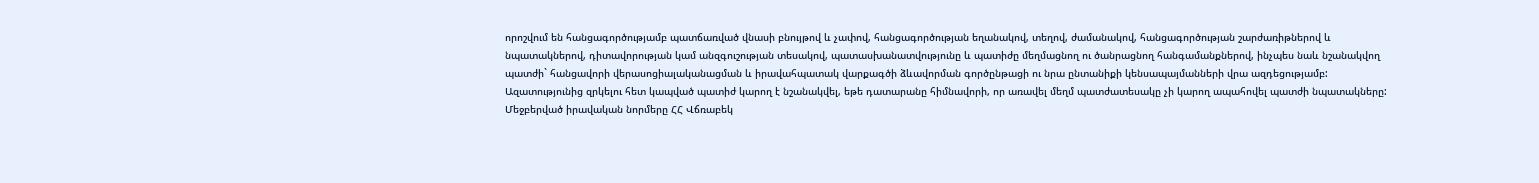որոշվում են հանցագործությամբ պատճառված վնասի բնույթով և չափով, հանցագործության եղանակով, տեղով, ժամանակով, հանցագործության շարժառիթներով և նպատակներով, դիտավորության կամ անզգուշության տեսակով, պատասխանատվությունը և պատիժը մեղմացնող ու ծանրացնող հանգամանքներով, ինչպես նաև նշանակվող պատժի` հանցավորի վերասոցիալականացման և իրավահպատակ վարքագծի ձևավորման գործընթացի ու նրա ընտանիքի կենսապայմանների վրա ազդեցությամբ: Ազատությունից զրկելու հետ կապված պատիժ կարող է նշանակվել, եթե դատարանը հիմնավորի, որ առավել մեղմ պատժատեսակը չի կարող ապահովել պատժի նպատակները: Մեջբերված իրավական նորմերը ՀՀ Վճռաբեկ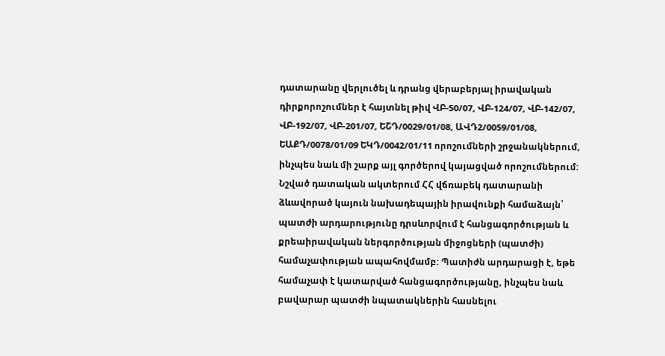դատարանը վերլուծել և դրանց վերաբերյալ իրավական դիրքորոշումներ է հայտնել թիվ ՎԲ-50/07, ՎԲ-124/07, ՎԲ-142/07, ՎԲ-192/07, ՎԲ-201/07, ԵՇԴ/0029/01/08, ԱՎԴ2/0059/01/08, ԵԱՔԴ/0078/01/09 ԵԿԴ/0042/01/11 որոշումների շրջանակներում, ինչպես նաև մի շարք այլ գործերով կայացված որոշումներում: Նշված դատական ակտերում ՀՀ վճռաբեկ դատարանի ձևավորած կայուն նախադեպային իրավունքի համաձայն՝ պատժի արդարությունը դրսևորվում է հանցագործության և քրեաիրավական ներգործության միջոցների (պատժի) համաչափության ապահովմամբ: Պատիժն արդարացի է, եթե համաչափ է կատարված հանցագործությանը, ինչպես նաև բավարար պատժի նպատակներին հասնելու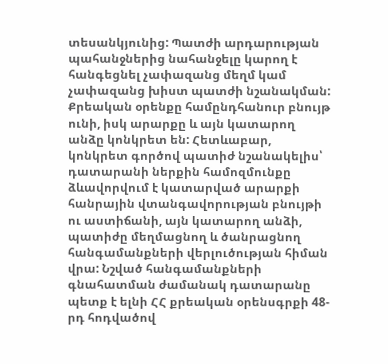տեսանկյունից: Պատժի արդարության պահանջներից նահանջելը կարող է հանգեցնել չափազանց մեղմ կամ չափազանց խիստ պատժի նշանակման: Քրեական օրենքը համընդհանուր բնույթ ունի, իսկ արարքը և այն կատարող անձը կոնկրետ են: Հետևաբար, կոնկրետ գործով պատիժ նշանակելիս՝ դատարանի ներքին համոզմունքը ձևավորվում է կատարված արարքի հանրային վտանգավորության բնույթի ու աստիճանի, այն կատարող անձի, պատիժը մեղմացնող և ծանրացնող հանգամանքների վերլուծության հիման վրա: Նշված հանգամանքների գնահատման ժամանակ դատարանը պետք է ելնի ՀՀ քրեական օրենսգրքի 48-րդ հոդվածով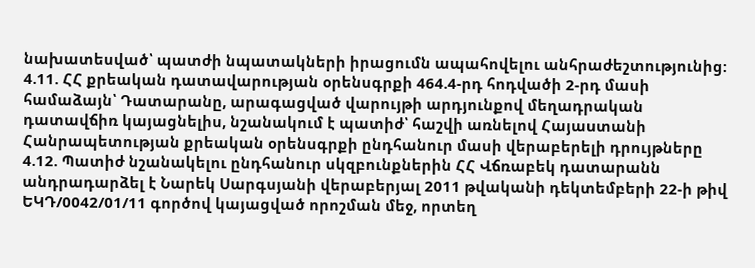նախատեսված՝ պատժի նպատակների իրացումն ապահովելու անհրաժեշտությունից:
4.11. ՀՀ քրեական դատավարության օրենսգրքի 464.4-րդ հոդվածի 2-րդ մասի համաձայն՝ Դատարանը, արագացված վարույթի արդյունքով մեղադրական դատավճիռ կայացնելիս, նշանակում է պատիժ՝ հաշվի առնելով Հայաuտանի Հանրապետության քրեական օրենսգրքի ընդհանուր մասի վերաբերելի դրույթները
4.12. Պատիժ նշանակելու ընդհանուր սկզբունքներին ՀՀ Վճռաբեկ դատարանն անդրադարձել է Նարեկ Սարգսյանի վերաբերյալ 2011 թվականի դեկտեմբերի 22-ի թիվ ԵԿԴ/0042/01/11 գործով կայացված որոշման մեջ, որտեղ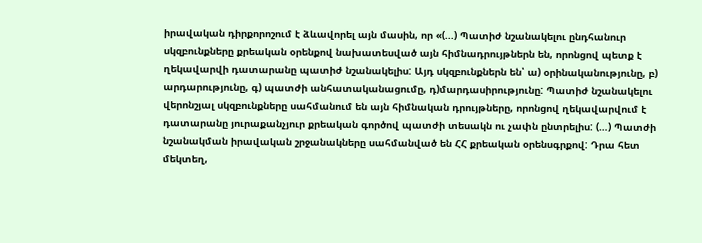իրավական դիրքորոշում է ձևավորել այն մասին, որ «(...) Պատիժ նշանակելու ընդհանուր սկզբունքները քրեական օրենքով նախատեսված այն հիմնադրույթներն են, որոնցով պետք է ղեկավարվի դատարանը պատիժ նշանակելիս: Այդ սկզբունքներն են՝ ա) օրինականությունը, բ) արդարությունը, գ) պատժի անհատականացումը, դ)մարդասիրությունը: Պատիժ նշանակելու վերոնշյալ սկզբունքները սահմանում են այն հիմնական դրույթները, որոնցով ղեկավարվում է դատարանը յուրաքանչյուր քրեական գործով պատժի տեսակն ու չափն ընտրելիս: (…) Պատժի նշանակման իրավական շրջանակները սահմանված են ՀՀ քրեական օրենսգրքով: Դրա հետ մեկտեղ,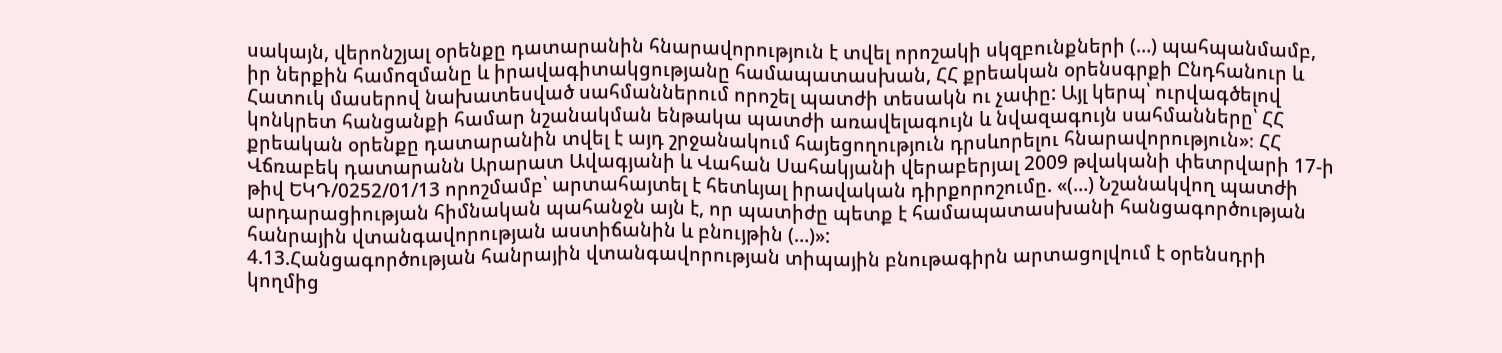սակայն, վերոնշյալ օրենքը դատարանին հնարավորություն է տվել որոշակի սկզբունքների (…) պահպանմամբ, իր ներքին համոզմանը և իրավագիտակցությանը համապատասխան, ՀՀ քրեական օրենսգրքի Ընդհանուր և Հատուկ մասերով նախատեսված սահմաններում որոշել պատժի տեսակն ու չափը: Այլ կերպ՝ ուրվագծելով կոնկրետ հանցանքի համար նշանակման ենթակա պատժի առավելագույն և նվազագույն սահմանները՝ ՀՀ քրեական օրենքը դատարանին տվել է այդ շրջանակում հայեցողություն դրսևորելու հնարավորություն»։ ՀՀ Վճռաբեկ դատարանն Արարատ Ավագյանի և Վահան Սահակյանի վերաբերյալ 2009 թվականի փետրվարի 17-ի թիվ ԵԿԴ/0252/01/13 որոշմամբ՝ արտահայտել է հետևյալ իրավական դիրքորոշումը. «(…) Նշանակվող պատժի արդարացիության հիմնական պահանջն այն է, որ պատիժը պետք է համապատասխանի հանցագործության հանրային վտանգավորության աստիճանին և բնույթին (…)»:
4.13.Հանցագործության հանրային վտանգավորության տիպային բնութագիրն արտացոլվում է օրենսդրի կողմից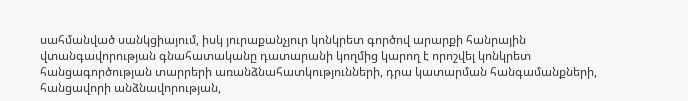սահմանված սանկցիայում, իսկ յուրաքանչյուր կոնկրետ գործով արարքի հանրային վտանգավորության գնահատականը դատարանի կողմից կարող է որոշվել կոնկրետ հանցագործության տարրերի առանձնահատկությունների, դրա կատարման հանգամանքների, հանցավորի անձնավորության,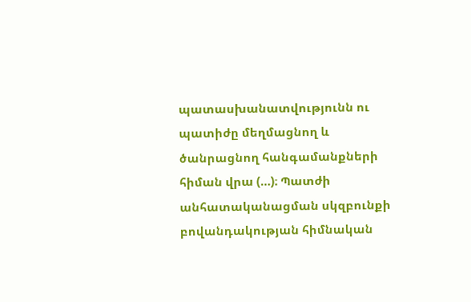պատասխանատվությունն ու պատիժը մեղմացնող և ծանրացնող հանգամանքների հիման վրա (…)։ Պատժի անհատականացման սկզբունքի բովանդակության հիմնական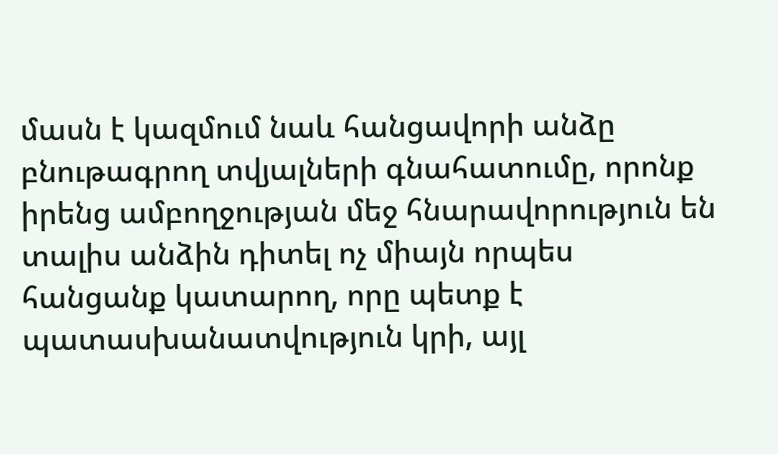մասն է կազմում նաև հանցավորի անձը բնութագրող տվյալների գնահատումը, որոնք իրենց ամբողջության մեջ հնարավորություն են տալիս անձին դիտել ոչ միայն որպես հանցանք կատարող, որը պետք է պատասխանատվություն կրի, այլ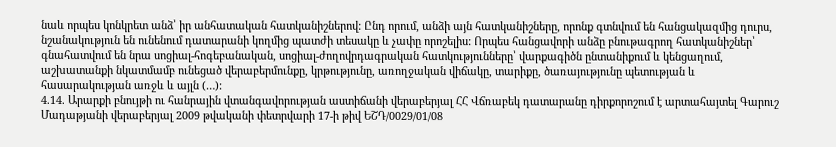նաև որպես կոնկրետ անձ՝ իր անհատական հատկանիշներով: Ընդ որում, անձի այն հատկանիշները, որոնք գտնվում են հանցակազմից դուրս, նշանակություն են ունենում դատարանի կողմից պատժի տեսակը և չափը որոշելիս: Որպես հանցավորի անձը բնութագրող հատկանիշներ՝ գնահատվում են նրա սոցիալ-հոգեբանական, սոցիալ-ժողովրդագրական հատկությունները՝ վարքագիծն ընտանիքում և կենցաղում, աշխատանքի նկատմամբ ունեցած վերաբերմունքը, կրթությունը, առողջական վիճակը, տարիքը, ծառայությունը պետության և հասարակության առջև և այլն (…):
4.14. Արարքի բնույթի ու հանրային վտանգավորության աստիճանի վերաբերյալ ՀՀ Վճռաբեկ դատարանը դիրքորոշում է արտահայտել Գարուշ Մադաթյանի վերաբերյալ 2009 թվականի փետրվարի 17-ի թիվ ԵՇԴ/0029/01/08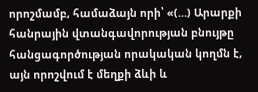որոշմամբ, համաձայն որի՝ «(…) Արարքի հանրային վտանգավորության բնույթը հանցագործության որակական կողմն է, այն որոշվում է մեղքի ձևի և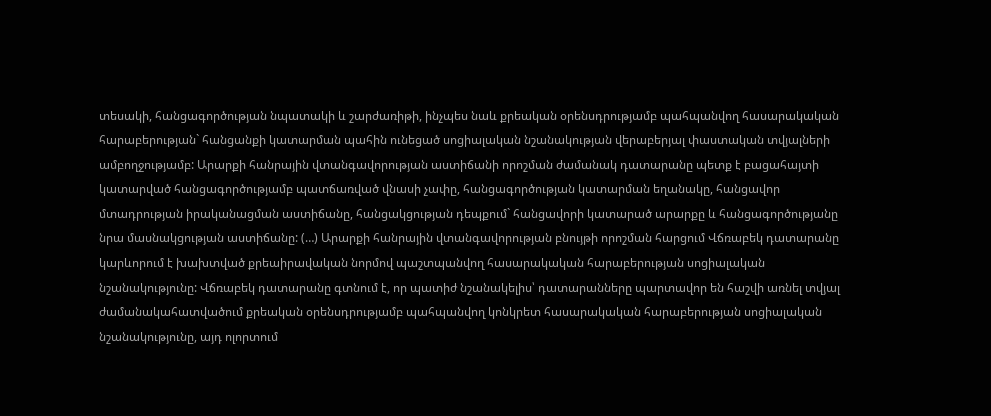տեսակի, հանցագործության նպատակի և շարժառիթի, ինչպես նաև քրեական օրենսդրությամբ պահպանվող հասարակական հարաբերության` հանցանքի կատարման պահին ունեցած սոցիալական նշանակության վերաբերյալ փաստական տվյալների ամբողջությամբ: Արարքի հանրային վտանգավորության աստիճանի որոշման ժամանակ դատարանը պետք է բացահայտի կատարված հանցագործությամբ պատճառված վնասի չափը, հանցագործության կատարման եղանակը, հանցավոր մտադրության իրականացման աստիճանը, հանցակցության դեպքում` հանցավորի կատարած արարքը և հանցագործությանը նրա մասնակցության աստիճանը: (…) Արարքի հանրային վտանգավորության բնույթի որոշման հարցում Վճռաբեկ դատարանը կարևորում է խախտված քրեաիրավական նորմով պաշտպանվող հասարակական հարաբերության սոցիալական նշանակությունը: Վճռաբեկ դատարանը գտնում է, որ պատիժ նշանակելիս՝ դատարանները պարտավոր են հաշվի առնել տվյալ ժամանակահատվածում քրեական օրենսդրությամբ պահպանվող կոնկրետ հասարակական հարաբերության սոցիալական նշանակությունը, այդ ոլորտում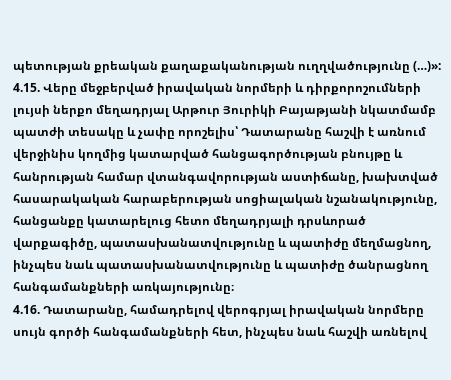պետության քրեական քաղաքականության ուղղվածությունը (…)»:
4.15. Վերը մեջբերված իրավական նորմերի և դիրքորոշումների լույսի ներքո մեղադրյալ Արթուր Յուրիկի Բայաթյանի նկատմամբ պատժի տեսակը և չափը որոշելիս՝ Դատարանը հաշվի է առնում վերջինիս կողմից կատարված հանցագործության բնույթը և հանրության համար վտանգավորության աստիճանը, խախտված հասարակական հարաբերության սոցիալական նշանակությունը, հանցանքը կատարելուց հետո մեղադրյալի դրսևորած վարքագիծը, պատասխանատվությունը և պատիժը մեղմացնող, ինչպես նաև պատասխանատվությունը և պատիժը ծանրացնող հանգամանքների առկայությունը։
4.16. Դատարանը, համադրելով վերոգրյալ իրավական նորմերը սույն գործի հանգամանքների հետ, ինչպես նաև հաշվի առնելով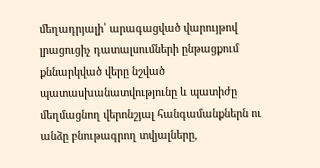մեղադրյալի՝ արագացված վարույթով լրացուցիչ դատալսումների ընթացքում քննարկված վերը նշված պատասխանատվությունը և պատիժը մեղմացնող վերոնշյալ հանգամանքներն ու անձը բնութագրող տվյալները,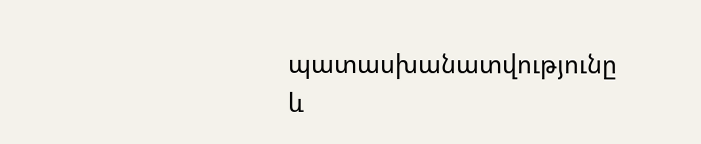պատասխանատվությունը և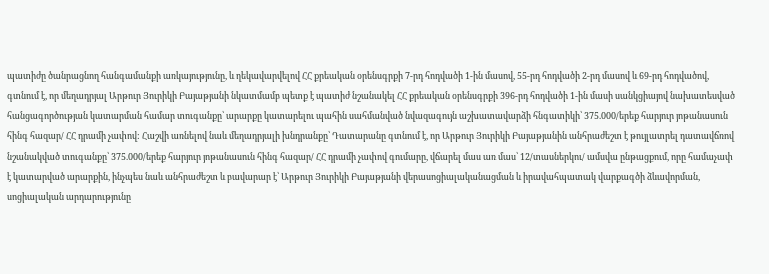պատիժը ծանրացնող հանգամանքի առկայությունը, և ղեկավարվելով ՀՀ քրեական օրենսգրքի 7-րդ հոդվածի 1-ին մասով, 55-րդ հոդվածի 2-րդ մասով և 69-րդ հոդվածով, գտնում է, որ մեղադրյալ Արթուր Յուրիկի Բայաթյանի նկատմամբ պետք է պատիժ նշանակել ՀՀ քրեական օրենսգրքի 396-րդ հոդվածի 1-ին մասի սանկցիայով նախատեսված հանցագործության կատարման համար տուգանքը՝ արարքը կատարելու պահին սահմանված նվազագույն աշխատավարձի հնգատիկի՝ 375.000/երեք հարյուր յոթանասուն հինգ հազար/ ՀՀ դրամի չափով: Հաշվի առնելով նաև մեղադրյալի խնդրանքը՝ Դատարանը գտնում է, որ Արթուր Յուրիկի Բայաթյանին անհրաժեշտ է թույլատրել դատավճռով նշանակված տուգանքը՝ 375.000/երեք հարյուր յոթանասուն հինգ հազար/ ՀՀ դրամի չափով գումարը, վճարել մաս առ մաս՝ 12/տասներկու/ ամսվա ընթացքում, որը համաչափ է կատարված արարքին, ինչպես նաև անհրաժեշտ և բավարար է՝ Արթուր Յուրիկի Բայաթյանի վերասոցիալականացման և իրավահպատակ վարքագծի ձևավորման, սոցիալական արդարությունը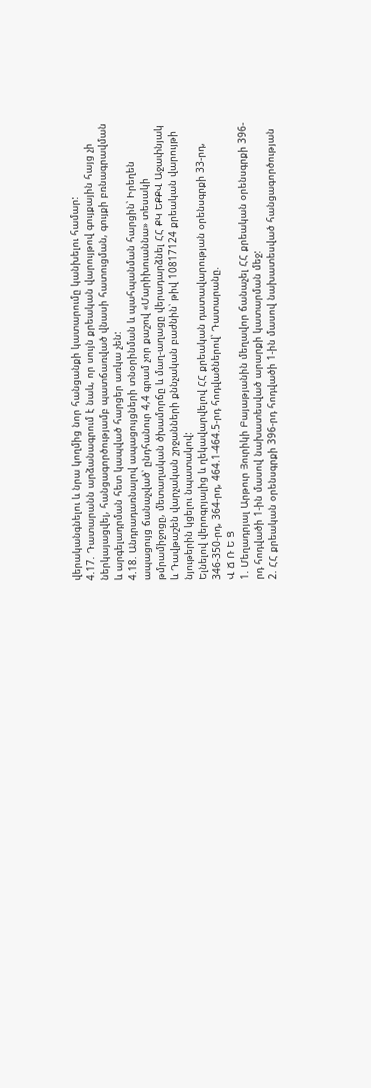վերականգնելու և նրա կողմից նոր հանցանքի կատարումը կանխելու համար:
4.17. Դատարանն արձանագրում է նաև, որ սույն քրեական վարույթով գույքային հայց չի ներկայացվել, հանցագործությամբ պատճառված վնասի հատուցման, գույքի բռնագրավման և արգելադրման հետ կապված հարցեր առկա չեն:
4.18. Անդրադառնալով ապացույցների տնօրինման և պահպանման հարցին՝ Իրեղեն ապացույց ճանաչված՝ ընդհանուր 4,4 գրամ չոր քաշով «Մարիխուաննա» տեսակի թմրամիջոցը, մետաղական ծխամորճը և մաղ-աղացը վերադարձնել ՀՀ ՔԿ ԵՔՔՎ Աջափնյակ և Դավթաշեն վարչական շրջանների քննչական բաժնին՝ թիվ 10817124 քրեական վարույթի նյութերին կցելու նպատակով:
Ելնելով վերոգրյալից և ղեկավարվելով ՀՀ քրեական դատավարության օրենսգրքի 33-րդ, 346-350-րդ, 364-րդ, 464.1-464.5-րդ հոդվածներով՝ Դատարանը.
Վ Ճ Ռ Ե Ց
1. Մեղադրյալ Արթուր Յուրիկի Բայաթյանին մեղավոր ճանաչել ՀՀ քրեական օրենսգրքի 396-րդ հոդվածի 1-ին մասով նախատեսված արարքի կատարման մեջ:
2. ՀՀ քրեական օրենսգրքի 396-րդ հոդվածի 1-ին մասով նախատեսված հանցագործության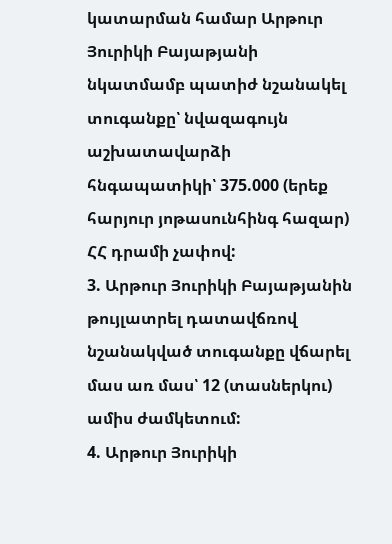կատարման համար Արթուր Յուրիկի Բայաթյանի նկատմամբ պատիժ նշանակել տուգանքը՝ նվազագույն աշխատավարձի հնգապատիկի՝ 375.000 (երեք հարյուր յոթասունհինգ հազար) ՀՀ դրամի չափով:
3. Արթուր Յուրիկի Բայաթյանին թույլատրել դատավճռով նշանակված տուգանքը վճարել մաս առ մաս՝ 12 (տասներկու) ամիս ժամկետում:
4. Արթուր Յուրիկի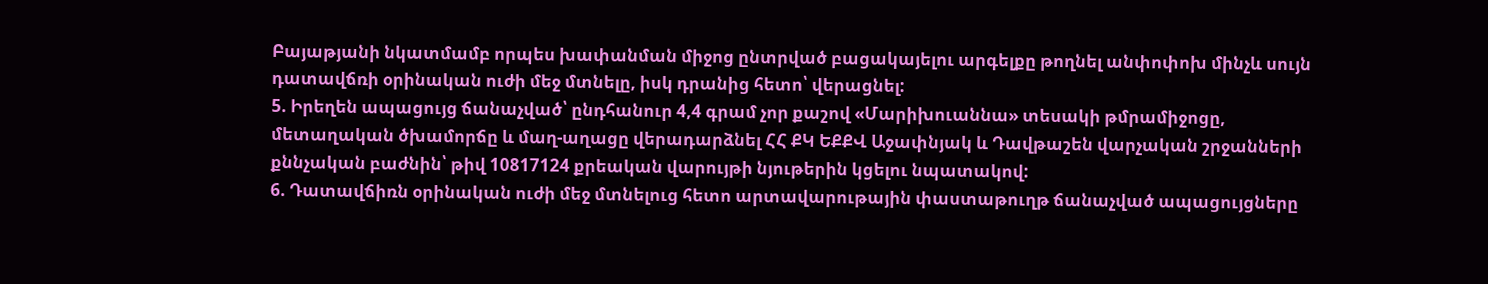Բայաթյանի նկատմամբ որպես խափանման միջոց ընտրված բացակայելու արգելքը թողնել անփոփոխ մինչև սույն դատավճռի օրինական ուժի մեջ մտնելը, իսկ դրանից հետո՝ վերացնել:
5. Իրեղեն ապացույց ճանաչված՝ ընդհանուր 4,4 գրամ չոր քաշով «Մարիխուաննա» տեսակի թմրամիջոցը, մետաղական ծխամորճը և մաղ-աղացը վերադարձնել ՀՀ ՔԿ ԵՔՔՎ Աջափնյակ և Դավթաշեն վարչական շրջանների քննչական բաժնին՝ թիվ 10817124 քրեական վարույթի նյութերին կցելու նպատակով:
6. Դատավճիռն օրինական ուժի մեջ մտնելուց հետո արտավարութային փաստաթուղթ ճանաչված ապացույցները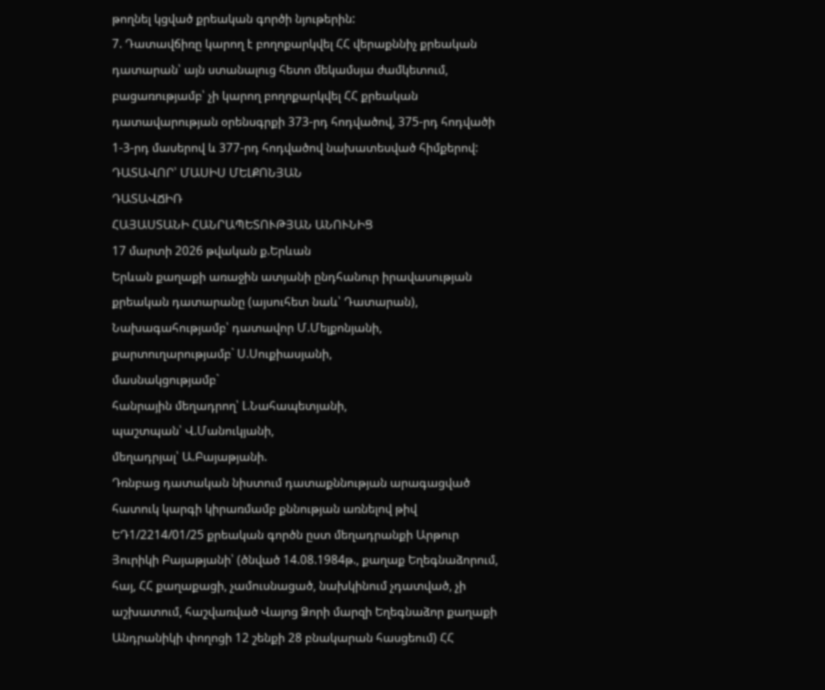թողնել կցված քրեական գործի նյութերին:
7. Դատավճիռը կարող է բողոքարկվել ՀՀ վերաքննիչ քրեական դատարան՝ այն ստանալուց հետո մեկամսյա ժամկետում, բացառությամբ՝ չի կարող բողոքարկվել ՀՀ քրեական դատավարության օրենսգրքի 373-րդ հոդվածով, 375-րդ հոդվածի 1-3-րդ մասերով և 377-րդ հոդվածով նախատեսված հիմքերով:
ԴԱՏԱՎՈՐ՝ ՄԱՍԻՍ ՄԵԼՔՈՆՅԱՆ
ԴԱՏԱՎՃԻՌ
ՀԱՅԱՍՏԱՆԻ ՀԱՆՐԱՊԵՏՈՒԹՅԱՆ ԱՆՈՒՆԻՑ
17 մարտի 2026 թվական ք.Երևան
Երևան քաղաքի առաջին ատյանի ընդհանուր իրավասության քրեական դատարանը (այսուհետ նաև՝ Դատարան),
Նախագահությամբ՝ դատավոր Մ.Մելքոնյանի,
քարտուղարությամբ` Ս.Սուքիասյանի,
մասնակցությամբ`
հանրային մեղադրող՝ Լ.Նահապետյանի,
պաշտպան՝ Վ.Մանուկյանի,
մեղադրյալ՝ Ա.Բայաթյանի.
Դռնբաց դատական նիստում դատաքննության արագացված հատուկ կարգի կիրառմամբ քննության առնելով թիվ ԵԴ1/2214/01/25 քրեական գործն ըստ մեղադրանքի Արթուր Յուրիկի Բայաթյանի՝ (ծնված 14.08.1984թ., քաղաք Եղեգնաձորում, հայ, ՀՀ քաղաքացի, չամուսնացած, նախկինում չդատված, չի աշխատում, հաշվառված Վայոց Ձորի մարզի Եղեգնաձոր քաղաքի Անդրանիկի փողոցի 12 շենքի 28 բնակարան հասցեում) ՀՀ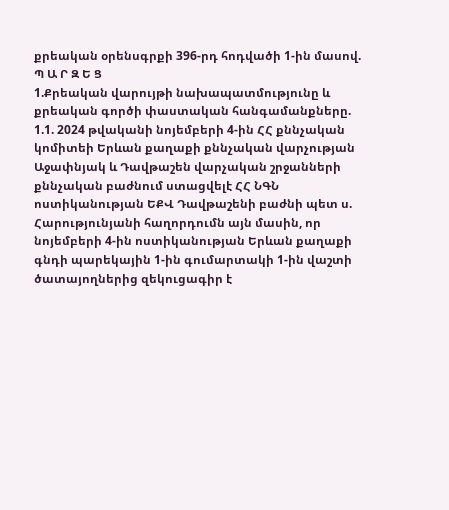քրեական օրենսգրքի 396-րդ հոդվածի 1-ին մասով.
Պ Ա Ր Զ Ե Ց
1.Քրեական վարույթի նախապատմությունը և քրեական գործի փաստական հանգամանքները.
1.1. 2024 թվականի նոյեմբերի 4-ին ՀՀ քննչական կոմիտեի Երևան քաղաքի քննչական վարչության Աջափնյակ և Դավթաշեն վարչական շրջանների քննչական բաժնում ստացվելէ ՀՀ ՆԳՆ ոստիկանության ԵՔՎ Դավթաշենի բաժնի պետ ս. Հարությունյանի հաղորդումն այն մասին, որ նոյեմբերի 4-ին ոստիկանության Երևան քաղաքի գնդի պարեկային 1-ին գումարտակի 1-ին վաշտի ծատայողներից զեկուցագիր է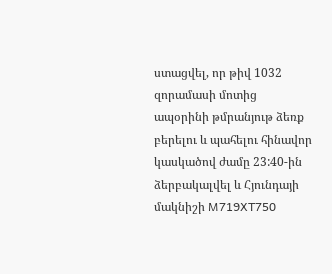ստացվել, որ թիվ 1032 զորամասի մոտից ապօրինի թմրանյութ ձեռք բերելու և պահելու հինավոր կասկածով ժամը 23:40-ին ձերբակալվել և Հյունդայի մակնիշի M719XT750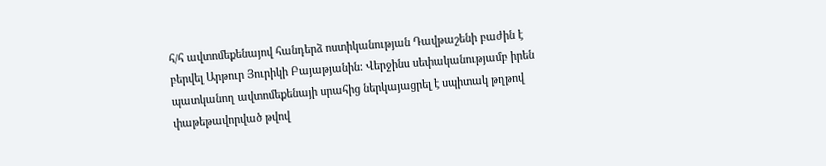հ/հ ավտոմեքենայով հանդերձ ոստիկանության Դավթաշենի բաժին է բերվել Արթուր Յուրիկի Բայաթյանին: Վերջինս սեփականությամբ իրեն պատկանող ավտոմեքենայի սրահից ներկայացրել է սպիտակ թղթով փաթեթավորված թվով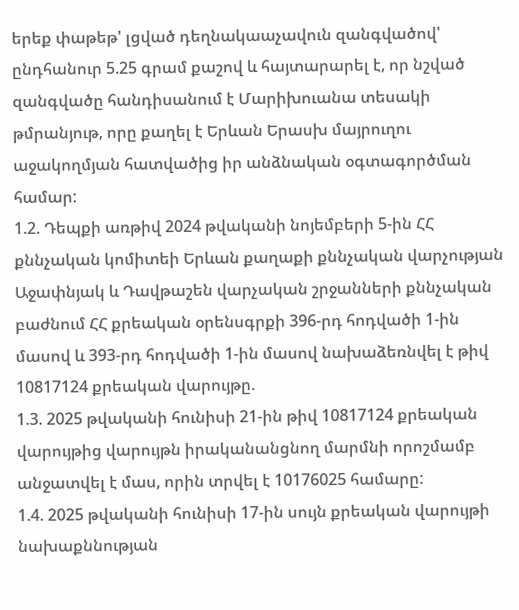երեք փաթեթ' լցված դեղնակաաչավուն զանգվածով' ընդհանուր 5.25 գրամ քաշով և հայտարարել է, որ նշված զանգվածը հանդիսանում է Մարիխուանա տեսակի թմրանյութ, որը քաղել է Երևան Երասխ մայրուղու աջակողմյան հատվածից իր անձնական օգտագործման համար:
1.2. Դեպքի առթիվ 2024 թվականի նոյեմբերի 5-ին ՀՀ քննչական կոմիտեի Երևան քաղաքի քննչական վարչության Աջափնյակ և Դավթաշեն վարչական շրջանների քննչական բաժնում ՀՀ քրեական օրենսգրքի 396-րդ հոդվածի 1-ին մասով և 393-րդ հոդվածի 1-ին մասով նախաձեռնվել է թիվ 10817124 քրեական վարույթը.
1.3. 2025 թվականի հունիսի 21-ին թիվ 10817124 քրեական վարույթից վարույթն իրականանցնող մարմնի որոշմամբ անջատվել է մաս, որին տրվել է 10176025 համարը:
1.4. 2025 թվականի հունիսի 17-ին սույն քրեական վարույթի նախաքննության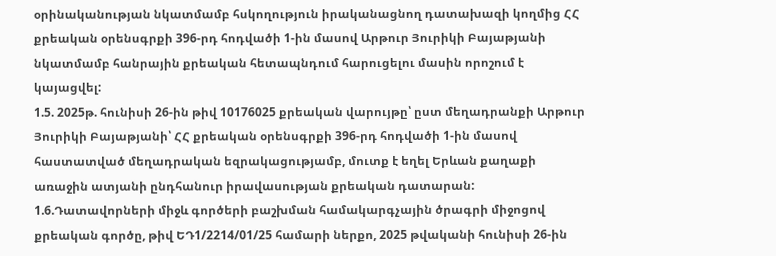օրինականության նկատմամբ հսկողություն իրականացնող դատախազի կողմից ՀՀ քրեական օրենսգրքի 396-րդ հոդվածի 1-ին մասով Արթուր Յուրիկի Բայաթյանի նկատմամբ հանրային քրեական հետապնդում հարուցելու մասին որոշում է կայացվել:
1.5. 2025թ. հունիսի 26-ին թիվ 10176025 քրեական վարույթը՝ ըստ մեղադրանքի Արթուր Յուրիկի Բայաթյանի՝ ՀՀ քրեական օրենսգրքի 396-րդ հոդվածի 1-ին մասով հաստատված մեղադրական եզրակացությամբ, մուտք է եղել Երևան քաղաքի առաջին ատյանի ընդհանուր իրավասության քրեական դատարան:
1.6.Դատավորների միջև գործերի բաշխման համակարգչային ծրագրի միջոցով քրեական գործը, թիվ ԵԴ1/2214/01/25 համարի ներքո, 2025 թվականի հունիսի 26-ին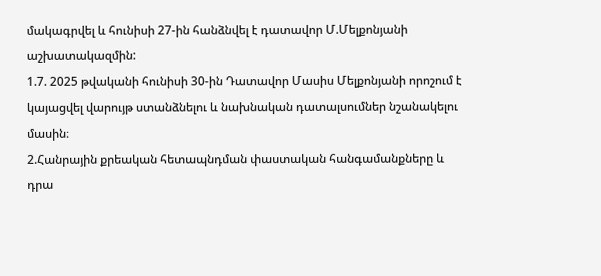մակագրվել և հունիսի 27-ին հանձնվել է դատավոր Մ.Մելքոնյանի աշխատակազմին:
1.7. 2025 թվականի հունիսի 30-ին Դատավոր Մասիս Մելքոնյանի որոշում է կայացվել վարույթ ստանձնելու և նախնական դատալսումներ նշանակելու մասին։
2.Հանրային քրեական հետապնդման փաստական հանգամանքները և դրա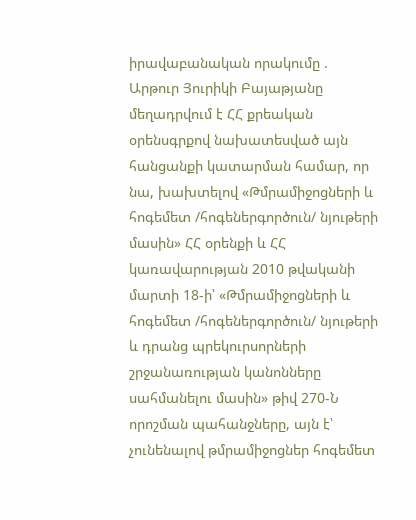իրավաբանական որակումը .
Արթուր Յուրիկի Բայաթյանը մեղադրվում է ՀՀ քրեական օրենսգրքով նախատեսված այն հանցանքի կատարման համար, որ նա, խախտելով «Թմրամիջոցների և հոգեմետ /հոգեներգործուն/ նյութերի մասին» ՀՀ օրենքի և ՀՀ կառավարության 2010 թվականի մարտի 18-ի՝ «Թմրամիջոցների և հոգեմետ /հոգեներգործուն/ նյութերի և դրանց պրեկուրսորների շրջանառության կանոնները սահմանելու մասին» թիվ 270-Ն որոշման պահանջները, այն է՝ չունենալով թմրամիջոցներ հոգեմետ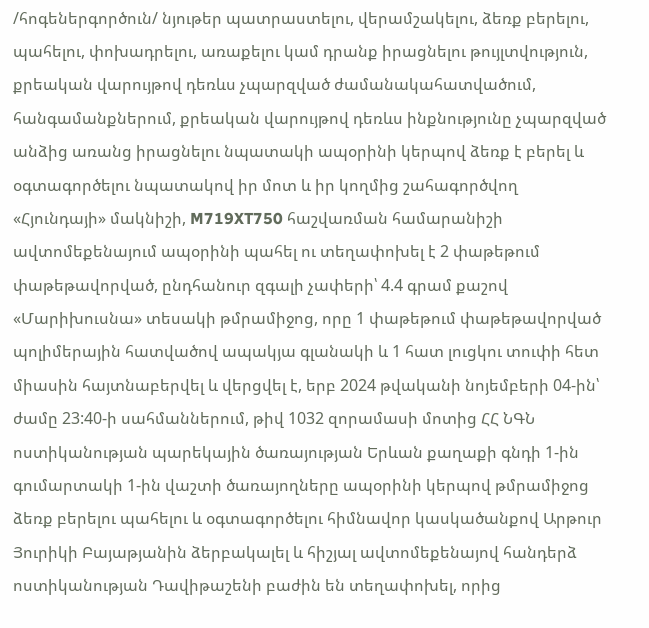/հոգեներգործուն/ նյութեր պատրաստելու, վերամշակելու, ձեռք բերելու, պահելու, փոխադրելու, առաքելու կամ դրանք իրացնելու թույլտվություն, քրեական վարույթով դեռևս չպարզված ժամանակահատվածում, հանգամանքներում, քրեական վարույթով դեռևս ինքնությունը չպարզված անձից առանց իրացնելու նպատակի ապօրինի կերպով ձեռք է բերել և օգտագործելու նպատակով իր մոտ և իր կողմից շահագործվող «Հյունդայի» մակնիշի, M719XT750 հաշվառման համարանիշի ավտոմեքենայում ապօրինի պահել ու տեղափոխել է 2 փաթեթում փաթեթավորված, ընդհանուր զգալի չափերի՝ 4.4 գրամ քաշով «Մարիխուսնա» տեսակի թմրամիջոց, որը 1 փաթեթում փաթեթավորված պոլիմերային հատվածով ապակյա գլանակի և 1 հատ լուցկու տուփի հետ միասին հայտնաբերվել և վերցվել է, երբ 2024 թվականի նոյեմբերի 04-ին՝ ժամը 23:40-ի սահմաններում, թիվ 1032 զորամասի մոտից ՀՀ ՆԳՆ ոստիկանության պարեկային ծառայության Երևան քաղաքի գնդի 1-ին գումարտակի 1-ին վաշտի ծառայողները ապօրինի կերպով թմրամիջոց ձեռք բերելու պահելու և օգտագործելու հիմնավոր կասկածանքով Արթուր Յուրիկի Բայաթյանին ձերբակալել և հիշյալ ավտոմեքենայով հանդերձ ոստիկանության Դավիթաշենի բաժին են տեղափոխել, որից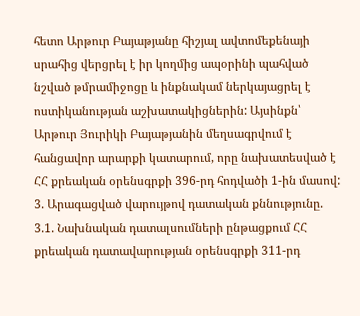հետո Արթուր Բայաթյանը հիշյալ ավտոմեքենայի սրահից վերցրել է իր կողմից ապօրինի պահված նշված թմրամիջոցը և ինքնակամ ներկայացրել է ոստիկանության աշխատակիցներին: Այսինքն՝ Արթուր Յուրիկի Բայաթյանին մեղսագրվում է հանցավոր արարքի կատարում, որը նախատեսված է ՀՀ քրեական օրենսգրքի 396-րդ հոդվածի 1-ին մասով:
3. Արագացված վարույթով դատական քննությունը.
3.1. Նախնական դատալսումների ընթացքում ՀՀ քրեական դատավարության օրենսգրքի 311-րդ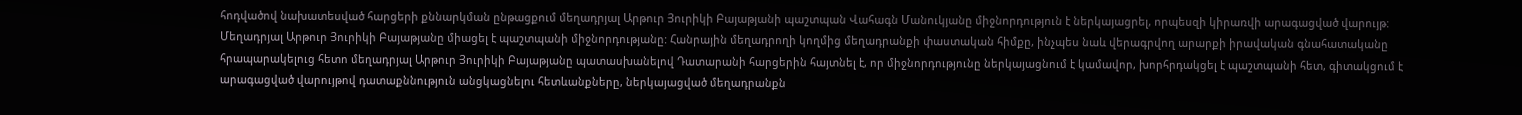հոդվածով նախատեսված հարցերի քննարկման ընթացքում մեղադրյալ Արթուր Յուրիկի Բայաթյանի պաշտպան Վահագն Մանուկյանը միջնորդություն է ներկայացրել, որպեսզի կիրառվի արագացված վարույթ: Մեղադրյալ Արթուր Յուրիկի Բայաթյանը միացել է պաշտպանի միջնորդությանը: Հանրային մեղադրողի կողմից մեղադրանքի փաստական հիմքը, ինչպես նաև վերագրվող արարքի իրավական գնահատականը հրապարակելուց հետո մեղադրյալ Արթուր Յուրիկի Բայաթյանը պատասխանելով Դատարանի հարցերին հայտնել է, որ միջնորդությունը ներկայացնում է կամավոր, խորհրդակցել է պաշտպանի հետ, գիտակցում է արագացված վարույթով դատաքննություն անցկացնելու հետևանքները, ներկայացված մեղադրանքն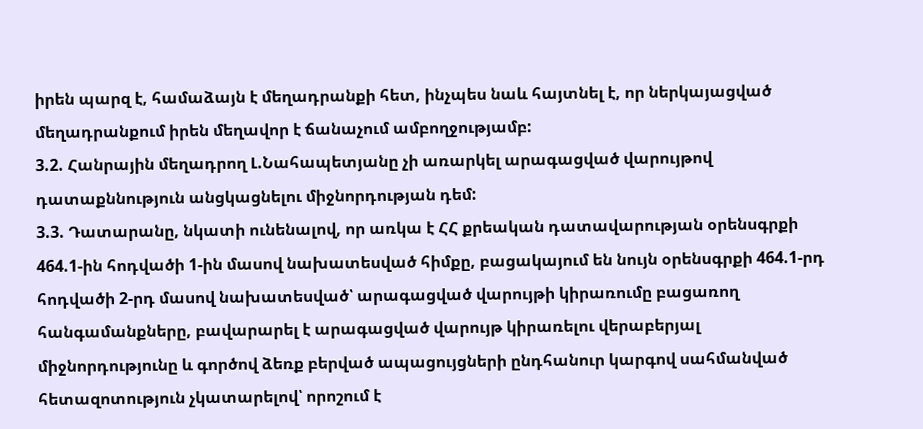իրեն պարզ է, համաձայն է մեղադրանքի հետ, ինչպես նաև հայտնել է, որ ներկայացված մեղադրանքում իրեն մեղավոր է ճանաչում ամբողջությամբ:
3.2. Հանրային մեղադրող Լ.Նահապետյանը չի առարկել արագացված վարույթով դատաքննություն անցկացնելու միջնորդության դեմ:
3.3. Դատարանը, նկատի ունենալով, որ առկա է ՀՀ քրեական դատավարության օրենսգրքի 464.1-ին հոդվածի 1-ին մասով նախատեսված հիմքը, բացակայում են նույն օրենսգրքի 464.1-րդ հոդվածի 2-րդ մասով նախատեսված՝ արագացված վարույթի կիրառումը բացառող հանգամանքները, բավարարել է արագացված վարույթ կիրառելու վերաբերյալ միջնորդությունը և գործով ձեռք բերված ապացույցների ընդհանուր կարգով սահմանված հետազոտություն չկատարելով՝ որոշում է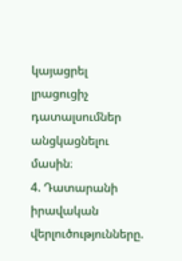կայացրել լրացուցիչ դատալսումներ անցկացնելու մասին։
4. Դատարանի իրավական վերլուծությունները.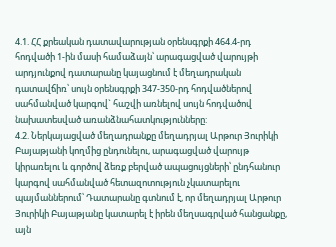4.1. ՀՀ քրեական դատավարության օրենսգրքի 464.4-րդ հոդվածի 1-ին մասի համաձայն՝ արագացված վարույթի արդյունքով դատարանը կայացնում է մեղադրական դատավճիռ՝ սույն օրենսգրքի 347-350-րդ հոդվածներով սահմանված կարգով` հաշվի առնելով սույն հոդվածով նախատեսված առանձնահատկությունները:
4.2. Ներկայացված մեղադրանքը մեղադրյալ Արթուր Յուրիկի Բայաթյանի կողմից ընդունելու, արագացված վարույթ կիրառելու և գործով ձեռք բերված ապացույցների՝ ընդհանուր կարգով սահմանված հետազոտություն չկատարելու պայմաններում՝ Դատարանը գտնում է, որ մեղադրյալ Արթուր Յուրիկի Բայաթյանը կատարել է իրեն մեղսագրված հանցանքը, այն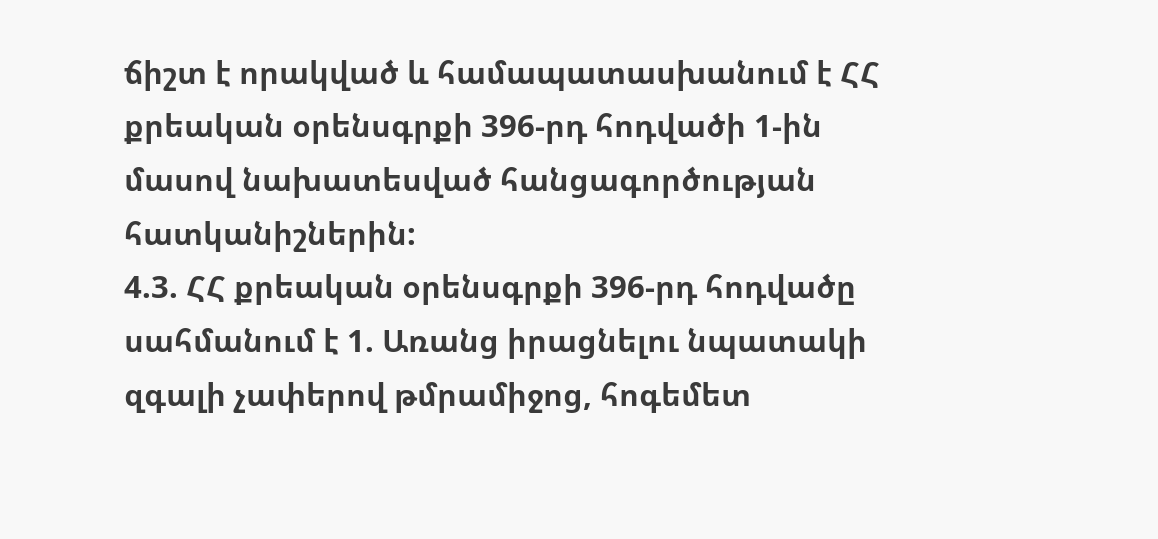ճիշտ է որակված և համապատասխանում է ՀՀ քրեական օրենսգրքի 396-րդ հոդվածի 1-ին մասով նախատեսված հանցագործության հատկանիշներին:
4.3. ՀՀ քրեական օրենսգրքի 396-րդ հոդվածը սահմանում է 1. Առանց իրացնելու նպատակի զգալի չափերով թմրամիջոց, հոգեմետ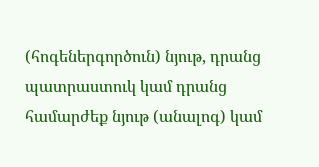(հոգեներգործուն) նյութ, դրանց պատրաստուկ կամ դրանց համարժեք նյութ (անալոգ) կամ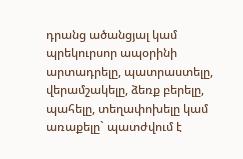դրանց ածանցյալ կամ պրեկուրսոր ապօրինի արտադրելը, պատրաստելը, վերամշակելը, ձեռք բերելը, պահելը, տեղափոխելը կամ առաքելը` պատժվում է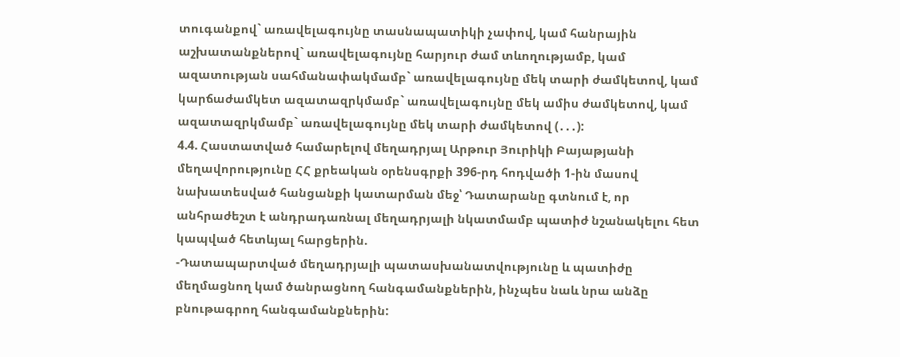տուգանքով` առավելագույնը տասնապատիկի չափով, կամ հանրային աշխատանքներով` առավելագույնը հարյուր ժամ տևողությամբ, կամ ազատության սահմանափակմամբ` առավելագույնը մեկ տարի ժամկետով, կամ կարճաժամկետ ազատազրկմամբ` առավելագույնը մեկ ամիս ժամկետով, կամ ազատազրկմամբ` առավելագույնը մեկ տարի ժամկետով (․․․):
4.4. Հաստատված համարելով մեղադրյալ Արթուր Յուրիկի Բայաթյանի մեղավորությունը ՀՀ քրեական օրենսգրքի 396-րդ հոդվածի 1-ին մասով նախատեսված հանցանքի կատարման մեջ՝ Դատարանը գտնում է, որ անհրաժեշտ է անդրադառնալ մեղադրյալի նկատմամբ պատիժ նշանակելու հետ կապված հետևյալ հարցերին.
-Դատապարտված մեղադրյալի պատասխանատվությունը և պատիժը մեղմացնող կամ ծանրացնող հանգամանքներին, ինչպես նաև նրա անձը բնութագրող հանգամանքներին: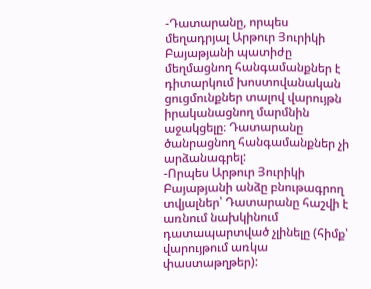-Դատարանը, որպես մեղադրյալ Արթուր Յուրիկի Բայաթյանի պատիժը մեղմացնող հանգամանքներ է դիտարկում խոստովանական ցուցմունքներ տալով վարույթն իրականացնող մարմնին աջակցելը։ Դատարանը ծանրացնող հանգամանքներ չի արձանագրել:
-Որպես Արթուր Յուրիկի Բայաթյանի անձը բնութագրող տվյալներ՝ Դատարանը հաշվի է առնում նախկինում դատապարտված չլինելը (հիմք՝ վարույթում առկա փաստաթղթեր):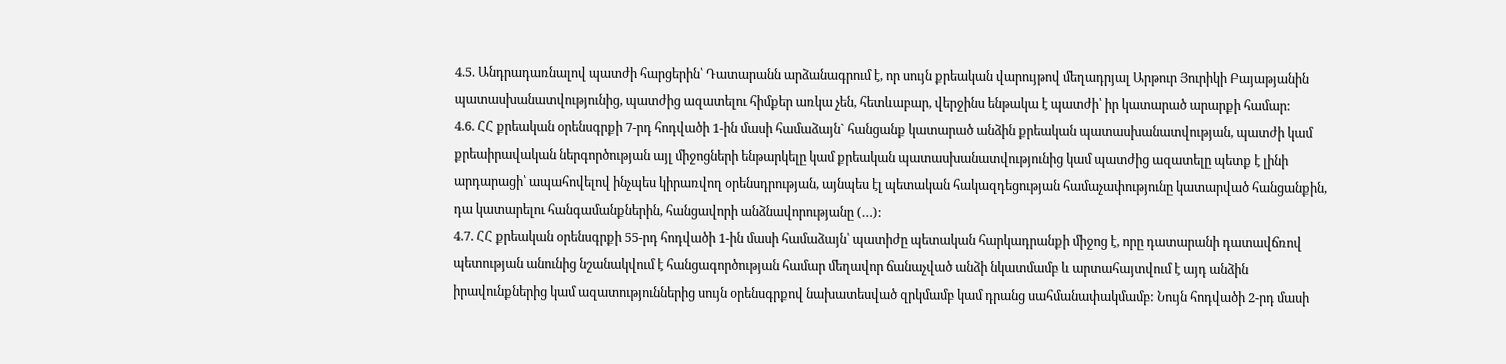4.5. Անդրադառնալով պատժի հարցերին՝ Դատարանն արձանագրում է, որ սույն քրեական վարույթով մեղադրյալ Արթուր Յուրիկի Բայաթյանին պատասխանատվությունից, պատժից ազատելու հիմքեր առկա չեն, հետևաբար, վերջինս ենթակա է պատժի՝ իր կատարած արարքի համար:
4.6. ՀՀ քրեական օրենսգրքի 7-րդ հոդվածի 1-ին մասի համաձայն` հանցանք կատարած անձին քրեական պատասխանատվության, պատժի կամ քրեաիրավական ներգործության այլ միջոցների ենթարկելը կամ քրեական պատասխանատվությունից կամ պատժից ազատելը պետք է լինի արդարացի՝ ապահովելով ինչպես կիրառվող օրենսդրության, այնպես էլ պետական հակազդեցության համաչափությունը կատարված հանցանքին, դա կատարելու հանգամանքներին, հանցավորի անձնավորությանը (…):
4.7. ՀՀ քրեական օրենսգրքի 55-րդ հոդվածի 1-ին մասի համաձայն՝ պատիժը պետական հարկադրանքի միջոց է, որը դատարանի դատավճռով պետության անունից նշանակվում է հանցագործության համար մեղավոր ճանաչված անձի նկատմամբ և արտահայտվում է այդ անձին իրավունքներից կամ ազատություններից սույն օրենսգրքով նախատեսված զրկմամբ կամ դրանց սահմանափակմամբ: Նույն հոդվածի 2-րդ մասի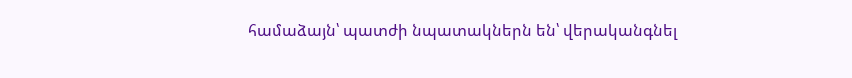համաձայն՝ պատժի նպատակներն են՝ վերականգնել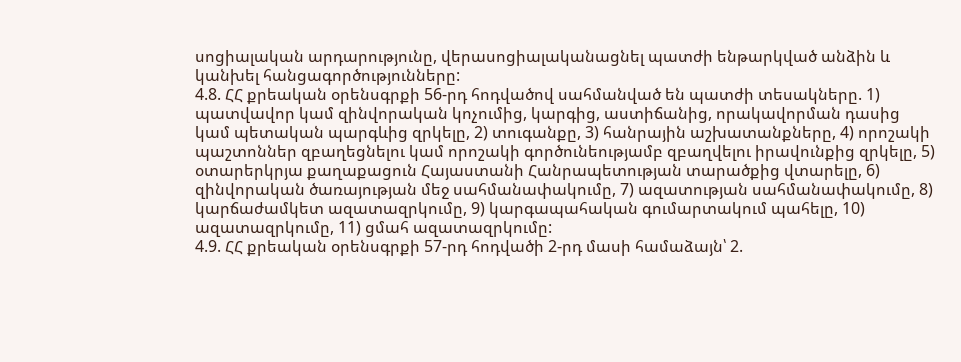սոցիալական արդարությունը, վերասոցիալականացնել պատժի ենթարկված անձին և կանխել հանցագործությունները:
4.8. ՀՀ քրեական օրենսգրքի 56-րդ հոդվածով սահմանված են պատժի տեսակները. 1) պատվավոր կամ զինվորական կոչումից, կարգից, աստիճանից, որակավորման դասից կամ պետական պարգևից զրկելը, 2) տուգանքը, 3) հանրային աշխատանքները, 4) որոշակի պաշտոններ զբաղեցնելու կամ որոշակի գործունեությամբ զբաղվելու իրավունքից զրկելը, 5) օտարերկրյա քաղաքացուն Հայաստանի Հանրապետության տարածքից վտարելը, 6) զինվորական ծառայության մեջ սահմանափակումը, 7) ազատության սահմանափակումը, 8) կարճաժամկետ ազատազրկումը, 9) կարգապահական գումարտակում պահելը, 10) ազատազրկումը, 11) ցմահ ազատազրկումը:
4.9. ՀՀ քրեական օրենսգրքի 57-րդ հոդվածի 2-րդ մասի համաձայն՝ 2.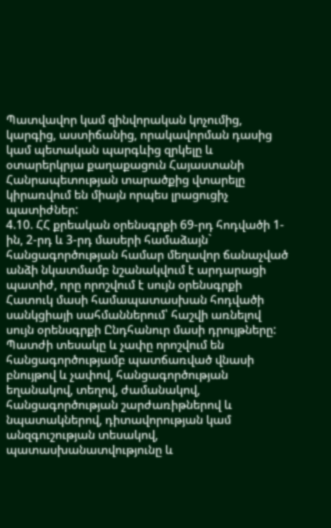Պատվավոր կամ զինվորական կոչումից, կարգից, աստիճանից, որակավորման դասից կամ պետական պարգևից զրկելը և օտարերկրյա քաղաքացուն Հայաստանի Հանրապետության տարածքից վտարելը կիրառվում են միայն որպես լրացուցիչ պատիժներ:
4.10. ՀՀ քրեական օրենսգրքի 69-րդ հոդվածի 1-ին, 2-րդ և 3-րդ մասերի համաձայն` հանցագործության համար մեղավոր ճանաչված անձի նկատմամբ նշանակվում է արդարացի պատիժ, որը որոշվում է սույն օրենսգրքի Հատուկ մասի համապատասխան հոդվածի սանկցիայի սահմաններում՝ հաշվի առնելով սույն օրենսգրքի Ընդհանուր մասի դրույթները: Պատժի տեսակը և չափը որոշվում են հանցագործությամբ պատճառված վնասի բնույթով և չափով, հանցագործության եղանակով, տեղով, ժամանակով, հանցագործության շարժառիթներով և նպատակներով, դիտավորության կամ անզգուշության տեսակով, պատասխանատվությունը և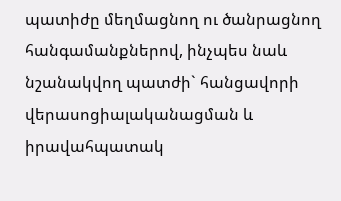պատիժը մեղմացնող ու ծանրացնող հանգամանքներով, ինչպես նաև նշանակվող պատժի` հանցավորի վերասոցիալականացման և իրավահպատակ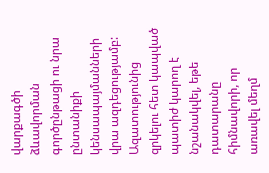վարքագծի ձևավորման գործընթացի ու նրա ընտանիքի կենսապայմանների վրա ազդեցությամբ: Ազատությունից զրկելու հետ կապված պատիժ կարող է նշանակվել, եթե դատարանը հիմնավորի, որ առավել մեղմ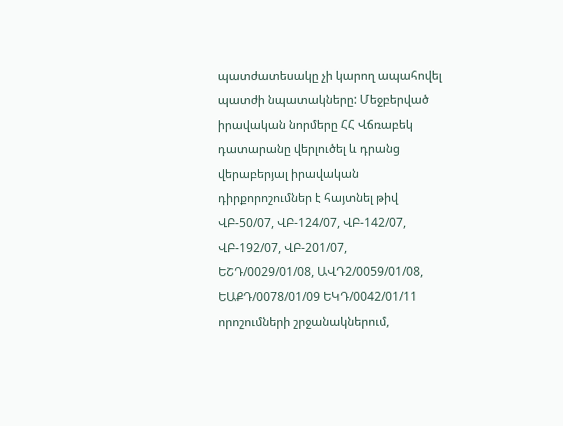պատժատեսակը չի կարող ապահովել պատժի նպատակները: Մեջբերված իրավական նորմերը ՀՀ Վճռաբեկ դատարանը վերլուծել և դրանց վերաբերյալ իրավական դիրքորոշումներ է հայտնել թիվ ՎԲ-50/07, ՎԲ-124/07, ՎԲ-142/07, ՎԲ-192/07, ՎԲ-201/07, ԵՇԴ/0029/01/08, ԱՎԴ2/0059/01/08, ԵԱՔԴ/0078/01/09 ԵԿԴ/0042/01/11 որոշումների շրջանակներում,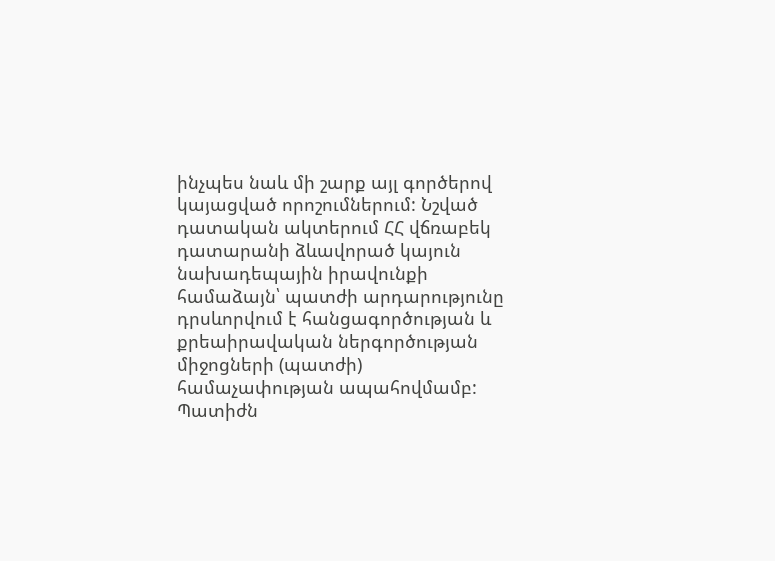ինչպես նաև մի շարք այլ գործերով կայացված որոշումներում: Նշված դատական ակտերում ՀՀ վճռաբեկ դատարանի ձևավորած կայուն նախադեպային իրավունքի համաձայն՝ պատժի արդարությունը դրսևորվում է հանցագործության և քրեաիրավական ներգործության միջոցների (պատժի) համաչափության ապահովմամբ: Պատիժն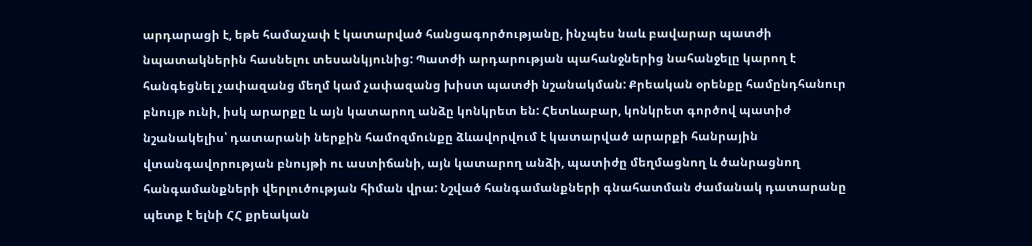արդարացի է, եթե համաչափ է կատարված հանցագործությանը, ինչպես նաև բավարար պատժի նպատակներին հասնելու տեսանկյունից: Պատժի արդարության պահանջներից նահանջելը կարող է հանգեցնել չափազանց մեղմ կամ չափազանց խիստ պատժի նշանակման: Քրեական օրենքը համընդհանուր բնույթ ունի, իսկ արարքը և այն կատարող անձը կոնկրետ են: Հետևաբար, կոնկրետ գործով պատիժ նշանակելիս՝ դատարանի ներքին համոզմունքը ձևավորվում է կատարված արարքի հանրային վտանգավորության բնույթի ու աստիճանի, այն կատարող անձի, պատիժը մեղմացնող և ծանրացնող հանգամանքների վերլուծության հիման վրա: Նշված հանգամանքների գնահատման ժամանակ դատարանը պետք է ելնի ՀՀ քրեական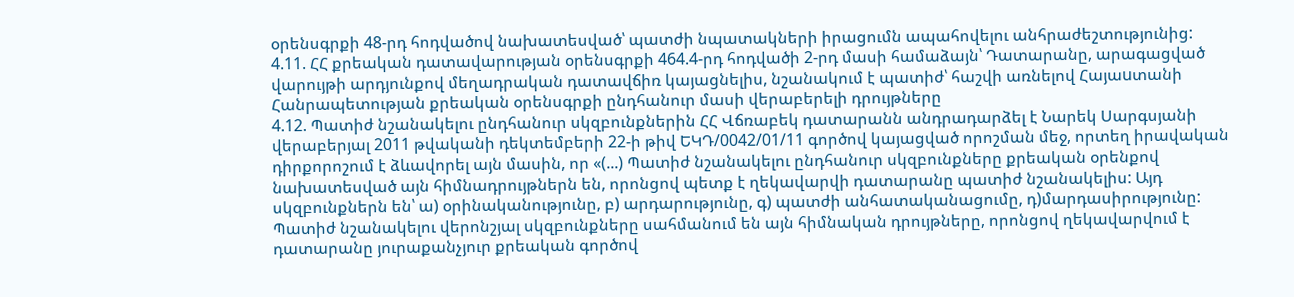օրենսգրքի 48-րդ հոդվածով նախատեսված՝ պատժի նպատակների իրացումն ապահովելու անհրաժեշտությունից:
4.11. ՀՀ քրեական դատավարության օրենսգրքի 464.4-րդ հոդվածի 2-րդ մասի համաձայն՝ Դատարանը, արագացված վարույթի արդյունքով մեղադրական դատավճիռ կայացնելիս, նշանակում է պատիժ՝ հաշվի առնելով Հայաuտանի Հանրապետության քրեական օրենսգրքի ընդհանուր մասի վերաբերելի դրույթները
4.12. Պատիժ նշանակելու ընդհանուր սկզբունքներին ՀՀ Վճռաբեկ դատարանն անդրադարձել է Նարեկ Սարգսյանի վերաբերյալ 2011 թվականի դեկտեմբերի 22-ի թիվ ԵԿԴ/0042/01/11 գործով կայացված որոշման մեջ, որտեղ իրավական դիրքորոշում է ձևավորել այն մասին, որ «(...) Պատիժ նշանակելու ընդհանուր սկզբունքները քրեական օրենքով նախատեսված այն հիմնադրույթներն են, որոնցով պետք է ղեկավարվի դատարանը պատիժ նշանակելիս: Այդ սկզբունքներն են՝ ա) օրինականությունը, բ) արդարությունը, գ) պատժի անհատականացումը, դ)մարդասիրությունը: Պատիժ նշանակելու վերոնշյալ սկզբունքները սահմանում են այն հիմնական դրույթները, որոնցով ղեկավարվում է դատարանը յուրաքանչյուր քրեական գործով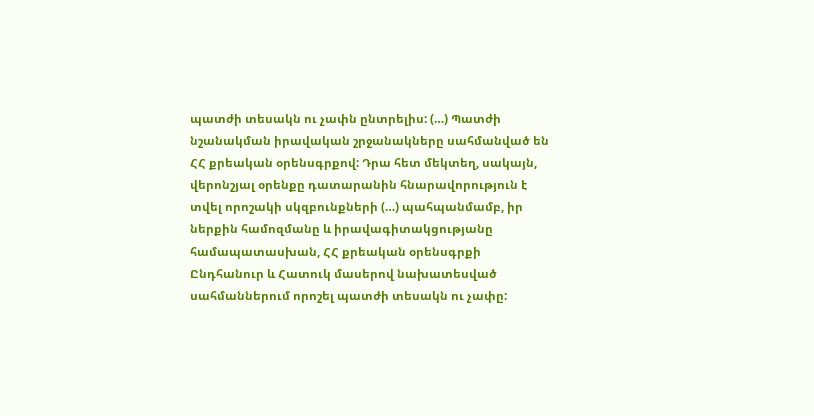պատժի տեսակն ու չափն ընտրելիս: (…) Պատժի նշանակման իրավական շրջանակները սահմանված են ՀՀ քրեական օրենսգրքով: Դրա հետ մեկտեղ, սակայն, վերոնշյալ օրենքը դատարանին հնարավորություն է տվել որոշակի սկզբունքների (…) պահպանմամբ, իր ներքին համոզմանը և իրավագիտակցությանը համապատասխան, ՀՀ քրեական օրենսգրքի Ընդհանուր և Հատուկ մասերով նախատեսված սահմաններում որոշել պատժի տեսակն ու չափը: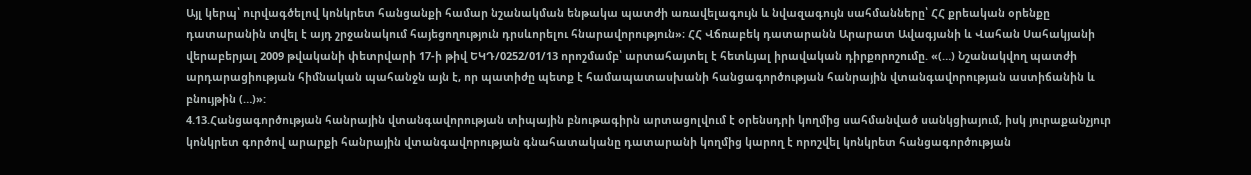Այլ կերպ՝ ուրվագծելով կոնկրետ հանցանքի համար նշանակման ենթակա պատժի առավելագույն և նվազագույն սահմանները՝ ՀՀ քրեական օրենքը դատարանին տվել է այդ շրջանակում հայեցողություն դրսևորելու հնարավորություն»։ ՀՀ Վճռաբեկ դատարանն Արարատ Ավագյանի և Վահան Սահակյանի վերաբերյալ 2009 թվականի փետրվարի 17-ի թիվ ԵԿԴ/0252/01/13 որոշմամբ՝ արտահայտել է հետևյալ իրավական դիրքորոշումը. «(…) Նշանակվող պատժի արդարացիության հիմնական պահանջն այն է, որ պատիժը պետք է համապատասխանի հանցագործության հանրային վտանգավորության աստիճանին և բնույթին (…)»:
4.13.Հանցագործության հանրային վտանգավորության տիպային բնութագիրն արտացոլվում է օրենսդրի կողմից սահմանված սանկցիայում, իսկ յուրաքանչյուր կոնկրետ գործով արարքի հանրային վտանգավորության գնահատականը դատարանի կողմից կարող է որոշվել կոնկրետ հանցագործության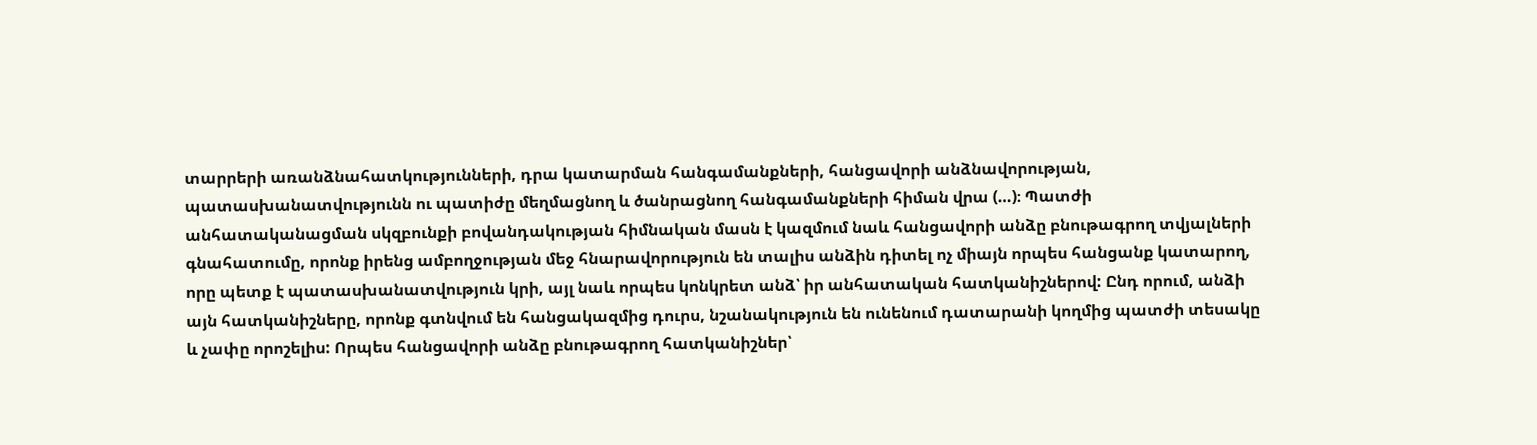տարրերի առանձնահատկությունների, դրա կատարման հանգամանքների, հանցավորի անձնավորության, պատասխանատվությունն ու պատիժը մեղմացնող և ծանրացնող հանգամանքների հիման վրա (…)։ Պատժի անհատականացման սկզբունքի բովանդակության հիմնական մասն է կազմում նաև հանցավորի անձը բնութագրող տվյալների գնահատումը, որոնք իրենց ամբողջության մեջ հնարավորություն են տալիս անձին դիտել ոչ միայն որպես հանցանք կատարող, որը պետք է պատասխանատվություն կրի, այլ նաև որպես կոնկրետ անձ՝ իր անհատական հատկանիշներով: Ընդ որում, անձի այն հատկանիշները, որոնք գտնվում են հանցակազմից դուրս, նշանակություն են ունենում դատարանի կողմից պատժի տեսակը և չափը որոշելիս: Որպես հանցավորի անձը բնութագրող հատկանիշներ՝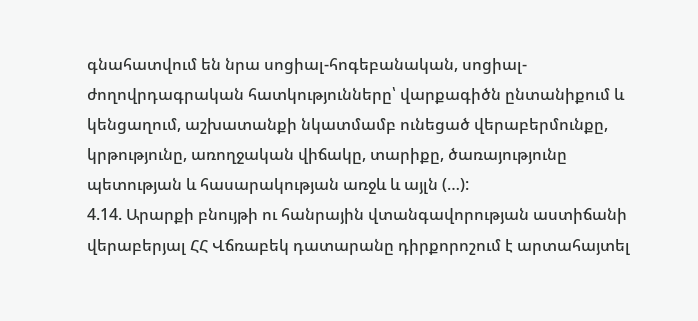գնահատվում են նրա սոցիալ-հոգեբանական, սոցիալ-ժողովրդագրական հատկությունները՝ վարքագիծն ընտանիքում և կենցաղում, աշխատանքի նկատմամբ ունեցած վերաբերմունքը, կրթությունը, առողջական վիճակը, տարիքը, ծառայությունը պետության և հասարակության առջև և այլն (…):
4.14. Արարքի բնույթի ու հանրային վտանգավորության աստիճանի վերաբերյալ ՀՀ Վճռաբեկ դատարանը դիրքորոշում է արտահայտել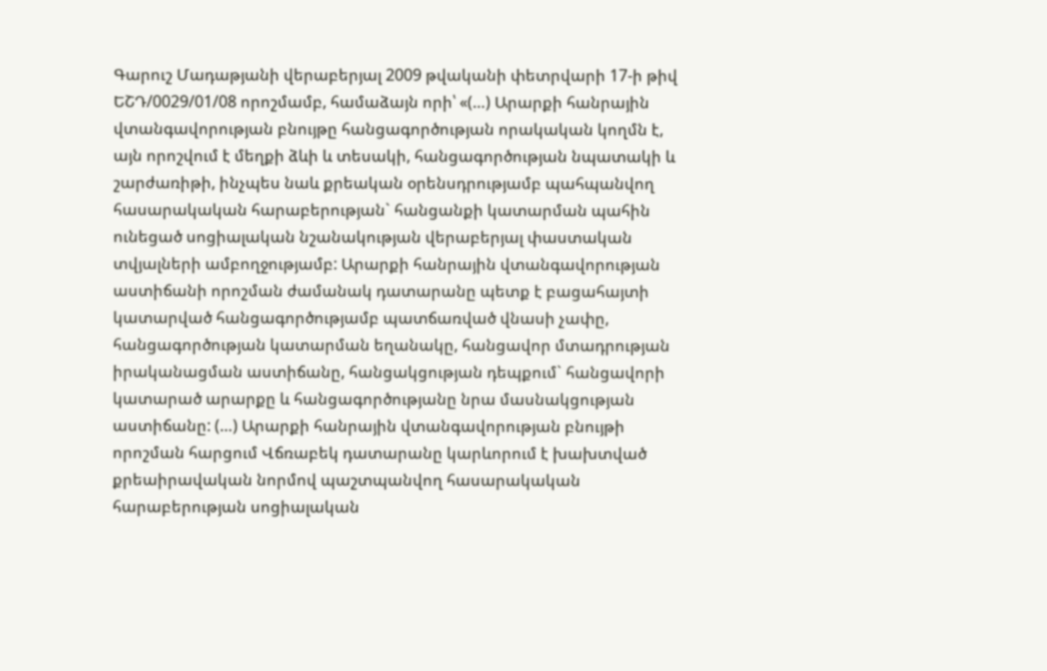Գարուշ Մադաթյանի վերաբերյալ 2009 թվականի փետրվարի 17-ի թիվ ԵՇԴ/0029/01/08 որոշմամբ, համաձայն որի՝ «(…) Արարքի հանրային վտանգավորության բնույթը հանցագործության որակական կողմն է, այն որոշվում է մեղքի ձևի և տեսակի, հանցագործության նպատակի և շարժառիթի, ինչպես նաև քրեական օրենսդրությամբ պահպանվող հասարակական հարաբերության` հանցանքի կատարման պահին ունեցած սոցիալական նշանակության վերաբերյալ փաստական տվյալների ամբողջությամբ: Արարքի հանրային վտանգավորության աստիճանի որոշման ժամանակ դատարանը պետք է բացահայտի կատարված հանցագործությամբ պատճառված վնասի չափը, հանցագործության կատարման եղանակը, հանցավոր մտադրության իրականացման աստիճանը, հանցակցության դեպքում` հանցավորի կատարած արարքը և հանցագործությանը նրա մասնակցության աստիճանը: (…) Արարքի հանրային վտանգավորության բնույթի որոշման հարցում Վճռաբեկ դատարանը կարևորում է խախտված քրեաիրավական նորմով պաշտպանվող հասարակական հարաբերության սոցիալական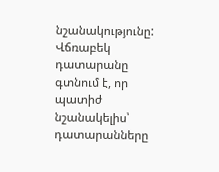նշանակությունը: Վճռաբեկ դատարանը գտնում է, որ պատիժ նշանակելիս՝ դատարանները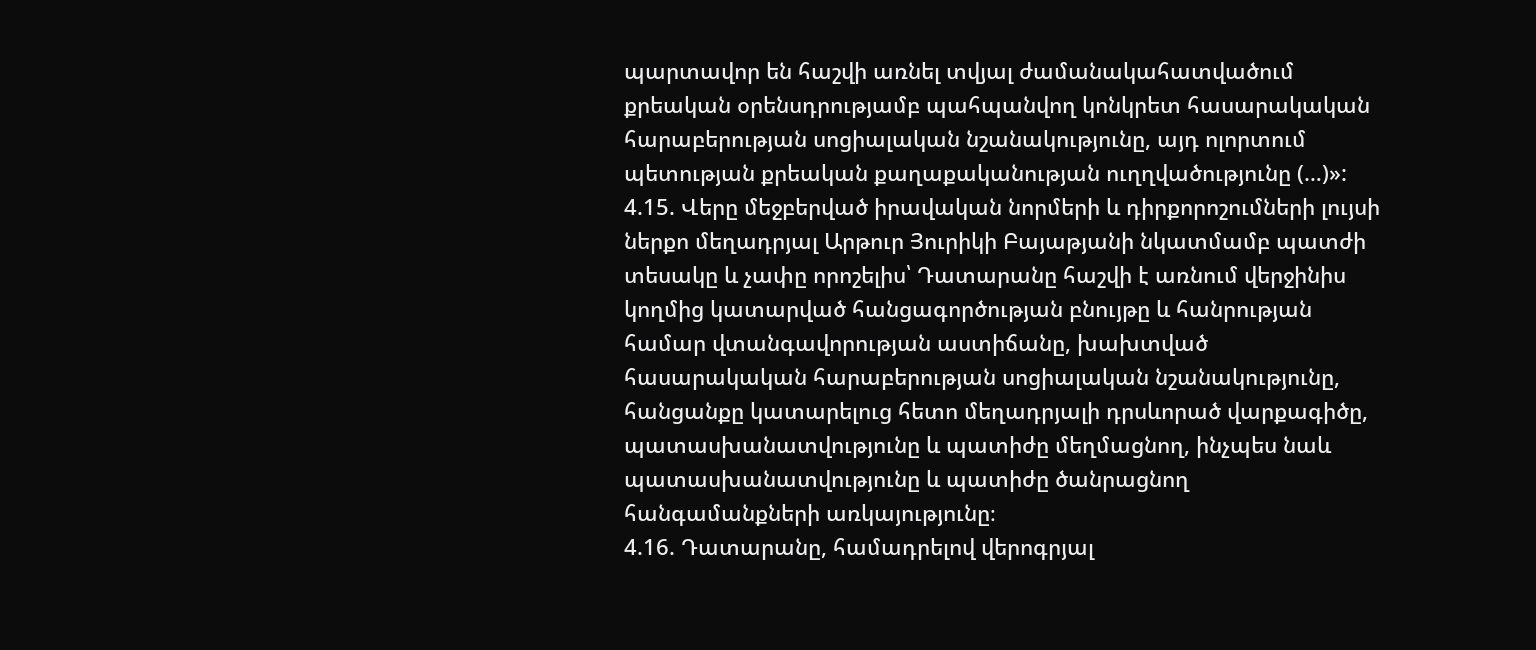պարտավոր են հաշվի առնել տվյալ ժամանակահատվածում քրեական օրենսդրությամբ պահպանվող կոնկրետ հասարակական հարաբերության սոցիալական նշանակությունը, այդ ոլորտում պետության քրեական քաղաքականության ուղղվածությունը (…)»:
4.15. Վերը մեջբերված իրավական նորմերի և դիրքորոշումների լույսի ներքո մեղադրյալ Արթուր Յուրիկի Բայաթյանի նկատմամբ պատժի տեսակը և չափը որոշելիս՝ Դատարանը հաշվի է առնում վերջինիս կողմից կատարված հանցագործության բնույթը և հանրության համար վտանգավորության աստիճանը, խախտված հասարակական հարաբերության սոցիալական նշանակությունը, հանցանքը կատարելուց հետո մեղադրյալի դրսևորած վարքագիծը, պատասխանատվությունը և պատիժը մեղմացնող, ինչպես նաև պատասխանատվությունը և պատիժը ծանրացնող հանգամանքների առկայությունը։
4.16. Դատարանը, համադրելով վերոգրյալ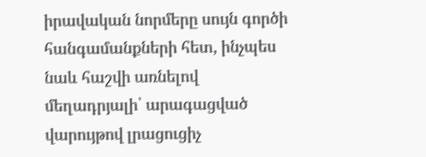իրավական նորմերը սույն գործի հանգամանքների հետ, ինչպես նաև հաշվի առնելով մեղադրյալի՝ արագացված վարույթով լրացուցիչ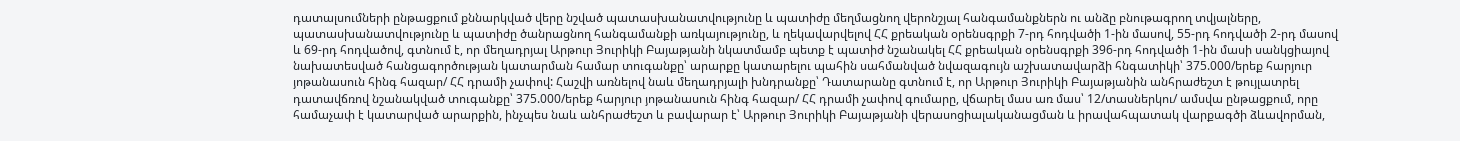դատալսումների ընթացքում քննարկված վերը նշված պատասխանատվությունը և պատիժը մեղմացնող վերոնշյալ հանգամանքներն ու անձը բնութագրող տվյալները, պատասխանատվությունը և պատիժը ծանրացնող հանգամանքի առկայությունը, և ղեկավարվելով ՀՀ քրեական օրենսգրքի 7-րդ հոդվածի 1-ին մասով, 55-րդ հոդվածի 2-րդ մասով և 69-րդ հոդվածով, գտնում է, որ մեղադրյալ Արթուր Յուրիկի Բայաթյանի նկատմամբ պետք է պատիժ նշանակել ՀՀ քրեական օրենսգրքի 396-րդ հոդվածի 1-ին մասի սանկցիայով նախատեսված հանցագործության կատարման համար տուգանքը՝ արարքը կատարելու պահին սահմանված նվազագույն աշխատավարձի հնգատիկի՝ 375.000/երեք հարյուր յոթանասուն հինգ հազար/ ՀՀ դրամի չափով: Հաշվի առնելով նաև մեղադրյալի խնդրանքը՝ Դատարանը գտնում է, որ Արթուր Յուրիկի Բայաթյանին անհրաժեշտ է թույլատրել դատավճռով նշանակված տուգանքը՝ 375.000/երեք հարյուր յոթանասուն հինգ հազար/ ՀՀ դրամի չափով գումարը, վճարել մաս առ մաս՝ 12/տասներկու/ ամսվա ընթացքում, որը համաչափ է կատարված արարքին, ինչպես նաև անհրաժեշտ և բավարար է՝ Արթուր Յուրիկի Բայաթյանի վերասոցիալականացման և իրավահպատակ վարքագծի ձևավորման,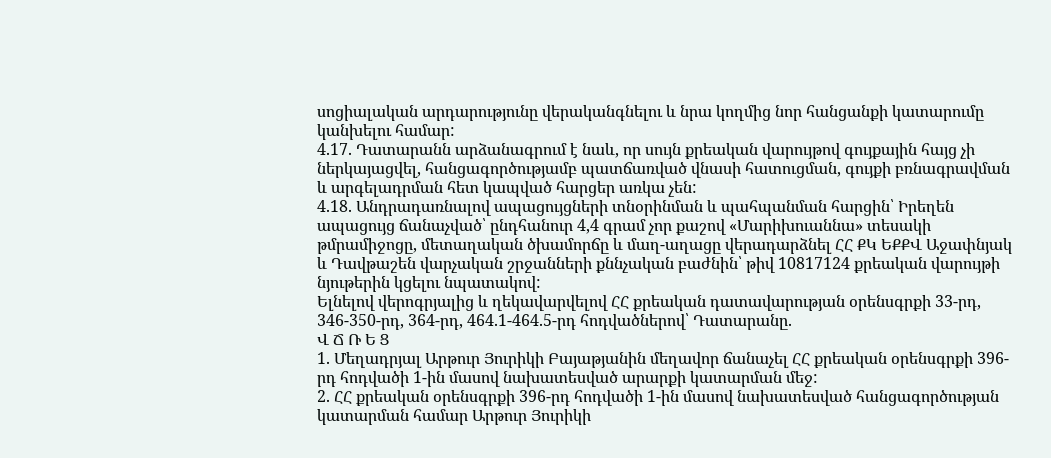սոցիալական արդարությունը վերականգնելու և նրա կողմից նոր հանցանքի կատարումը կանխելու համար:
4.17. Դատարանն արձանագրում է նաև, որ սույն քրեական վարույթով գույքային հայց չի ներկայացվել, հանցագործությամբ պատճառված վնասի հատուցման, գույքի բռնագրավման և արգելադրման հետ կապված հարցեր առկա չեն:
4.18. Անդրադառնալով ապացույցների տնօրինման և պահպանման հարցին՝ Իրեղեն ապացույց ճանաչված՝ ընդհանուր 4,4 գրամ չոր քաշով «Մարիխուաննա» տեսակի թմրամիջոցը, մետաղական ծխամորճը և մաղ-աղացը վերադարձնել ՀՀ ՔԿ ԵՔՔՎ Աջափնյակ և Դավթաշեն վարչական շրջանների քննչական բաժնին՝ թիվ 10817124 քրեական վարույթի նյութերին կցելու նպատակով:
Ելնելով վերոգրյալից և ղեկավարվելով ՀՀ քրեական դատավարության օրենսգրքի 33-րդ, 346-350-րդ, 364-րդ, 464.1-464.5-րդ հոդվածներով՝ Դատարանը.
Վ Ճ Ռ Ե Ց
1. Մեղադրյալ Արթուր Յուրիկի Բայաթյանին մեղավոր ճանաչել ՀՀ քրեական օրենսգրքի 396-րդ հոդվածի 1-ին մասով նախատեսված արարքի կատարման մեջ:
2. ՀՀ քրեական օրենսգրքի 396-րդ հոդվածի 1-ին մասով նախատեսված հանցագործության կատարման համար Արթուր Յուրիկի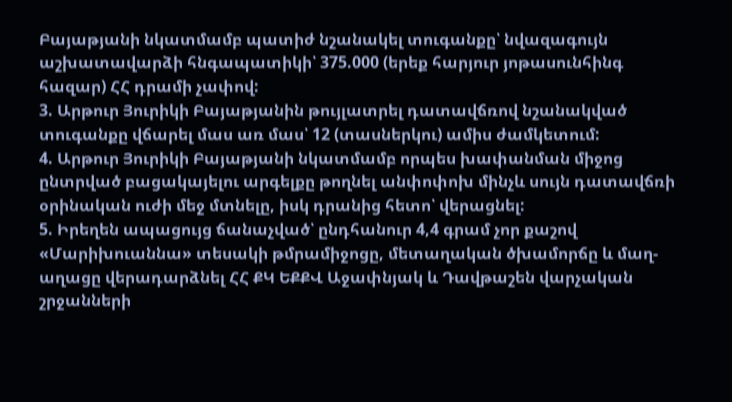Բայաթյանի նկատմամբ պատիժ նշանակել տուգանքը՝ նվազագույն աշխատավարձի հնգապատիկի՝ 375.000 (երեք հարյուր յոթասունհինգ հազար) ՀՀ դրամի չափով:
3. Արթուր Յուրիկի Բայաթյանին թույլատրել դատավճռով նշանակված տուգանքը վճարել մաս առ մաս՝ 12 (տասներկու) ամիս ժամկետում:
4. Արթուր Յուրիկի Բայաթյանի նկատմամբ որպես խափանման միջոց ընտրված բացակայելու արգելքը թողնել անփոփոխ մինչև սույն դատավճռի օրինական ուժի մեջ մտնելը, իսկ դրանից հետո՝ վերացնել:
5. Իրեղեն ապացույց ճանաչված՝ ընդհանուր 4,4 գրամ չոր քաշով «Մարիխուաննա» տեսակի թմրամիջոցը, մետաղական ծխամորճը և մաղ-աղացը վերադարձնել ՀՀ ՔԿ ԵՔՔՎ Աջափնյակ և Դավթաշեն վարչական շրջանների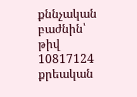քննչական բաժնին՝ թիվ 10817124 քրեական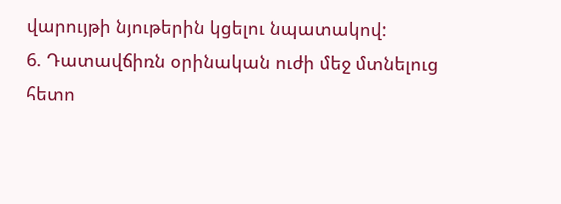վարույթի նյութերին կցելու նպատակով:
6. Դատավճիռն օրինական ուժի մեջ մտնելուց հետո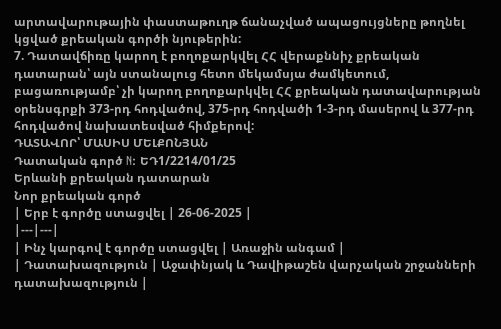արտավարութային փաստաթուղթ ճանաչված ապացույցները թողնել կցված քրեական գործի նյութերին:
7. Դատավճիռը կարող է բողոքարկվել ՀՀ վերաքննիչ քրեական դատարան՝ այն ստանալուց հետո մեկամսյա ժամկետում, բացառությամբ՝ չի կարող բողոքարկվել ՀՀ քրեական դատավարության օրենսգրքի 373-րդ հոդվածով, 375-րդ հոդվածի 1-3-րդ մասերով և 377-րդ հոդվածով նախատեսված հիմքերով:
ԴԱՏԱՎՈՐ՝ ՄԱՍԻՍ ՄԵԼՔՈՆՅԱՆ
Դատական գործ N: ԵԴ1/2214/01/25
Երևանի քրեական դատարան
Նոր քրեական գործ
| Երբ է գործը ստացվել | 26-06-2025 |
|---|---|
| Ինչ կարգով է գործը ստացվել | Առաջին անգամ |
| Դատախազություն | Աջափնյակ և Դավիթաշեն վարչական շրջանների դատախազություն |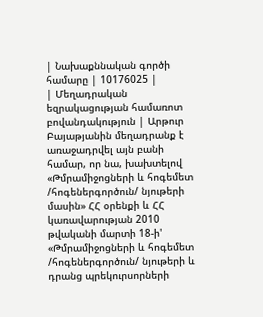| Նախաքննական գործի համարը | 10176025 |
| Մեղադրական եզրակացության համառոտ բովանդակություն | Արթուր Բայաթյանին մեղադրանք է առաջադրվել այն բանի համար, որ նա, խախտելով «Թմրամիջոցների և հոգեմետ /հոգեներգործուն/ նյութերի մասին» ՀՀ օրենքի և ՀՀ կառավարության 2010 թվականի մարտի 18-ի' «Թմրամիջոցների և հոգեմետ /հոգեներգործուն/ նյութերի և դրանց պրեկուրսորների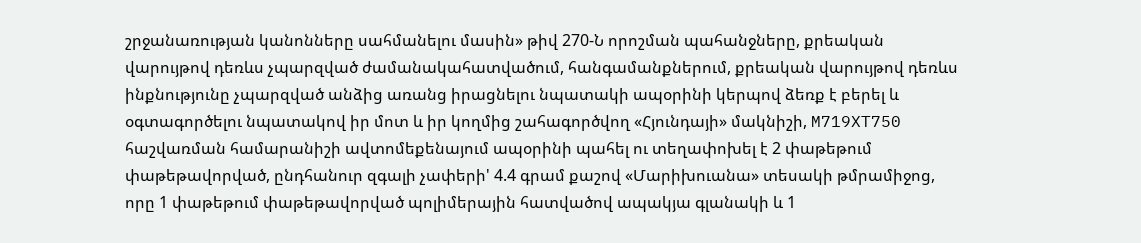շրջանառության կանոնները սահմանելու մասին» թիվ 270-Ն որոշման պահանջները, քրեական վարույթով դեռևս չպարզված ժամանակահատվածում, հանգամանքներում, քրեական վարույթով դեռևս ինքնությունը չպարզված անձից առանց իրացնելու նպատակի ապօրինի կերպով ձեռք է բերել և օգտագործելու նպատակով իր մոտ և իր կողմից շահագործվող «Հյունդայի» մակնիշի, M719XT750 հաշվառման համարանիշի ավտոմեքենայում ապօրինի պահել ու տեղափոխել է 2 փաթեթում փաթեթավորված, ընդհանուր զգալի չափերի' 4.4 գրամ քաշով «Մարիխուանա» տեսակի թմրամիջոց, որը 1 փաթեթում փաթեթավորված պոլիմերային հատվածով ապակյա գլանակի և 1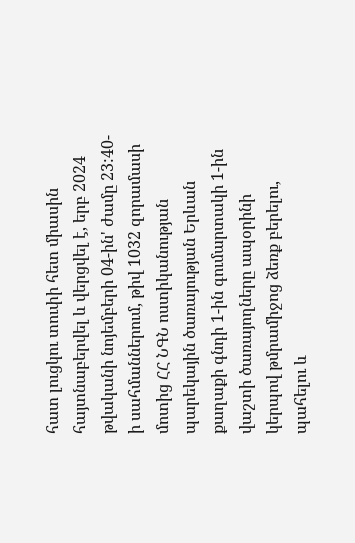հատ լուցկու տուփի հետ միասին հայտնաբերվել և վերցվել է, երբ 2024 թվականի նոյեմբերի 04-ին' ժամը 23:40-ի սահմաններում, թիվ 1032 զորամասի մոտից ՀՀ ՆԳՆ ոստիկանության պարեկային ծառայության Երևան քաղաքի գնդի 1-ին գումարտակի 1-ին վաշտի ծառայողները ապօրինի կերպով թմրամիջոց ձեռք բերելու, պահելու և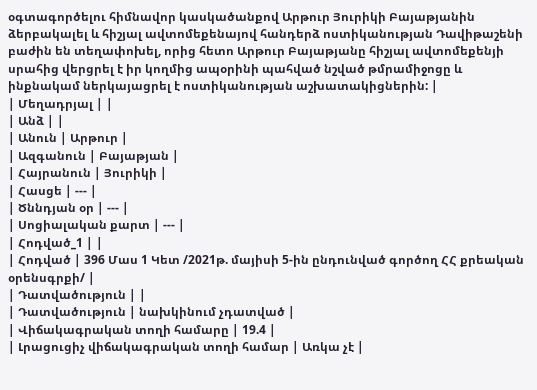օգտագործելու հիմնավոր կասկածանքով Արթուր Յուրիկի Բայաթյանին ձերբակալել և հիշյալ ավտոմեքենայով հանդերձ ոստիկանության Դավիթաշենի բաժին են տեղափոխել, որից հետո Արթուր Բայաթյանը հիշյալ ավտոմեքենյի սրահից վերցրել է իր կողմից ապօրինի պահված նշված թմրամիջոցը և ինքնակամ ներկայացրել է ոստիկանության աշխատակիցներին: |
| Մեղադրյալ | |
| Անձ | |
| Անուն | Արթուր |
| Ազգանուն | Բայաթյան |
| Հայրանուն | Յուրիկի |
| Հասցե | --- |
| Ծննդյան օր | --- |
| Սոցիալական քարտ | --- |
| Հոդված_1 | |
| Հոդված | 396 Մաս 1 Կետ /2021թ. մայիսի 5-ին ընդունված գործող ՀՀ քրեական օրենսգրքի/ |
| Դատվածություն | |
| Դատվածություն | նախկինում չդատված |
| Վիճակագրական տողի համարը | 19.4 |
| Լրացուցիչ վիճակագրական տողի համար | Առկա չէ |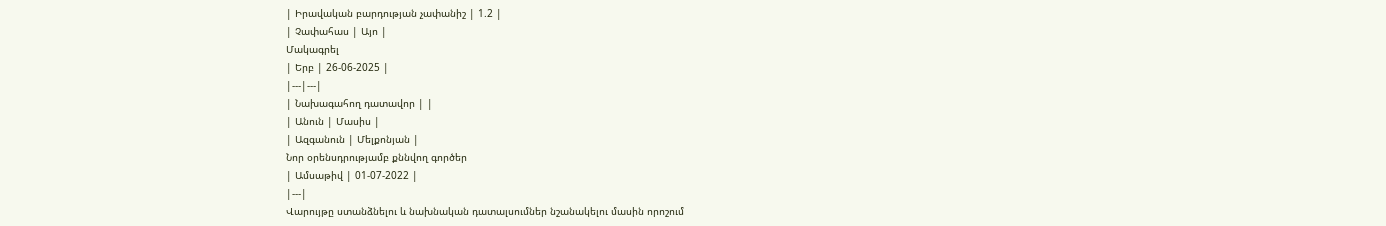| Իրավական բարդության չափանիշ | 1.2 |
| Չափահաս | Այո |
Մակագրել
| Երբ | 26-06-2025 |
|---|---|
| Նախագահող դատավոր | |
| Անուն | Մասիս |
| Ազգանուն | Մելքոնյան |
Նոր օրենսդրությամբ քննվող գործեր
| Ամսաթիվ | 01-07-2022 |
|---|
Վարույթը ստանձնելու և նախնական դատալսումներ նշանակելու մասին որոշում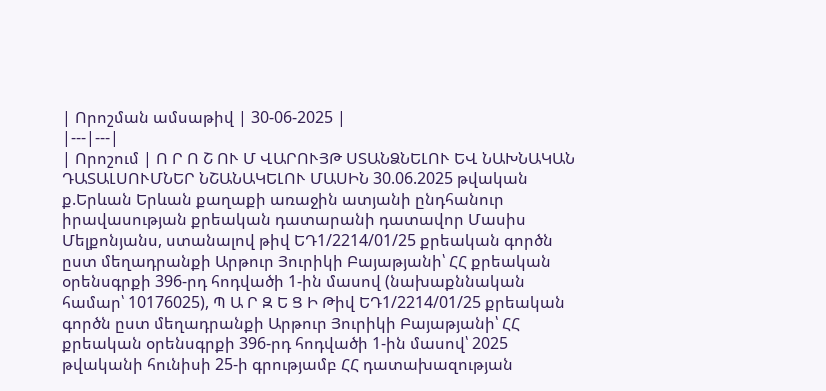| Որոշման ամսաթիվ | 30-06-2025 |
|---|---|
| Որոշում | Ո Ր Ո Շ ՈՒ Մ ՎԱՐՈՒՅԹ ՍՏԱՆՁՆԵԼՈՒ ԵՎ ՆԱԽՆԱԿԱՆ ԴԱՏԱԼՍՈՒՄՆԵՐ ՆՇԱՆԱԿԵԼՈՒ ՄԱՍԻՆ 30.06.2025 թվական ք.Երևան Երևան քաղաքի առաջին ատյանի ընդհանուր իրավասության քրեական դատարանի դատավոր Մասիս Մելքոնյանս, ստանալով թիվ ԵԴ1/2214/01/25 քրեական գործն ըստ մեղադրանքի Արթուր Յուրիկի Բայաթյանի՝ ՀՀ քրեական օրենսգրքի 396-րդ հոդվածի 1-ին մասով (նախաքննական համար՝ 10176025), Պ Ա Ր Զ Ե Ց Ի Թիվ ԵԴ1/2214/01/25 քրեական գործն ըստ մեղադրանքի Արթուր Յուրիկի Բայաթյանի՝ ՀՀ քրեական օրենսգրքի 396-րդ հոդվածի 1-ին մասով՝ 2025 թվականի հունիսի 25-ի գրությամբ ՀՀ դատախազության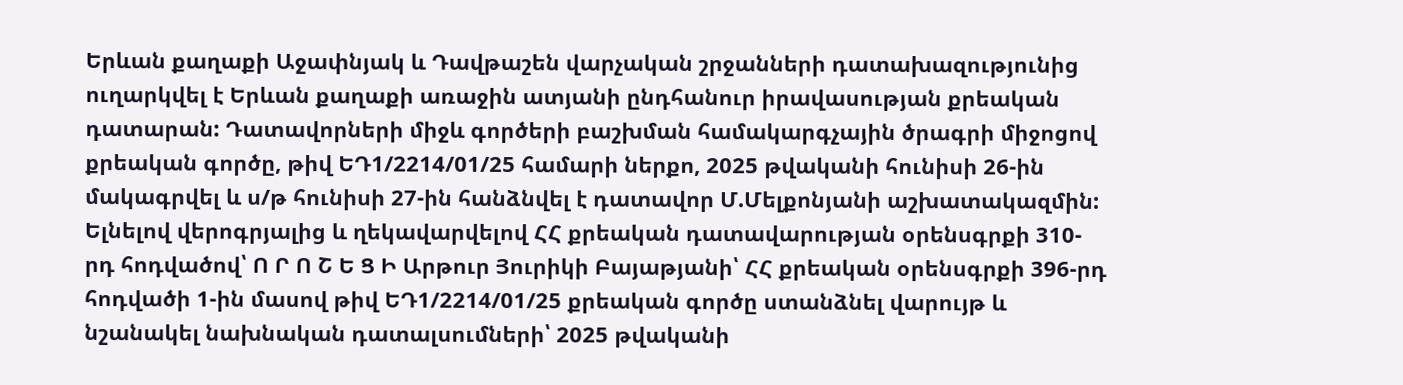Երևան քաղաքի Աջափնյակ և Դավթաշեն վարչական շրջանների դատախազությունից ուղարկվել է Երևան քաղաքի առաջին ատյանի ընդհանուր իրավասության քրեական դատարան: Դատավորների միջև գործերի բաշխման համակարգչային ծրագրի միջոցով քրեական գործը, թիվ ԵԴ1/2214/01/25 համարի ներքո, 2025 թվականի հունիսի 26-ին մակագրվել և ս/թ հունիսի 27-ին հանձնվել է դատավոր Մ.Մելքոնյանի աշխատակազմին: Ելնելով վերոգրյալից և ղեկավարվելով ՀՀ քրեական դատավարության օրենսգրքի 310-րդ հոդվածով՝ Ո Ր Ո Շ Ե Ց Ի Արթուր Յուրիկի Բայաթյանի՝ ՀՀ քրեական օրենսգրքի 396-րդ հոդվածի 1-ին մասով թիվ ԵԴ1/2214/01/25 քրեական գործը ստանձնել վարույթ և նշանակել նախնական դատալսումների՝ 2025 թվականի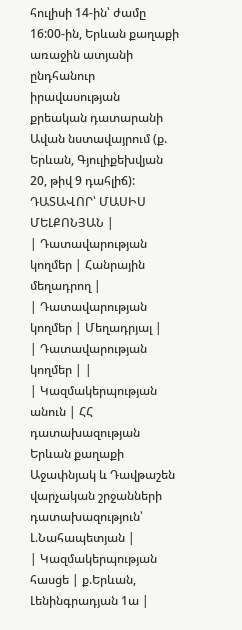հուլիսի 14-ին՝ ժամը 16:00-ին, Երևան քաղաքի առաջին ատյանի ընդհանուր իրավասության քրեական դատարանի Ավան նստավայրում (ք. Երևան, Գյուլիքեխվյան 20, թիվ 9 դահլիճ): ԴԱՏԱՎՈՐ՝ ՄԱՍԻՍ ՄԵԼՔՈՆՅԱՆ |
| Դատավարության կողմեր | Հանրային մեղադրող |
| Դատավարության կողմեր | Մեղադրյալ |
| Դատավարության կողմեր | |
| Կազմակերպության անուն | ՀՀ դատախազության Երևան քաղաքի Աջափնյակ և Դավթաշեն վարչական շրջանների դատախազություն՝ Լ.Նահապետյան |
| Կազմակերպության հասցե | ք.Երևան, Լենինգրադյան 1ա |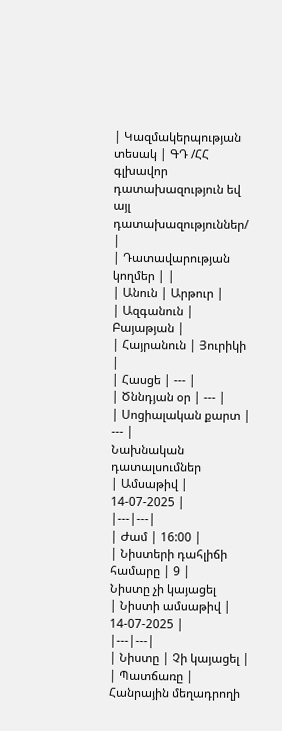| Կազմակերպության տեսակ | ԳԴ /ՀՀ գլխավոր դատախազություն եվ այլ դատախազություններ/ |
| Դատավարության կողմեր | |
| Անուն | Արթուր |
| Ազգանուն | Բայաթյան |
| Հայրանուն | Յուրիկի |
| Հասցե | --- |
| Ծննդյան օր | --- |
| Սոցիալական քարտ | --- |
Նախնական դատալսումներ
| Ամսաթիվ | 14-07-2025 |
|---|---|
| Ժամ | 16:00 |
| Նիստերի դահլիճի համարը | 9 |
Նիստը չի կայացել
| Նիստի ամսաթիվ | 14-07-2025 |
|---|---|
| Նիստը | Չի կայացել |
| Պատճառը | Հանրային մեղադրողի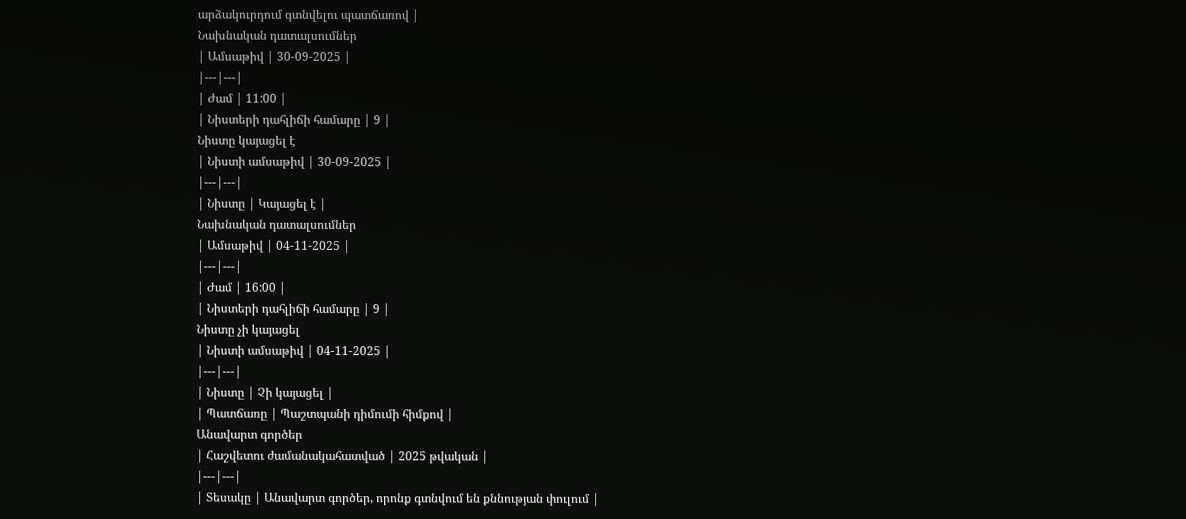արձակուրդում գտնվելու պատճառով |
Նախնական դատալսումներ
| Ամսաթիվ | 30-09-2025 |
|---|---|
| Ժամ | 11:00 |
| Նիստերի դահլիճի համարը | 9 |
Նիստը կայացել է
| Նիստի ամսաթիվ | 30-09-2025 |
|---|---|
| Նիստը | Կայացել է |
Նախնական դատալսումներ
| Ամսաթիվ | 04-11-2025 |
|---|---|
| Ժամ | 16:00 |
| Նիստերի դահլիճի համարը | 9 |
Նիստը չի կայացել
| Նիստի ամսաթիվ | 04-11-2025 |
|---|---|
| Նիստը | Չի կայացել |
| Պատճառը | Պաշտպանի դիմումի հիմքով |
Անավարտ գործեր
| Հաշվետու ժամանակահատված | 2025 թվական |
|---|---|
| Տեսակը | Անավարտ գործեր, որոնք գտնվում են քննության փուլում |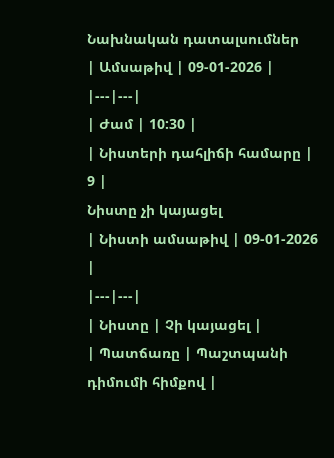Նախնական դատալսումներ
| Ամսաթիվ | 09-01-2026 |
|---|---|
| Ժամ | 10:30 |
| Նիստերի դահլիճի համարը | 9 |
Նիստը չի կայացել
| Նիստի ամսաթիվ | 09-01-2026 |
|---|---|
| Նիստը | Չի կայացել |
| Պատճառը | Պաշտպանի դիմումի հիմքով |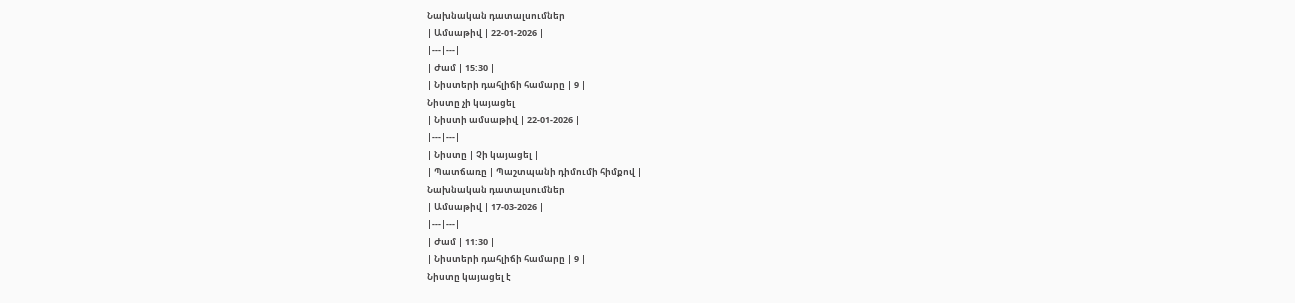Նախնական դատալսումներ
| Ամսաթիվ | 22-01-2026 |
|---|---|
| Ժամ | 15:30 |
| Նիստերի դահլիճի համարը | 9 |
Նիստը չի կայացել
| Նիստի ամսաթիվ | 22-01-2026 |
|---|---|
| Նիստը | Չի կայացել |
| Պատճառը | Պաշտպանի դիմումի հիմքով |
Նախնական դատալսումներ
| Ամսաթիվ | 17-03-2026 |
|---|---|
| Ժամ | 11:30 |
| Նիստերի դահլիճի համարը | 9 |
Նիստը կայացել է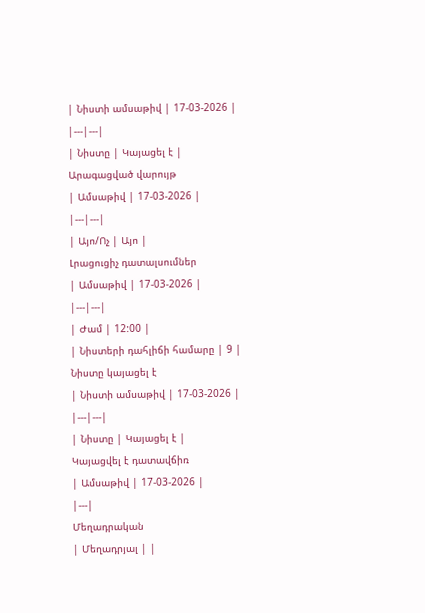| Նիստի ամսաթիվ | 17-03-2026 |
|---|---|
| Նիստը | Կայացել է |
Արագացված վարույթ
| Ամսաթիվ | 17-03-2026 |
|---|---|
| Այո/Ոչ | Այո |
Լրացուցիչ դատալսումներ
| Ամսաթիվ | 17-03-2026 |
|---|---|
| Ժամ | 12:00 |
| Նիստերի դահլիճի համարը | 9 |
Նիստը կայացել է
| Նիստի ամսաթիվ | 17-03-2026 |
|---|---|
| Նիստը | Կայացել է |
Կայացվել է դատավճիռ
| Ամսաթիվ | 17-03-2026 |
|---|
Մեղադրական
| Մեղադրյալ | |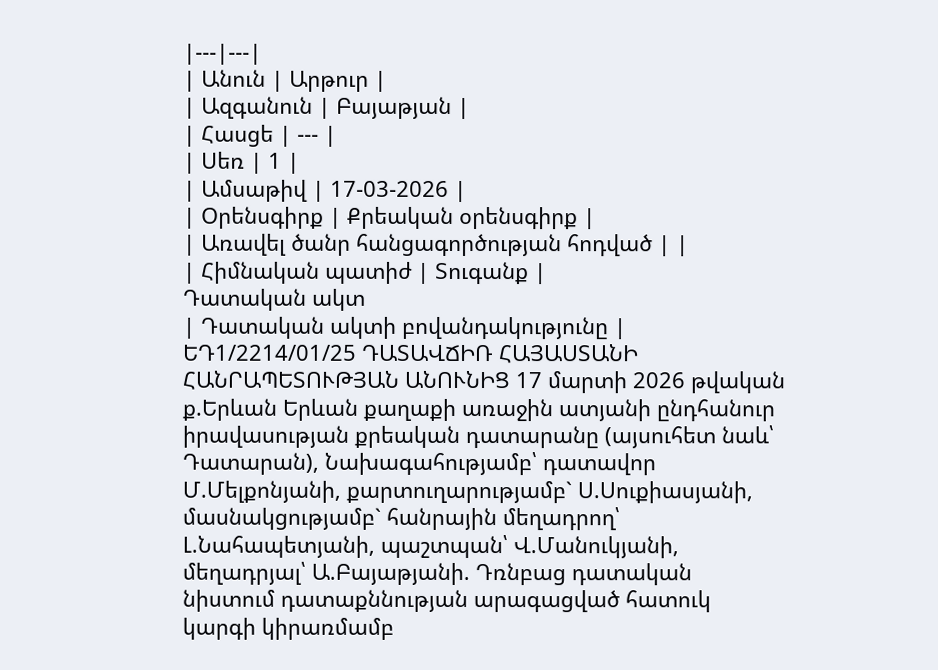|---|---|
| Անուն | Արթուր |
| Ազգանուն | Բայաթյան |
| Հասցե | --- |
| Սեռ | 1 |
| Ամսաթիվ | 17-03-2026 |
| Օրենսգիրք | Քրեական օրենսգիրք |
| Առավել ծանր հանցագործության հոդված | |
| Հիմնական պատիժ | Տուգանք |
Դատական ակտ
| Դատական ակտի բովանդակությունը | ԵԴ1/2214/01/25 ԴԱՏԱՎՃԻՌ ՀԱՅԱՍՏԱՆԻ ՀԱՆՐԱՊԵՏՈՒԹՅԱՆ ԱՆՈՒՆԻՑ 17 մարտի 2026 թվական ք.Երևան Երևան քաղաքի առաջին ատյանի ընդհանուր իրավասության քրեական դատարանը (այսուհետ նաև՝ Դատարան), Նախագահությամբ՝ դատավոր Մ.Մելքոնյանի, քարտուղարությամբ` Ս.Սուքիասյանի, մասնակցությամբ` հանրային մեղադրող՝ Լ.Նահապետյանի, պաշտպան՝ Վ.Մանուկյանի, մեղադրյալ՝ Ա.Բայաթյանի. Դռնբաց դատական նիստում դատաքննության արագացված հատուկ կարգի կիրառմամբ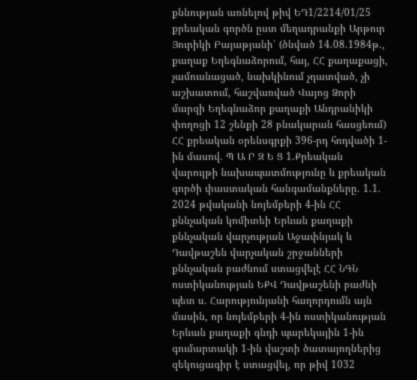քննության առնելով թիվ ԵԴ1/2214/01/25 քրեական գործն ըստ մեղադրանքի Արթուր Յուրիկի Բայաթյանի՝ (ծնված 14.08.1984թ., քաղաք Եղեգնաձորում, հայ, ՀՀ քաղաքացի, չամուսնացած, նախկինում չդատված, չի աշխատում, հաշվառված Վայոց Ձորի մարզի Եղեգնաձոր քաղաքի Անդրանիկի փողոցի 12 շենքի 28 բնակարան հասցեում) ՀՀ քրեական օրենսգրքի 396-րդ հոդվածի 1-ին մասով. Պ Ա Ր Զ Ե Ց 1.Քրեական վարույթի նախապատմությունը և քրեական գործի փաստական հանգամանքները. 1.1. 2024 թվականի նոյեմբերի 4-ին ՀՀ քննչական կոմիտեի Երևան քաղաքի քննչական վարչության Աջափնյակ և Դավթաշեն վարչական շրջանների քննչական բաժնում ստացվելէ ՀՀ ՆԳՆ ոստիկանության ԵՔՎ Դավթաշենի բաժնի պետ ս. Հարությունյանի հաղորդումն այն մասին, որ նոյեմբերի 4-ին ոստիկանության Երևան քաղաքի գնդի պարեկային 1-ին գումարտակի 1-ին վաշտի ծատայողներից զեկուցագիր է ստացվել, որ թիվ 1032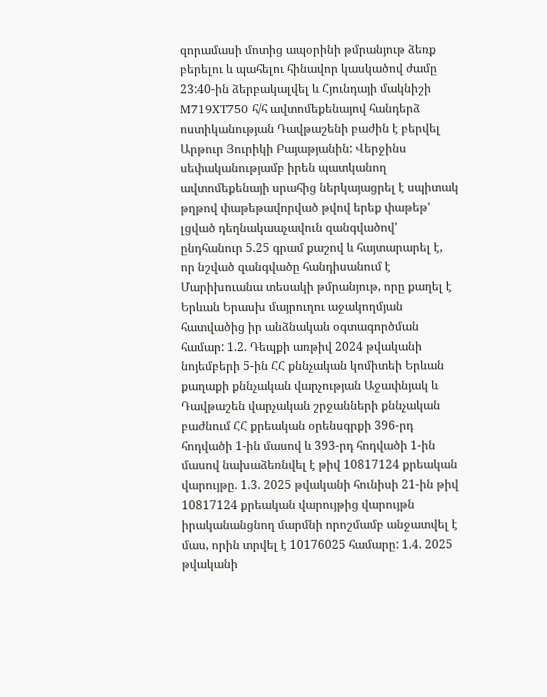զորամասի մոտից ապօրինի թմրանյութ ձեռք բերելու և պահելու հինավոր կասկածով ժամը 23:40-ին ձերբակալվել և Հյունդայի մակնիշի M719XT750 հ/հ ավտոմեքենայով հանդերձ ոստիկանության Դավթաշենի բաժին է բերվել Արթուր Յուրիկի Բայաթյանին: Վերջինս սեփականությամբ իրեն պատկանող ավտոմեքենայի սրահից ներկայացրել է սպիտակ թղթով փաթեթավորված թվով երեք փաթեթ' լցված դեղնակաաչավուն զանգվածով' ընդհանուր 5.25 գրամ քաշով և հայտարարել է, որ նշված զանգվածը հանդիսանում է Մարիխուանա տեսակի թմրանյութ, որը քաղել է Երևան Երասխ մայրուղու աջակողմյան հատվածից իր անձնական օգտագործման համար: 1.2. Դեպքի առթիվ 2024 թվականի նոյեմբերի 5-ին ՀՀ քննչական կոմիտեի Երևան քաղաքի քննչական վարչության Աջափնյակ և Դավթաշեն վարչական շրջանների քննչական բաժնում ՀՀ քրեական օրենսգրքի 396-րդ հոդվածի 1-ին մասով և 393-րդ հոդվածի 1-ին մասով նախաձեռնվել է թիվ 10817124 քրեական վարույթը. 1.3. 2025 թվականի հունիսի 21-ին թիվ 10817124 քրեական վարույթից վարույթն իրականանցնող մարմնի որոշմամբ անջատվել է մաս, որին տրվել է 10176025 համարը: 1.4. 2025 թվականի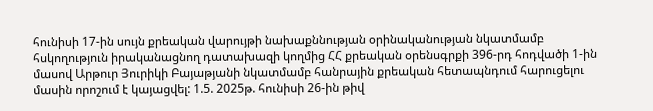հունիսի 17-ին սույն քրեական վարույթի նախաքննության օրինականության նկատմամբ հսկողություն իրականացնող դատախազի կողմից ՀՀ քրեական օրենսգրքի 396-րդ հոդվածի 1-ին մասով Արթուր Յուրիկի Բայաթյանի նկատմամբ հանրային քրեական հետապնդում հարուցելու մասին որոշում է կայացվել: 1.5. 2025թ. հունիսի 26-ին թիվ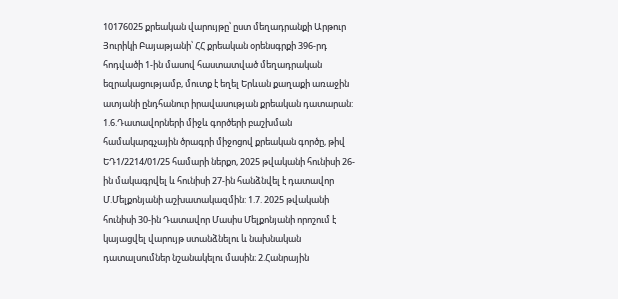10176025 քրեական վարույթը՝ ըստ մեղադրանքի Արթուր Յուրիկի Բայաթյանի՝ ՀՀ քրեական օրենսգրքի 396-րդ հոդվածի 1-ին մասով հաստատված մեղադրական եզրակացությամբ, մուտք է եղել Երևան քաղաքի առաջին ատյանի ընդհանուր իրավասության քրեական դատարան: 1.6.Դատավորների միջև գործերի բաշխման համակարգչային ծրագրի միջոցով քրեական գործը, թիվ ԵԴ1/2214/01/25 համարի ներքո, 2025 թվականի հունիսի 26-ին մակագրվել և հունիսի 27-ին հանձնվել է դատավոր Մ.Մելքոնյանի աշխատակազմին: 1.7. 2025 թվականի հունիսի 30-ին Դատավոր Մասիս Մելքոնյանի որոշում է կայացվել վարույթ ստանձնելու և նախնական դատալսումներ նշանակելու մասին։ 2.Հանրային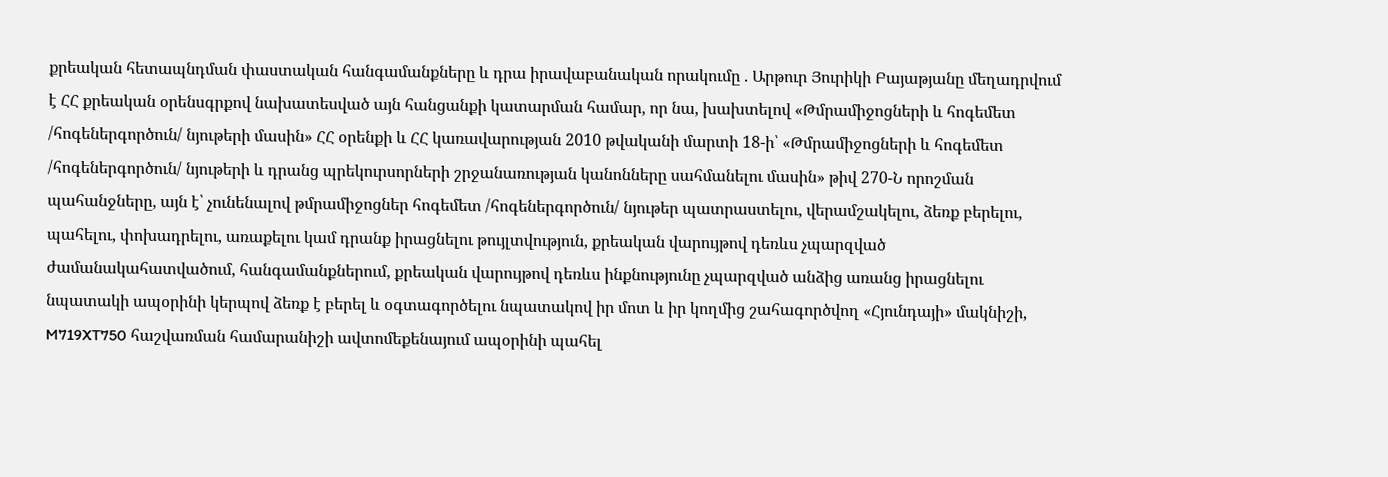քրեական հետապնդման փաստական հանգամանքները և դրա իրավաբանական որակումը . Արթուր Յուրիկի Բայաթյանը մեղադրվում է ՀՀ քրեական օրենսգրքով նախատեսված այն հանցանքի կատարման համար, որ նա, խախտելով «Թմրամիջոցների և հոգեմետ /հոգեներգործուն/ նյութերի մասին» ՀՀ օրենքի և ՀՀ կառավարության 2010 թվականի մարտի 18-ի՝ «Թմրամիջոցների և հոգեմետ /հոգեներգործուն/ նյութերի և դրանց պրեկուրսորների շրջանառության կանոնները սահմանելու մասին» թիվ 270-Ն որոշման պահանջները, այն է՝ չունենալով թմրամիջոցներ հոգեմետ /հոգեներգործուն/ նյութեր պատրաստելու, վերամշակելու, ձեռք բերելու, պահելու, փոխադրելու, առաքելու կամ դրանք իրացնելու թույլտվություն, քրեական վարույթով դեռևս չպարզված ժամանակահատվածում, հանգամանքներում, քրեական վարույթով դեռևս ինքնությունը չպարզված անձից առանց իրացնելու նպատակի ապօրինի կերպով ձեռք է բերել և օգտագործելու նպատակով իր մոտ և իր կողմից շահագործվող «Հյունդայի» մակնիշի, M719XT750 հաշվառման համարանիշի ավտոմեքենայում ապօրինի պահել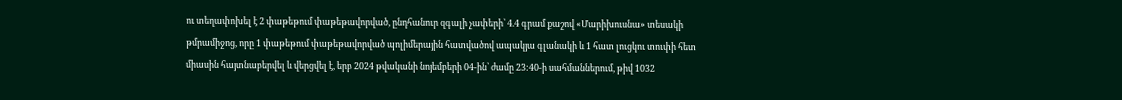ու տեղափոխել է 2 փաթեթում փաթեթավորված, ընդհանուր զգալի չափերի՝ 4.4 գրամ քաշով «Մարիխուսնա» տեսակի թմրամիջոց, որը 1 փաթեթում փաթեթավորված պոլիմերային հատվածով ապակյա գլանակի և 1 հատ լուցկու տուփի հետ միասին հայտնաբերվել և վերցվել է, երբ 2024 թվականի նոյեմբերի 04-ին՝ ժամը 23:40-ի սահմաններում, թիվ 1032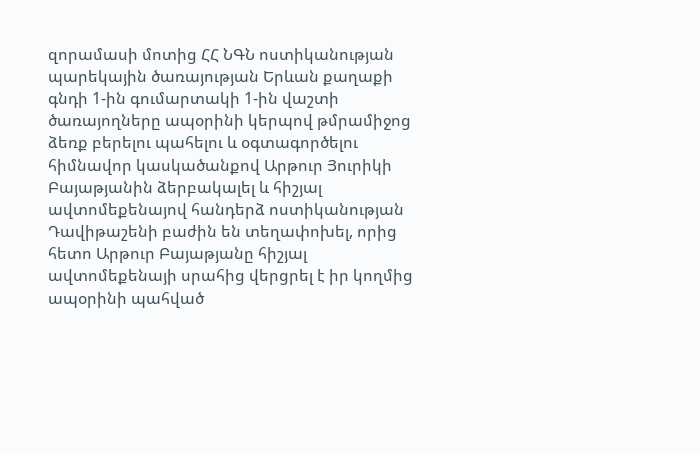զորամասի մոտից ՀՀ ՆԳՆ ոստիկանության պարեկային ծառայության Երևան քաղաքի գնդի 1-ին գումարտակի 1-ին վաշտի ծառայողները ապօրինի կերպով թմրամիջոց ձեռք բերելու պահելու և օգտագործելու հիմնավոր կասկածանքով Արթուր Յուրիկի Բայաթյանին ձերբակալել և հիշյալ ավտոմեքենայով հանդերձ ոստիկանության Դավիթաշենի բաժին են տեղափոխել, որից հետո Արթուր Բայաթյանը հիշյալ ավտոմեքենայի սրահից վերցրել է իր կողմից ապօրինի պահված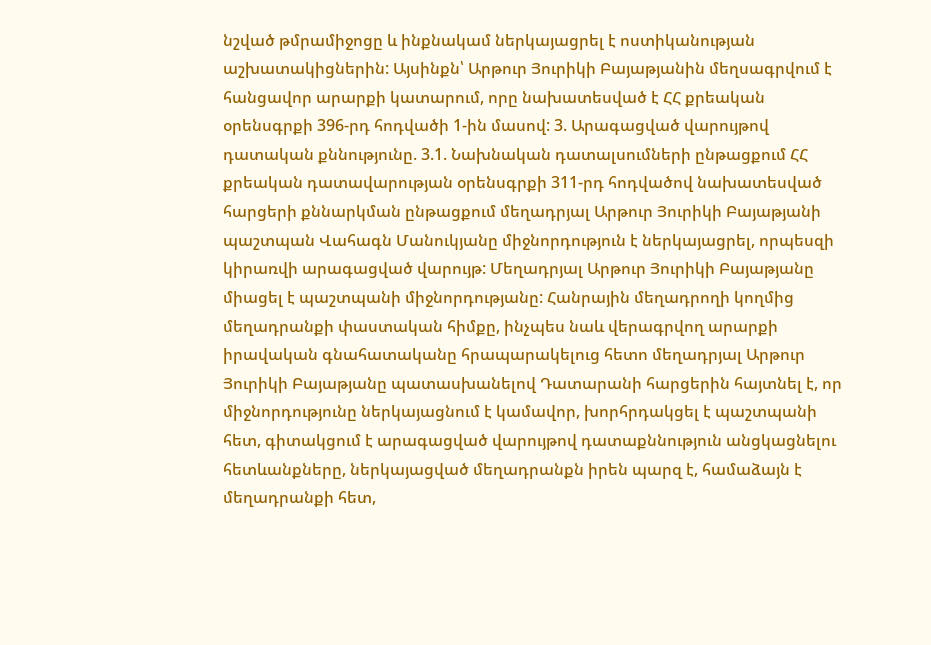նշված թմրամիջոցը և ինքնակամ ներկայացրել է ոստիկանության աշխատակիցներին: Այսինքն՝ Արթուր Յուրիկի Բայաթյանին մեղսագրվում է հանցավոր արարքի կատարում, որը նախատեսված է ՀՀ քրեական օրենսգրքի 396-րդ հոդվածի 1-ին մասով: 3. Արագացված վարույթով դատական քննությունը. 3.1. Նախնական դատալսումների ընթացքում ՀՀ քրեական դատավարության օրենսգրքի 311-րդ հոդվածով նախատեսված հարցերի քննարկման ընթացքում մեղադրյալ Արթուր Յուրիկի Բայաթյանի պաշտպան Վահագն Մանուկյանը միջնորդություն է ներկայացրել, որպեսզի կիրառվի արագացված վարույթ: Մեղադրյալ Արթուր Յուրիկի Բայաթյանը միացել է պաշտպանի միջնորդությանը: Հանրային մեղադրողի կողմից մեղադրանքի փաստական հիմքը, ինչպես նաև վերագրվող արարքի իրավական գնահատականը հրապարակելուց հետո մեղադրյալ Արթուր Յուրիկի Բայաթյանը պատասխանելով Դատարանի հարցերին հայտնել է, որ միջնորդությունը ներկայացնում է կամավոր, խորհրդակցել է պաշտպանի հետ, գիտակցում է արագացված վարույթով դատաքննություն անցկացնելու հետևանքները, ներկայացված մեղադրանքն իրեն պարզ է, համաձայն է մեղադրանքի հետ,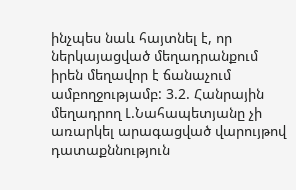ինչպես նաև հայտնել է, որ ներկայացված մեղադրանքում իրեն մեղավոր է ճանաչում ամբողջությամբ: 3.2. Հանրային մեղադրող Լ.Նահապետյանը չի առարկել արագացված վարույթով դատաքննություն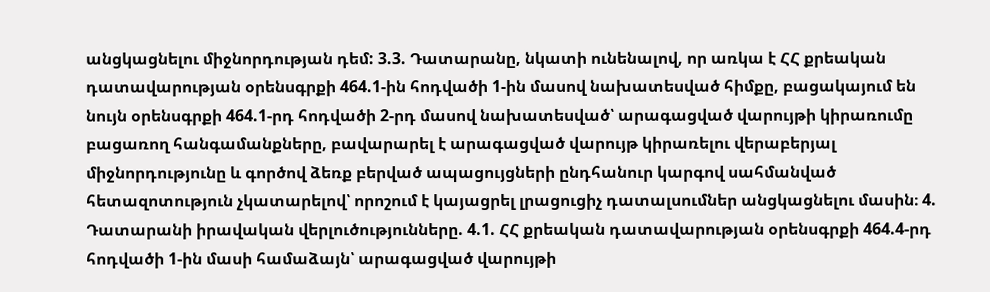անցկացնելու միջնորդության դեմ: 3.3. Դատարանը, նկատի ունենալով, որ առկա է ՀՀ քրեական դատավարության օրենսգրքի 464.1-ին հոդվածի 1-ին մասով նախատեսված հիմքը, բացակայում են նույն օրենսգրքի 464.1-րդ հոդվածի 2-րդ մասով նախատեսված՝ արագացված վարույթի կիրառումը բացառող հանգամանքները, բավարարել է արագացված վարույթ կիրառելու վերաբերյալ միջնորդությունը և գործով ձեռք բերված ապացույցների ընդհանուր կարգով սահմանված հետազոտություն չկատարելով՝ որոշում է կայացրել լրացուցիչ դատալսումներ անցկացնելու մասին։ 4. Դատարանի իրավական վերլուծությունները. 4.1. ՀՀ քրեական դատավարության օրենսգրքի 464.4-րդ հոդվածի 1-ին մասի համաձայն՝ արագացված վարույթի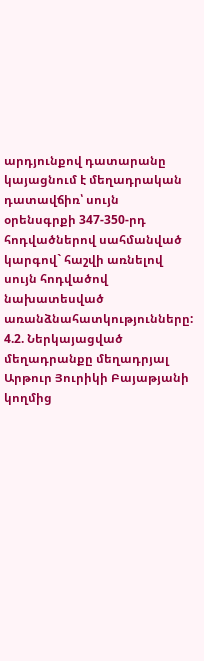արդյունքով դատարանը կայացնում է մեղադրական դատավճիռ՝ սույն օրենսգրքի 347-350-րդ հոդվածներով սահմանված կարգով` հաշվի առնելով սույն հոդվածով նախատեսված առանձնահատկությունները: 4.2. Ներկայացված մեղադրանքը մեղադրյալ Արթուր Յուրիկի Բայաթյանի կողմից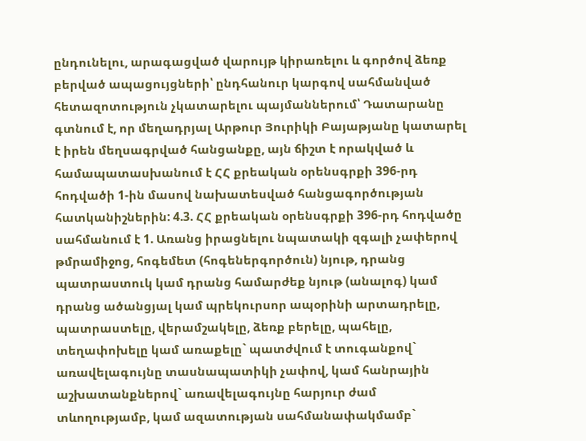ընդունելու, արագացված վարույթ կիրառելու և գործով ձեռք բերված ապացույցների՝ ընդհանուր կարգով սահմանված հետազոտություն չկատարելու պայմաններում՝ Դատարանը գտնում է, որ մեղադրյալ Արթուր Յուրիկի Բայաթյանը կատարել է իրեն մեղսագրված հանցանքը, այն ճիշտ է որակված և համապատասխանում է ՀՀ քրեական օրենսգրքի 396-րդ հոդվածի 1-ին մասով նախատեսված հանցագործության հատկանիշներին: 4.3. ՀՀ քրեական օրենսգրքի 396-րդ հոդվածը սահմանում է 1. Առանց իրացնելու նպատակի զգալի չափերով թմրամիջոց, հոգեմետ (հոգեներգործուն) նյութ, դրանց պատրաստուկ կամ դրանց համարժեք նյութ (անալոգ) կամ դրանց ածանցյալ կամ պրեկուրսոր ապօրինի արտադրելը, պատրաստելը, վերամշակելը, ձեռք բերելը, պահելը, տեղափոխելը կամ առաքելը` պատժվում է տուգանքով` առավելագույնը տասնապատիկի չափով, կամ հանրային աշխատանքներով` առավելագույնը հարյուր ժամ տևողությամբ, կամ ազատության սահմանափակմամբ`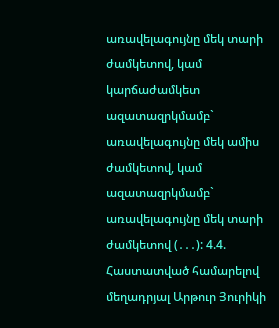առավելագույնը մեկ տարի ժամկետով, կամ կարճաժամկետ ազատազրկմամբ` առավելագույնը մեկ ամիս ժամկետով, կամ ազատազրկմամբ` առավելագույնը մեկ տարի ժամկետով (․․․): 4.4. Հաստատված համարելով մեղադրյալ Արթուր Յուրիկի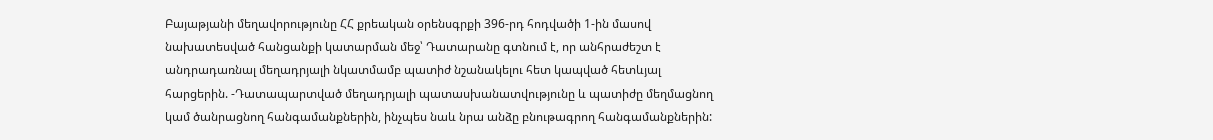Բայաթյանի մեղավորությունը ՀՀ քրեական օրենսգրքի 396-րդ հոդվածի 1-ին մասով նախատեսված հանցանքի կատարման մեջ՝ Դատարանը գտնում է, որ անհրաժեշտ է անդրադառնալ մեղադրյալի նկատմամբ պատիժ նշանակելու հետ կապված հետևյալ հարցերին. -Դատապարտված մեղադրյալի պատասխանատվությունը և պատիժը մեղմացնող կամ ծանրացնող հանգամանքներին, ինչպես նաև նրա անձը բնութագրող հանգամանքներին: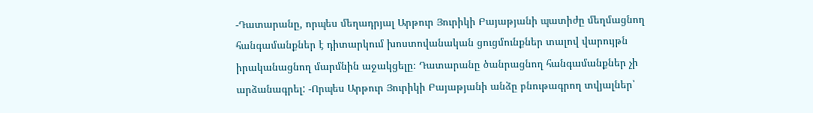-Դատարանը, որպես մեղադրյալ Արթուր Յուրիկի Բայաթյանի պատիժը մեղմացնող հանգամանքներ է դիտարկում խոստովանական ցուցմունքներ տալով վարույթն իրականացնող մարմնին աջակցելը։ Դատարանը ծանրացնող հանգամանքներ չի արձանագրել: -Որպես Արթուր Յուրիկի Բայաթյանի անձը բնութագրող տվյալներ՝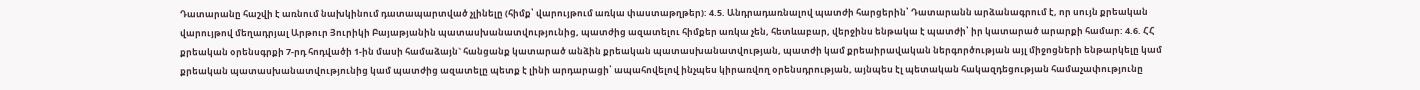Դատարանը հաշվի է առնում նախկինում դատապարտված չլինելը (հիմք՝ վարույթում առկա փաստաթղթեր): 4.5. Անդրադառնալով պատժի հարցերին՝ Դատարանն արձանագրում է, որ սույն քրեական վարույթով մեղադրյալ Արթուր Յուրիկի Բայաթյանին պատասխանատվությունից, պատժից ազատելու հիմքեր առկա չեն, հետևաբար, վերջինս ենթակա է պատժի՝ իր կատարած արարքի համար: 4.6. ՀՀ քրեական օրենսգրքի 7-րդ հոդվածի 1-ին մասի համաձայն` հանցանք կատարած անձին քրեական պատասխանատվության, պատժի կամ քրեաիրավական ներգործության այլ միջոցների ենթարկելը կամ քրեական պատասխանատվությունից կամ պատժից ազատելը պետք է լինի արդարացի՝ ապահովելով ինչպես կիրառվող օրենսդրության, այնպես էլ պետական հակազդեցության համաչափությունը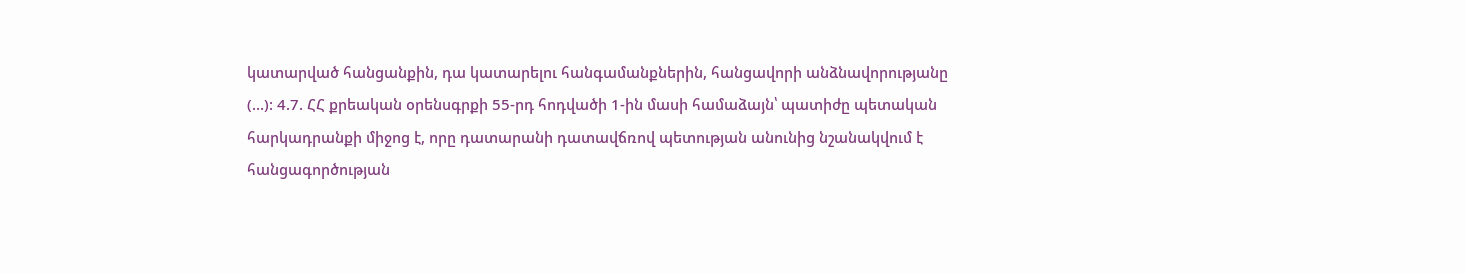կատարված հանցանքին, դա կատարելու հանգամանքներին, հանցավորի անձնավորությանը (…): 4.7. ՀՀ քրեական օրենսգրքի 55-րդ հոդվածի 1-ին մասի համաձայն՝ պատիժը պետական հարկադրանքի միջոց է, որը դատարանի դատավճռով պետության անունից նշանակվում է հանցագործության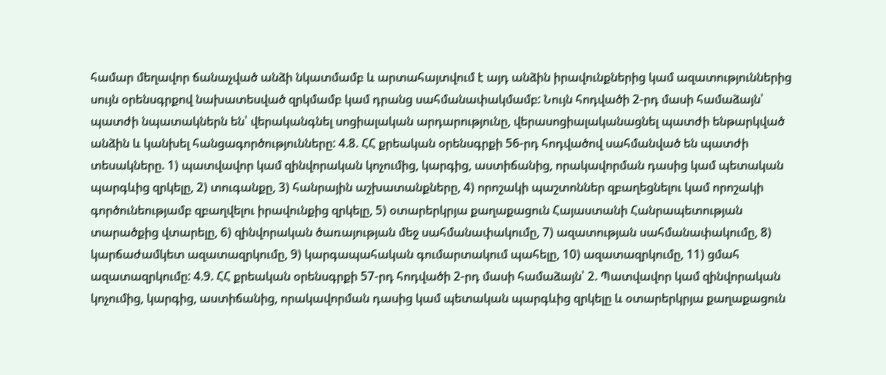համար մեղավոր ճանաչված անձի նկատմամբ և արտահայտվում է այդ անձին իրավունքներից կամ ազատություններից սույն օրենսգրքով նախատեսված զրկմամբ կամ դրանց սահմանափակմամբ: Նույն հոդվածի 2-րդ մասի համաձայն՝ պատժի նպատակներն են՝ վերականգնել սոցիալական արդարությունը, վերասոցիալականացնել պատժի ենթարկված անձին և կանխել հանցագործությունները: 4.8. ՀՀ քրեական օրենսգրքի 56-րդ հոդվածով սահմանված են պատժի տեսակները. 1) պատվավոր կամ զինվորական կոչումից, կարգից, աստիճանից, որակավորման դասից կամ պետական պարգևից զրկելը, 2) տուգանքը, 3) հանրային աշխատանքները, 4) որոշակի պաշտոններ զբաղեցնելու կամ որոշակի գործունեությամբ զբաղվելու իրավունքից զրկելը, 5) օտարերկրյա քաղաքացուն Հայաստանի Հանրապետության տարածքից վտարելը, 6) զինվորական ծառայության մեջ սահմանափակումը, 7) ազատության սահմանափակումը, 8) կարճաժամկետ ազատազրկումը, 9) կարգապահական գումարտակում պահելը, 10) ազատազրկումը, 11) ցմահ ազատազրկումը: 4.9. ՀՀ քրեական օրենսգրքի 57-րդ հոդվածի 2-րդ մասի համաձայն՝ 2. Պատվավոր կամ զինվորական կոչումից, կարգից, աստիճանից, որակավորման դասից կամ պետական պարգևից զրկելը և օտարերկրյա քաղաքացուն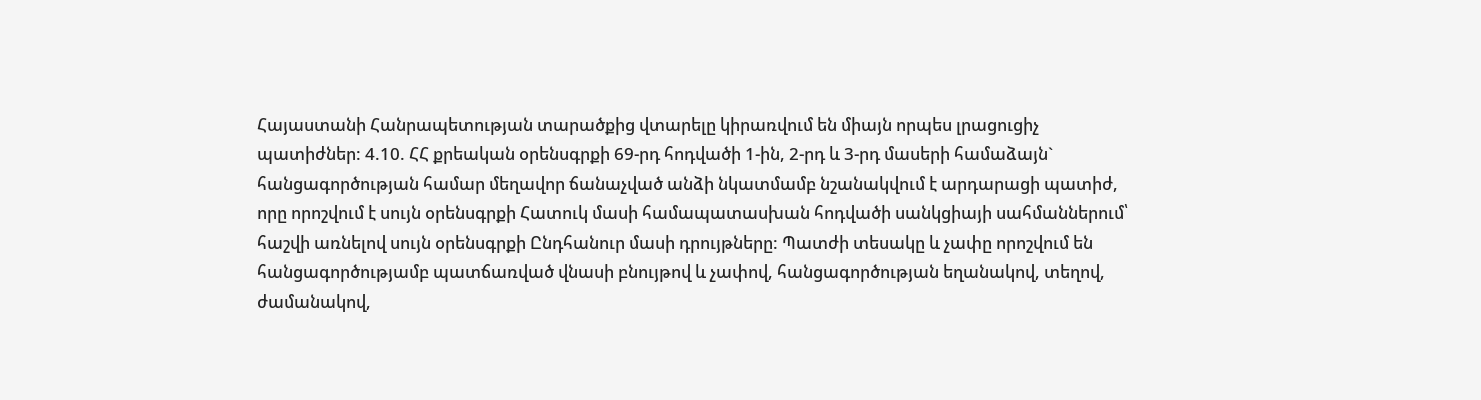Հայաստանի Հանրապետության տարածքից վտարելը կիրառվում են միայն որպես լրացուցիչ պատիժներ: 4.10. ՀՀ քրեական օրենսգրքի 69-րդ հոդվածի 1-ին, 2-րդ և 3-րդ մասերի համաձայն` հանցագործության համար մեղավոր ճանաչված անձի նկատմամբ նշանակվում է արդարացի պատիժ, որը որոշվում է սույն օրենսգրքի Հատուկ մասի համապատասխան հոդվածի սանկցիայի սահմաններում՝ հաշվի առնելով սույն օրենսգրքի Ընդհանուր մասի դրույթները: Պատժի տեսակը և չափը որոշվում են հանցագործությամբ պատճառված վնասի բնույթով և չափով, հանցագործության եղանակով, տեղով, ժամանակով,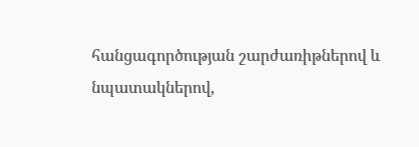հանցագործության շարժառիթներով և նպատակներով,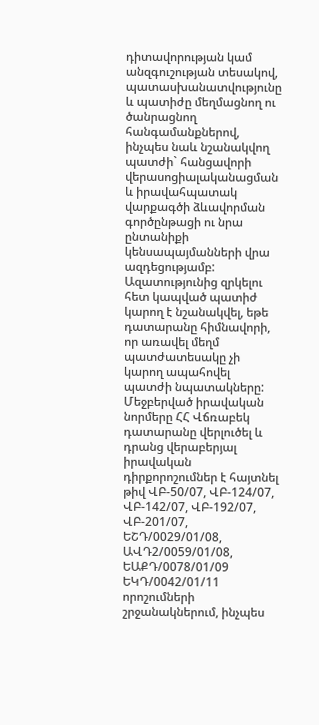դիտավորության կամ անզգուշության տեսակով, պատասխանատվությունը և պատիժը մեղմացնող ու ծանրացնող հանգամանքներով, ինչպես նաև նշանակվող պատժի` հանցավորի վերասոցիալականացման և իրավահպատակ վարքագծի ձևավորման գործընթացի ու նրա ընտանիքի կենսապայմանների վրա ազդեցությամբ: Ազատությունից զրկելու հետ կապված պատիժ կարող է նշանակվել, եթե դատարանը հիմնավորի, որ առավել մեղմ պատժատեսակը չի կարող ապահովել պատժի նպատակները: Մեջբերված իրավական նորմերը ՀՀ Վճռաբեկ դատարանը վերլուծել և դրանց վերաբերյալ իրավական դիրքորոշումներ է հայտնել թիվ ՎԲ-50/07, ՎԲ-124/07, ՎԲ-142/07, ՎԲ-192/07, ՎԲ-201/07, ԵՇԴ/0029/01/08, ԱՎԴ2/0059/01/08, ԵԱՔԴ/0078/01/09 ԵԿԴ/0042/01/11 որոշումների շրջանակներում, ինչպես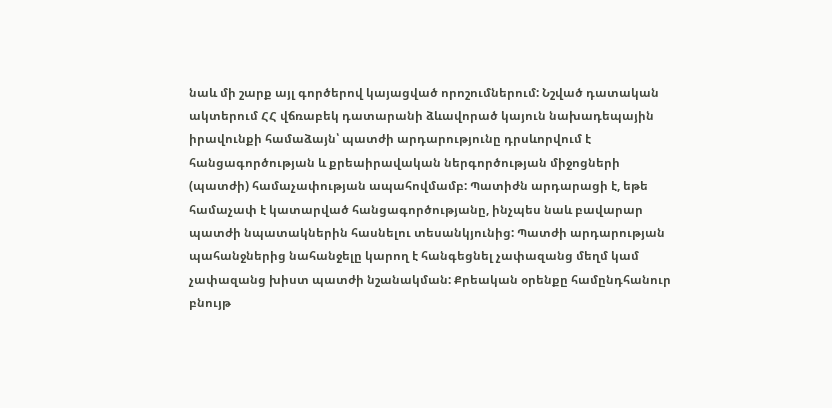նաև մի շարք այլ գործերով կայացված որոշումներում: Նշված դատական ակտերում ՀՀ վճռաբեկ դատարանի ձևավորած կայուն նախադեպային իրավունքի համաձայն՝ պատժի արդարությունը դրսևորվում է հանցագործության և քրեաիրավական ներգործության միջոցների (պատժի) համաչափության ապահովմամբ: Պատիժն արդարացի է, եթե համաչափ է կատարված հանցագործությանը, ինչպես նաև բավարար պատժի նպատակներին հասնելու տեսանկյունից: Պատժի արդարության պահանջներից նահանջելը կարող է հանգեցնել չափազանց մեղմ կամ չափազանց խիստ պատժի նշանակման: Քրեական օրենքը համընդհանուր բնույթ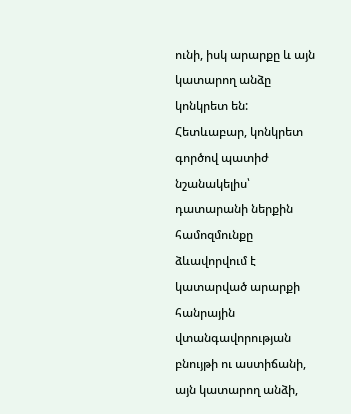ունի, իսկ արարքը և այն կատարող անձը կոնկրետ են: Հետևաբար, կոնկրետ գործով պատիժ նշանակելիս՝ դատարանի ներքին համոզմունքը ձևավորվում է կատարված արարքի հանրային վտանգավորության բնույթի ու աստիճանի, այն կատարող անձի,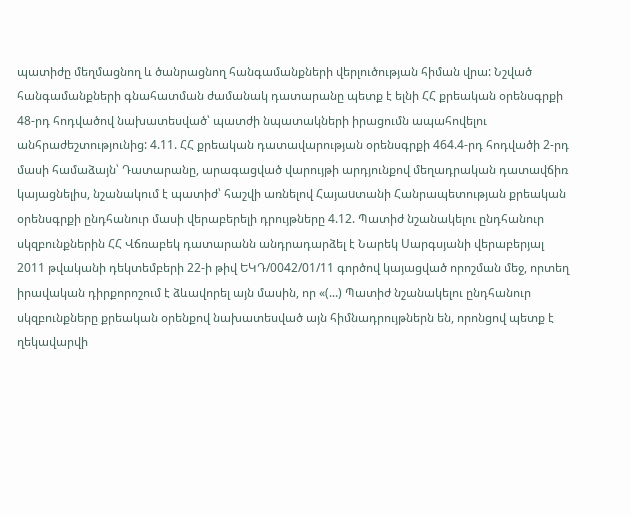պատիժը մեղմացնող և ծանրացնող հանգամանքների վերլուծության հիման վրա: Նշված հանգամանքների գնահատման ժամանակ դատարանը պետք է ելնի ՀՀ քրեական օրենսգրքի 48-րդ հոդվածով նախատեսված՝ պատժի նպատակների իրացումն ապահովելու անհրաժեշտությունից: 4.11. ՀՀ քրեական դատավարության օրենսգրքի 464.4-րդ հոդվածի 2-րդ մասի համաձայն՝ Դատարանը, արագացված վարույթի արդյունքով մեղադրական դատավճիռ կայացնելիս, նշանակում է պատիժ՝ հաշվի առնելով Հայաuտանի Հանրապետության քրեական օրենսգրքի ընդհանուր մասի վերաբերելի դրույթները 4.12. Պատիժ նշանակելու ընդհանուր սկզբունքներին ՀՀ Վճռաբեկ դատարանն անդրադարձել է Նարեկ Սարգսյանի վերաբերյալ 2011 թվականի դեկտեմբերի 22-ի թիվ ԵԿԴ/0042/01/11 գործով կայացված որոշման մեջ, որտեղ իրավական դիրքորոշում է ձևավորել այն մասին, որ «(...) Պատիժ նշանակելու ընդհանուր սկզբունքները քրեական օրենքով նախատեսված այն հիմնադրույթներն են, որոնցով պետք է ղեկավարվի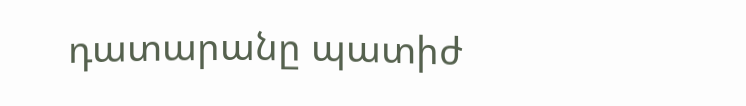դատարանը պատիժ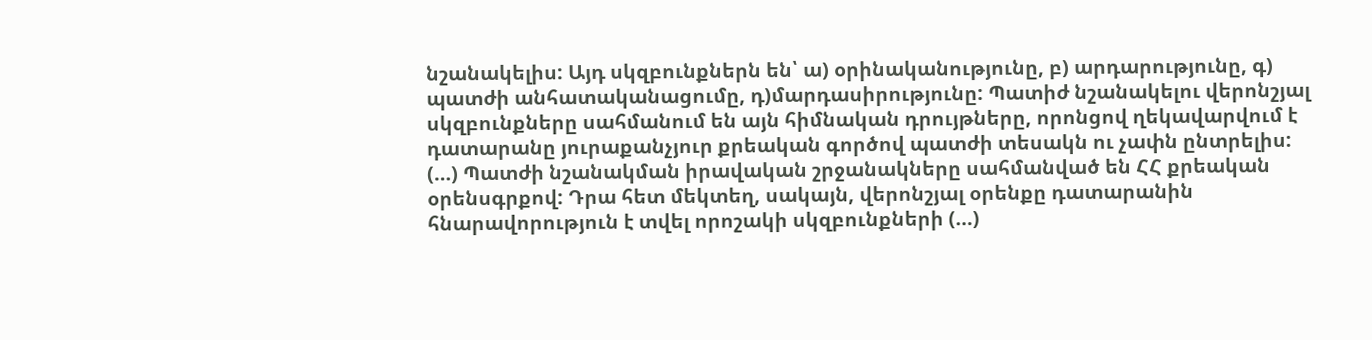նշանակելիս: Այդ սկզբունքներն են՝ ա) օրինականությունը, բ) արդարությունը, գ) պատժի անհատականացումը, դ)մարդասիրությունը: Պատիժ նշանակելու վերոնշյալ սկզբունքները սահմանում են այն հիմնական դրույթները, որոնցով ղեկավարվում է դատարանը յուրաքանչյուր քրեական գործով պատժի տեսակն ու չափն ընտրելիս: (…) Պատժի նշանակման իրավական շրջանակները սահմանված են ՀՀ քրեական օրենսգրքով: Դրա հետ մեկտեղ, սակայն, վերոնշյալ օրենքը դատարանին հնարավորություն է տվել որոշակի սկզբունքների (…)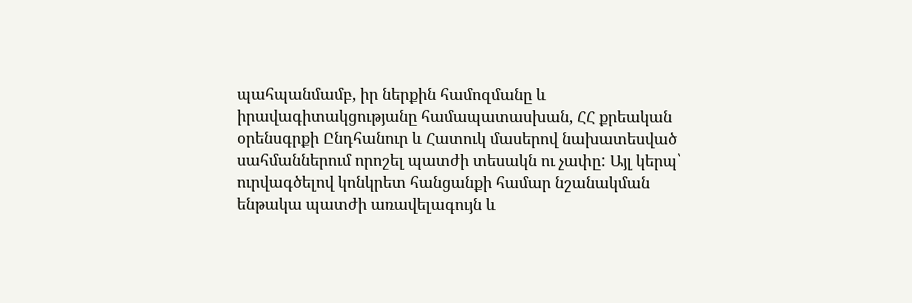պահպանմամբ, իր ներքին համոզմանը և իրավագիտակցությանը համապատասխան, ՀՀ քրեական օրենսգրքի Ընդհանուր և Հատուկ մասերով նախատեսված սահմաններում որոշել պատժի տեսակն ու չափը: Այլ կերպ՝ ուրվագծելով կոնկրետ հանցանքի համար նշանակման ենթակա պատժի առավելագույն և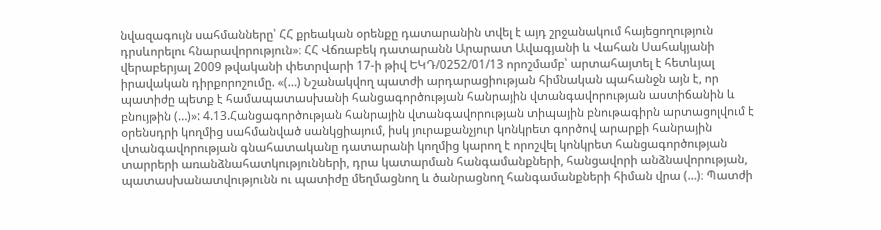նվազագույն սահմանները՝ ՀՀ քրեական օրենքը դատարանին տվել է այդ շրջանակում հայեցողություն դրսևորելու հնարավորություն»։ ՀՀ Վճռաբեկ դատարանն Արարատ Ավագյանի և Վահան Սահակյանի վերաբերյալ 2009 թվականի փետրվարի 17-ի թիվ ԵԿԴ/0252/01/13 որոշմամբ՝ արտահայտել է հետևյալ իրավական դիրքորոշումը. «(…) Նշանակվող պատժի արդարացիության հիմնական պահանջն այն է, որ պատիժը պետք է համապատասխանի հանցագործության հանրային վտանգավորության աստիճանին և բնույթին (…)»: 4.13.Հանցագործության հանրային վտանգավորության տիպային բնութագիրն արտացոլվում է օրենսդրի կողմից սահմանված սանկցիայում, իսկ յուրաքանչյուր կոնկրետ գործով արարքի հանրային վտանգավորության գնահատականը դատարանի կողմից կարող է որոշվել կոնկրետ հանցագործության տարրերի առանձնահատկությունների, դրա կատարման հանգամանքների, հանցավորի անձնավորության, պատասխանատվությունն ու պատիժը մեղմացնող և ծանրացնող հանգամանքների հիման վրա (…)։ Պատժի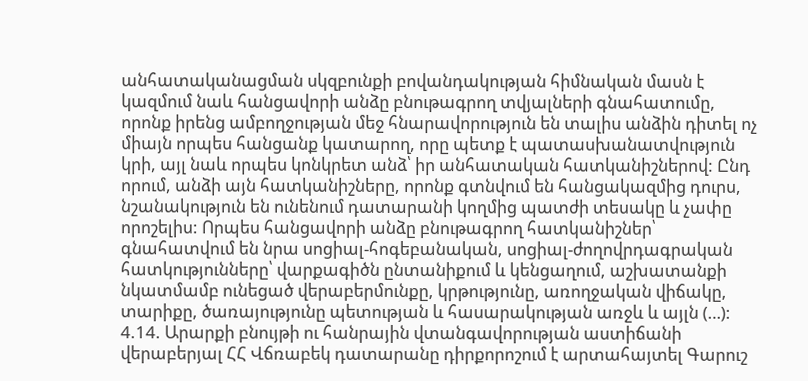անհատականացման սկզբունքի բովանդակության հիմնական մասն է կազմում նաև հանցավորի անձը բնութագրող տվյալների գնահատումը, որոնք իրենց ամբողջության մեջ հնարավորություն են տալիս անձին դիտել ոչ միայն որպես հանցանք կատարող, որը պետք է պատասխանատվություն կրի, այլ նաև որպես կոնկրետ անձ՝ իր անհատական հատկանիշներով: Ընդ որում, անձի այն հատկանիշները, որոնք գտնվում են հանցակազմից դուրս, նշանակություն են ունենում դատարանի կողմից պատժի տեսակը և չափը որոշելիս: Որպես հանցավորի անձը բնութագրող հատկանիշներ՝ գնահատվում են նրա սոցիալ-հոգեբանական, սոցիալ-ժողովրդագրական հատկությունները՝ վարքագիծն ընտանիքում և կենցաղում, աշխատանքի նկատմամբ ունեցած վերաբերմունքը, կրթությունը, առողջական վիճակը, տարիքը, ծառայությունը պետության և հասարակության առջև և այլն (…): 4.14. Արարքի բնույթի ու հանրային վտանգավորության աստիճանի վերաբերյալ ՀՀ Վճռաբեկ դատարանը դիրքորոշում է արտահայտել Գարուշ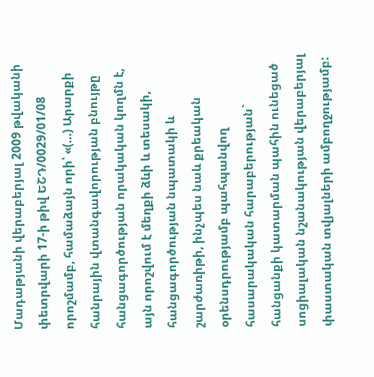Մադաթյանի վերաբերյալ 2009 թվականի փետրվարի 17-ի թիվ ԵՇԴ/0029/01/08 որոշմամբ, համաձայն որի՝ «(…) Արարքի հանրային վտանգավորության բնույթը հանցագործության որակական կողմն է, այն որոշվում է մեղքի ձևի և տեսակի, հանցագործության նպատակի և շարժառիթի, ինչպես նաև քրեական օրենսդրությամբ պահպանվող հասարակական հարաբերության` հանցանքի կատարման պահին ունեցած սոցիալական նշանակության վերաբերյալ փաստական տվյալների ամբողջությամբ: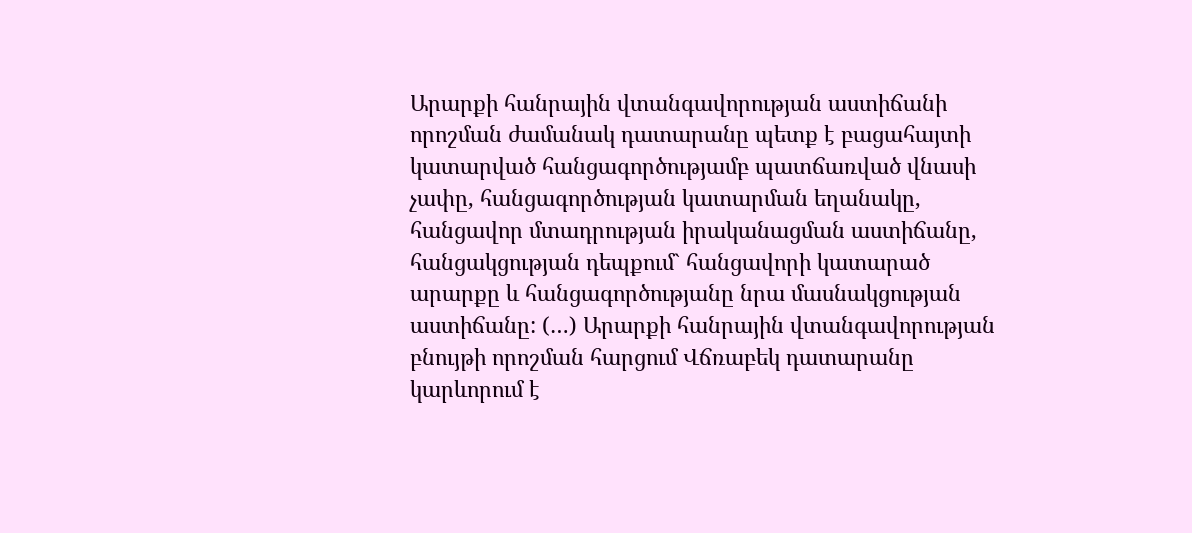Արարքի հանրային վտանգավորության աստիճանի որոշման ժամանակ դատարանը պետք է բացահայտի կատարված հանցագործությամբ պատճառված վնասի չափը, հանցագործության կատարման եղանակը, հանցավոր մտադրության իրականացման աստիճանը, հանցակցության դեպքում` հանցավորի կատարած արարքը և հանցագործությանը նրա մասնակցության աստիճանը: (…) Արարքի հանրային վտանգավորության բնույթի որոշման հարցում Վճռաբեկ դատարանը կարևորում է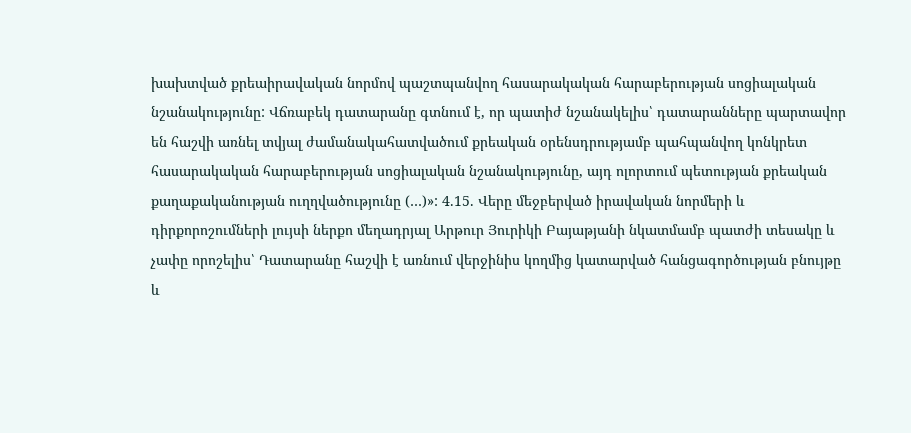խախտված քրեաիրավական նորմով պաշտպանվող հասարակական հարաբերության սոցիալական նշանակությունը: Վճռաբեկ դատարանը գտնում է, որ պատիժ նշանակելիս՝ դատարանները պարտավոր են հաշվի առնել տվյալ ժամանակահատվածում քրեական օրենսդրությամբ պահպանվող կոնկրետ հասարակական հարաբերության սոցիալական նշանակությունը, այդ ոլորտում պետության քրեական քաղաքականության ուղղվածությունը (…)»: 4.15. Վերը մեջբերված իրավական նորմերի և դիրքորոշումների լույսի ներքո մեղադրյալ Արթուր Յուրիկի Բայաթյանի նկատմամբ պատժի տեսակը և չափը որոշելիս՝ Դատարանը հաշվի է առնում վերջինիս կողմից կատարված հանցագործության բնույթը և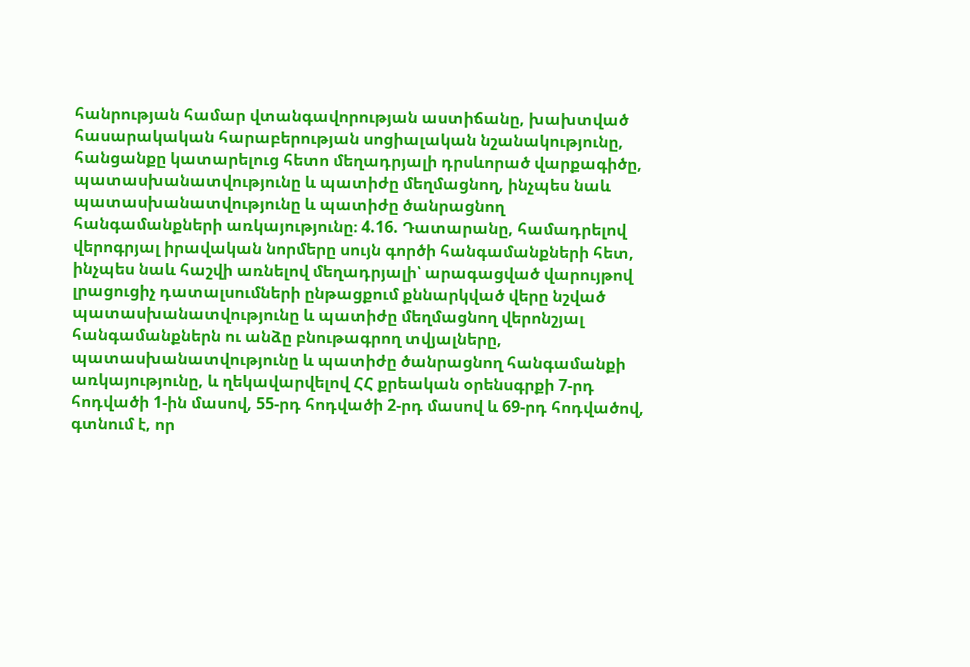հանրության համար վտանգավորության աստիճանը, խախտված հասարակական հարաբերության սոցիալական նշանակությունը, հանցանքը կատարելուց հետո մեղադրյալի դրսևորած վարքագիծը, պատասխանատվությունը և պատիժը մեղմացնող, ինչպես նաև պատասխանատվությունը և պատիժը ծանրացնող հանգամանքների առկայությունը։ 4.16. Դատարանը, համադրելով վերոգրյալ իրավական նորմերը սույն գործի հանգամանքների հետ, ինչպես նաև հաշվի առնելով մեղադրյալի՝ արագացված վարույթով լրացուցիչ դատալսումների ընթացքում քննարկված վերը նշված պատասխանատվությունը և պատիժը մեղմացնող վերոնշյալ հանգամանքներն ու անձը բնութագրող տվյալները, պատասխանատվությունը և պատիժը ծանրացնող հանգամանքի առկայությունը, և ղեկավարվելով ՀՀ քրեական օրենսգրքի 7-րդ հոդվածի 1-ին մասով, 55-րդ հոդվածի 2-րդ մասով և 69-րդ հոդվածով, գտնում է, որ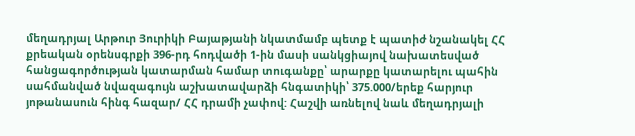մեղադրյալ Արթուր Յուրիկի Բայաթյանի նկատմամբ պետք է պատիժ նշանակել ՀՀ քրեական օրենսգրքի 396-րդ հոդվածի 1-ին մասի սանկցիայով նախատեսված հանցագործության կատարման համար տուգանքը՝ արարքը կատարելու պահին սահմանված նվազագույն աշխատավարձի հնգատիկի՝ 375.000/երեք հարյուր յոթանասուն հինգ հազար/ ՀՀ դրամի չափով: Հաշվի առնելով նաև մեղադրյալի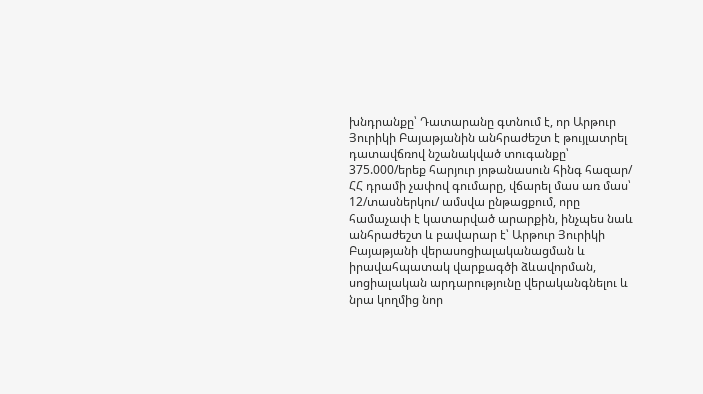խնդրանքը՝ Դատարանը գտնում է, որ Արթուր Յուրիկի Բայաթյանին անհրաժեշտ է թույլատրել դատավճռով նշանակված տուգանքը՝ 375.000/երեք հարյուր յոթանասուն հինգ հազար/ ՀՀ դրամի չափով գումարը, վճարել մաս առ մաս՝ 12/տասներկու/ ամսվա ընթացքում, որը համաչափ է կատարված արարքին, ինչպես նաև անհրաժեշտ և բավարար է՝ Արթուր Յուրիկի Բայաթյանի վերասոցիալականացման և իրավահպատակ վարքագծի ձևավորման, սոցիալական արդարությունը վերականգնելու և նրա կողմից նոր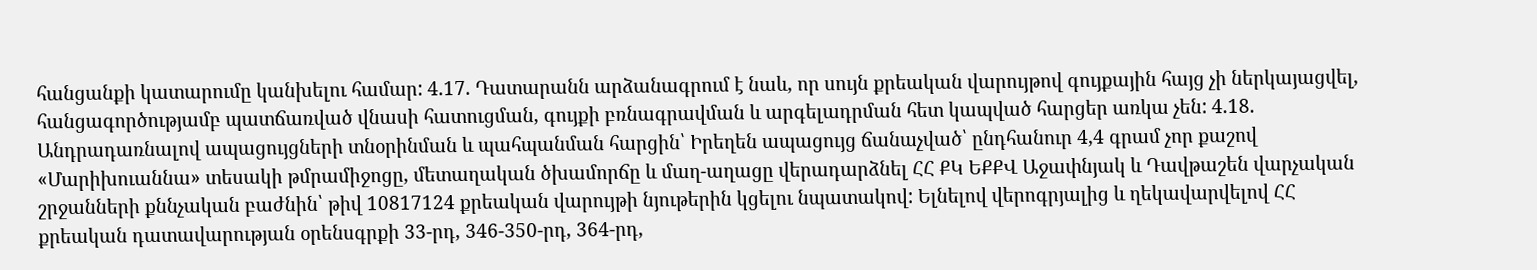հանցանքի կատարումը կանխելու համար: 4.17. Դատարանն արձանագրում է նաև, որ սույն քրեական վարույթով գույքային հայց չի ներկայացվել, հանցագործությամբ պատճառված վնասի հատուցման, գույքի բռնագրավման և արգելադրման հետ կապված հարցեր առկա չեն: 4.18. Անդրադառնալով ապացույցների տնօրինման և պահպանման հարցին՝ Իրեղեն ապացույց ճանաչված՝ ընդհանուր 4,4 գրամ չոր քաշով «Մարիխուաննա» տեսակի թմրամիջոցը, մետաղական ծխամորճը և մաղ-աղացը վերադարձնել ՀՀ ՔԿ ԵՔՔՎ Աջափնյակ և Դավթաշեն վարչական շրջանների քննչական բաժնին՝ թիվ 10817124 քրեական վարույթի նյութերին կցելու նպատակով: Ելնելով վերոգրյալից և ղեկավարվելով ՀՀ քրեական դատավարության օրենսգրքի 33-րդ, 346-350-րդ, 364-րդ,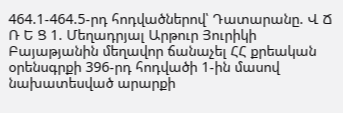464.1-464.5-րդ հոդվածներով՝ Դատարանը. Վ Ճ Ռ Ե Ց 1. Մեղադրյալ Արթուր Յուրիկի Բայաթյանին մեղավոր ճանաչել ՀՀ քրեական օրենսգրքի 396-րդ հոդվածի 1-ին մասով նախատեսված արարքի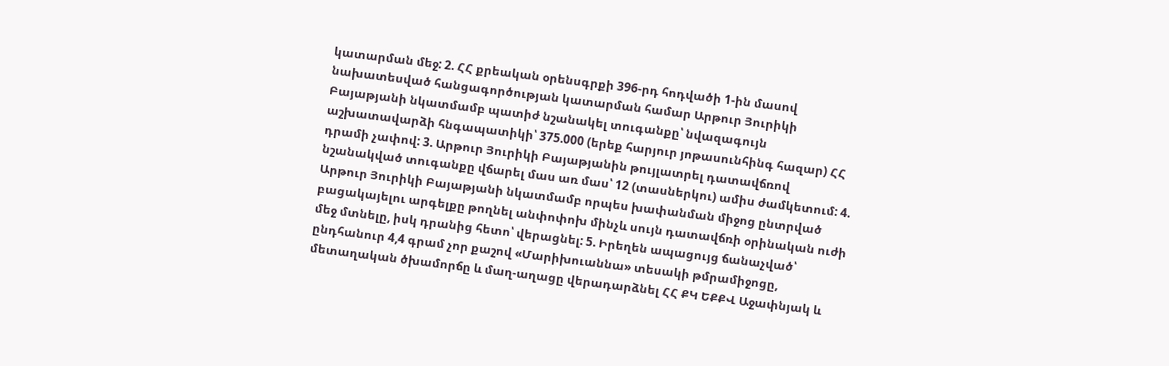կատարման մեջ: 2. ՀՀ քրեական օրենսգրքի 396-րդ հոդվածի 1-ին մասով նախատեսված հանցագործության կատարման համար Արթուր Յուրիկի Բայաթյանի նկատմամբ պատիժ նշանակել տուգանքը՝ նվազագույն աշխատավարձի հնգապատիկի՝ 375.000 (երեք հարյուր յոթասունհինգ հազար) ՀՀ դրամի չափով: 3. Արթուր Յուրիկի Բայաթյանին թույլատրել դատավճռով նշանակված տուգանքը վճարել մաս առ մաս՝ 12 (տասներկու) ամիս ժամկետում: 4. Արթուր Յուրիկի Բայաթյանի նկատմամբ որպես խափանման միջոց ընտրված բացակայելու արգելքը թողնել անփոփոխ մինչև սույն դատավճռի օրինական ուժի մեջ մտնելը, իսկ դրանից հետո՝ վերացնել: 5. Իրեղեն ապացույց ճանաչված՝ ընդհանուր 4,4 գրամ չոր քաշով «Մարիխուաննա» տեսակի թմրամիջոցը, մետաղական ծխամորճը և մաղ-աղացը վերադարձնել ՀՀ ՔԿ ԵՔՔՎ Աջափնյակ և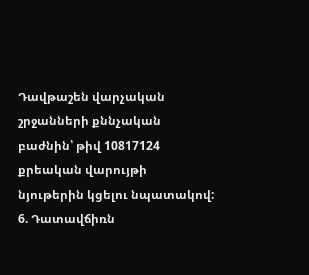Դավթաշեն վարչական շրջանների քննչական բաժնին՝ թիվ 10817124 քրեական վարույթի նյութերին կցելու նպատակով: 6. Դատավճիռն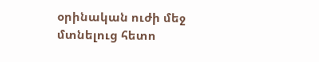օրինական ուժի մեջ մտնելուց հետո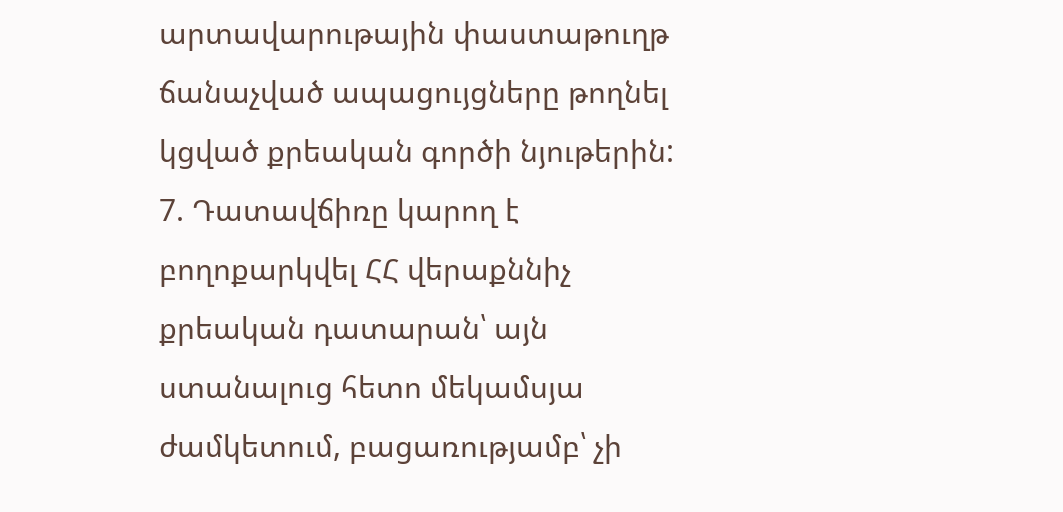արտավարութային փաստաթուղթ ճանաչված ապացույցները թողնել կցված քրեական գործի նյութերին: 7. Դատավճիռը կարող է բողոքարկվել ՀՀ վերաքննիչ քրեական դատարան՝ այն ստանալուց հետո մեկամսյա ժամկետում, բացառությամբ՝ չի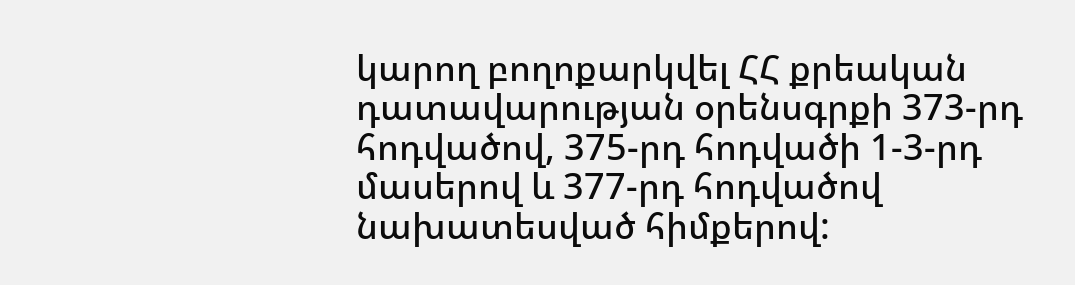կարող բողոքարկվել ՀՀ քրեական դատավարության օրենսգրքի 373-րդ հոդվածով, 375-րդ հոդվածի 1-3-րդ մասերով և 377-րդ հոդվածով նախատեսված հիմքերով: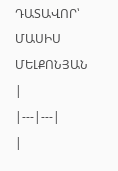ԴԱՏԱՎՈՐ՝ ՄԱՍԻՍ ՄԵԼՔՈՆՅԱՆ |
|---|---|
|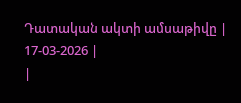Դատական ակտի ամսաթիվը | 17-03-2026 |
|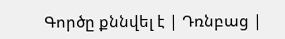Գործը քննվել է | Դռնբաց |